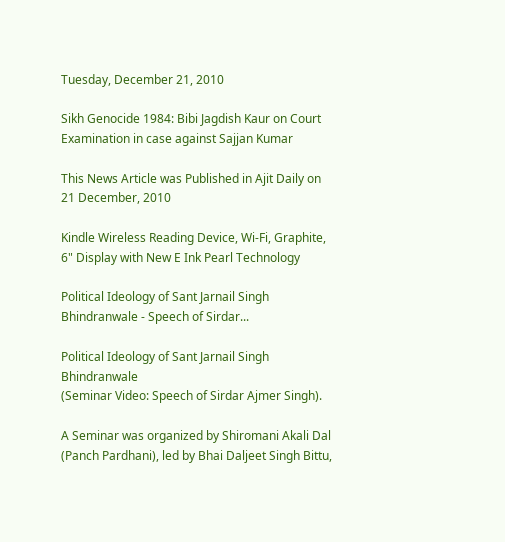Tuesday, December 21, 2010

Sikh Genocide 1984: Bibi Jagdish Kaur on Court Examination in case against Sajjan Kumar

This News Article was Published in Ajit Daily on 21 December, 2010

Kindle Wireless Reading Device, Wi-Fi, Graphite, 6" Display with New E Ink Pearl Technology

Political Ideology of Sant Jarnail Singh Bhindranwale - Speech of Sirdar...

Political Ideology of Sant Jarnail Singh Bhindranwale
(Seminar Video: Speech of Sirdar Ajmer Singh).

A Seminar was organized by Shiromani Akali Dal (Panch Pardhani), led by Bhai Daljeet Singh Bittu,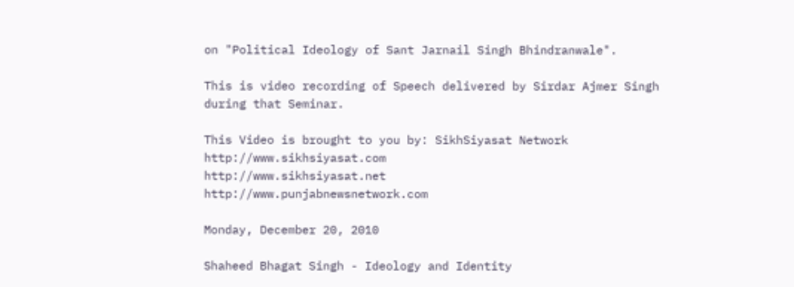on "Political Ideology of Sant Jarnail Singh Bhindranwale".

This is video recording of Speech delivered by Sirdar Ajmer Singh during that Seminar.

This Video is brought to you by: SikhSiyasat Network
http://www.sikhsiyasat.com
http://www.sikhsiyasat.net
http://www.punjabnewsnetwork.com

Monday, December 20, 2010

Shaheed Bhagat Singh - Ideology and Identity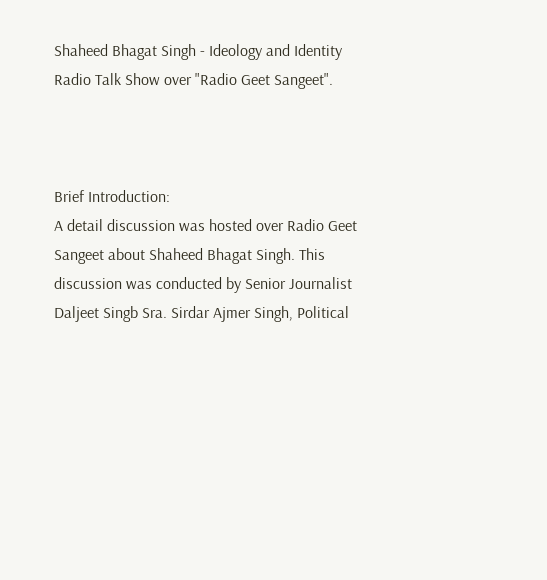Shaheed Bhagat Singh - Ideology and Identity
Radio Talk Show over "Radio Geet Sangeet".



Brief Introduction:
A detail discussion was hosted over Radio Geet Sangeet about Shaheed Bhagat Singh. This discussion was conducted by Senior Journalist Daljeet Singb Sra. Sirdar Ajmer Singh, Political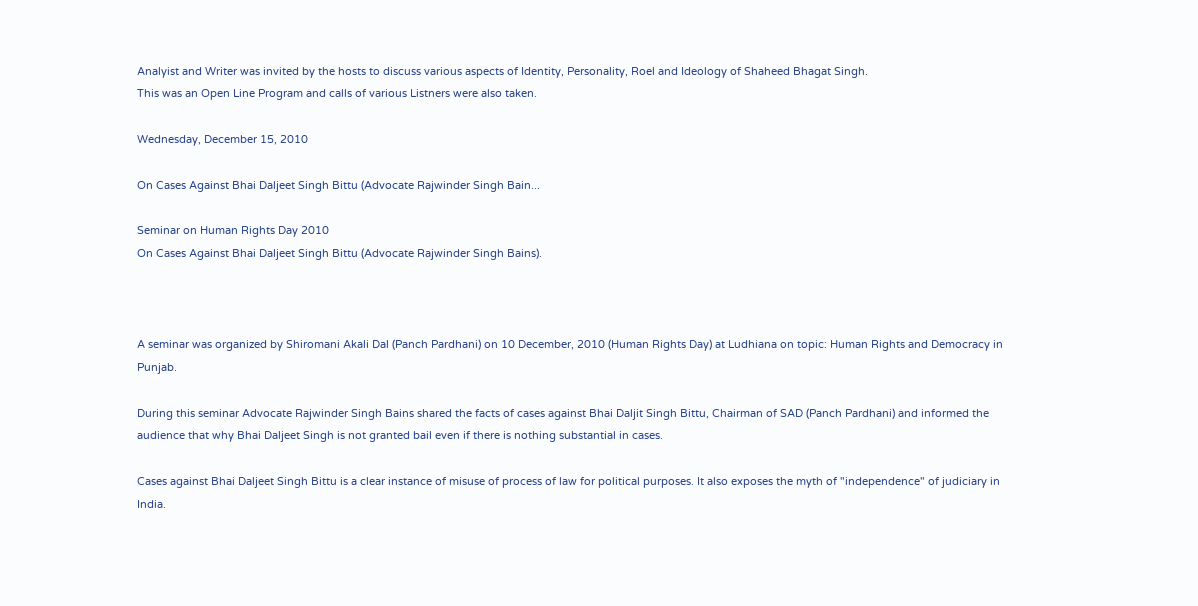Analyist and Writer was invited by the hosts to discuss various aspects of Identity, Personality, Roel and Ideology of Shaheed Bhagat Singh.
This was an Open Line Program and calls of various Listners were also taken.

Wednesday, December 15, 2010

On Cases Against Bhai Daljeet Singh Bittu (Advocate Rajwinder Singh Bain...

Seminar on Human Rights Day 2010
On Cases Against Bhai Daljeet Singh Bittu (Advocate Rajwinder Singh Bains).



A seminar was organized by Shiromani Akali Dal (Panch Pardhani) on 10 December, 2010 (Human Rights Day) at Ludhiana on topic: Human Rights and Democracy in Punjab.

During this seminar Advocate Rajwinder Singh Bains shared the facts of cases against Bhai Daljit Singh Bittu, Chairman of SAD (Panch Pardhani) and informed the audience that why Bhai Daljeet Singh is not granted bail even if there is nothing substantial in cases.

Cases against Bhai Daljeet Singh Bittu is a clear instance of misuse of process of law for political purposes. It also exposes the myth of "independence" of judiciary in India.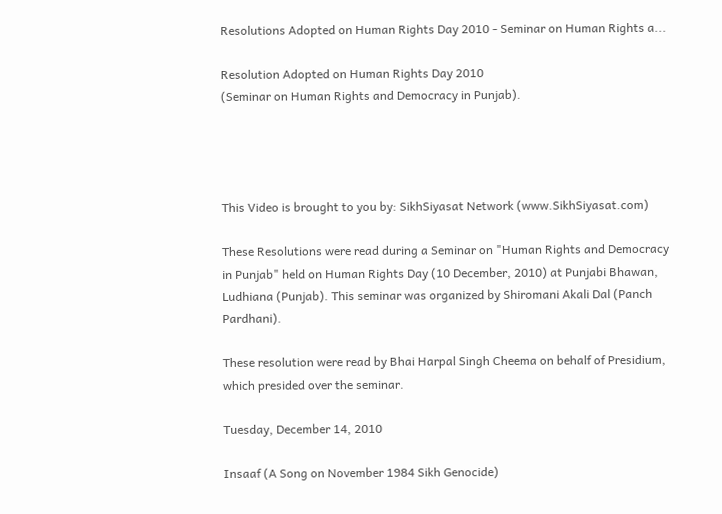Resolutions Adopted on Human Rights Day 2010 - Seminar on Human Rights a...

Resolution Adopted on Human Rights Day 2010
(Seminar on Human Rights and Democracy in Punjab).




This Video is brought to you by: SikhSiyasat Network (www.SikhSiyasat.com)

These Resolutions were read during a Seminar on "Human Rights and Democracy in Punjab" held on Human Rights Day (10 December, 2010) at Punjabi Bhawan, Ludhiana (Punjab). This seminar was organized by Shiromani Akali Dal (Panch Pardhani).

These resolution were read by Bhai Harpal Singh Cheema on behalf of Presidium, which presided over the seminar.

Tuesday, December 14, 2010

Insaaf (A Song on November 1984 Sikh Genocide)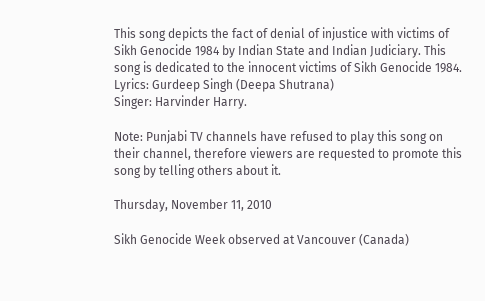This song depicts the fact of denial of injustice with victims of Sikh Genocide 1984 by Indian State and Indian Judiciary. This song is dedicated to the innocent victims of Sikh Genocide 1984.
Lyrics: Gurdeep Singh (Deepa Shutrana)
Singer: Harvinder Harry.

Note: Punjabi TV channels have refused to play this song on their channel, therefore viewers are requested to promote this song by telling others about it.

Thursday, November 11, 2010

Sikh Genocide Week observed at Vancouver (Canada)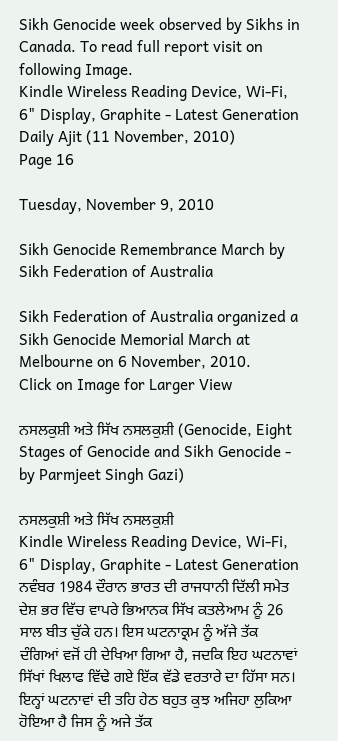Sikh Genocide week observed by Sikhs in Canada. To read full report visit on following Image.
Kindle Wireless Reading Device, Wi-Fi, 6" Display, Graphite - Latest Generation
Daily Ajit (11 November, 2010)
Page 16

Tuesday, November 9, 2010

Sikh Genocide Remembrance March by Sikh Federation of Australia

Sikh Federation of Australia organized a Sikh Genocide Memorial March at Melbourne on 6 November, 2010.
Click on Image for Larger View

ਨਸਲਕੁਸ਼ੀ ਅਤੇ ਸਿੱਖ ਨਸਲਕੁਸ਼ੀ (Genocide, Eight Stages of Genocide and Sikh Genocide - by Parmjeet Singh Gazi)

ਨਸਲਕੁਸ਼ੀ ਅਤੇ ਸਿੱਖ ਨਸਲਕੁਸ਼ੀ
Kindle Wireless Reading Device, Wi-Fi, 6" Display, Graphite - Latest Generation
ਨਵੰਬਰ 1984 ਦੌਰਾਨ ਭਾਰਤ ਦੀ ਰਾਜਧਾਨੀ ਦਿੱਲੀ ਸਮੇਤ ਦੇਸ਼ ਭਰ ਵਿੱਚ ਵਾਪਰੇ ਭਿਆਨਕ ਸਿੱਖ ਕਤਲੇਆਮ ਨੂੰ 26 ਸਾਲ ਬੀਤ ਚੁੱਕੇ ਹਨ। ਇਸ ਘਟਨਾਕ੍ਰਮ ਨੂੰ ਅੱਜੇ ਤੱਕ ਦੰਗਿਆਂ ਵਜੋਂ ਹੀ ਦੇਖਿਆ ਗਿਆ ਹੈ, ਜਦਕਿ ਇਹ ਘਟਨਾਵਾਂ ਸਿੱਖਾਂ ਖਿਲਾਫ ਵਿੱਢੇ ਗਏ ਇੱਕ ਵੱਡੇ ਵਰਤਾਰੇ ਦਾ ਹਿੱਸਾ ਸਨ। ਇਨ੍ਹਾਂ ਘਟਨਾਵਾਂ ਦੀ ਤਹਿ ਹੇਠ ਬਹੁਤ ਕੁਝ ਅਜਿਹਾ ਲੁਕਿਆ ਹੋਇਆ ਹੈ ਜਿਸ ਨੂੰ ਅਜੇ ਤੱਕ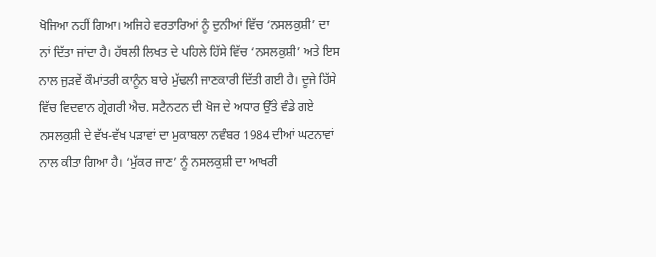ਖੋਜਿਆ ਨਹੀਂ ਗਿਆ। ਅਜਿਹੇ ਵਰਤਾਰਿਆਂ ਨੂੰ ਦੁਨੀਆਂ ਵਿੱਚ ‘ਨਸਲਕੁਸ਼ੀ’ ਦਾ ਨਾਂ ਦਿੱਤਾ ਜਾਂਦਾ ਹੈ। ਹੱਥਲੀ ਲਿਖਤ ਦੇ ਪਹਿਲੇ ਹਿੱਸੇ ਵਿੱਚ ‘ਨਸਲਕੁਸ਼ੀ’ ਅਤੇ ਇਸ ਨਾਲ ਜੁੜਵੇਂ ਕੌਮਾਂਤਰੀ ਕਾਨੂੰਨ ਬਾਰੇ ਮੁੱਢਲੀ ਜਾਣਕਾਰੀ ਦਿੱਤੀ ਗਈ ਹੈ। ਦੂਜੇ ਹਿੱਸੇ ਵਿੱਚ ਵਿਦਵਾਨ ਗ੍ਰੇਗਰੀ ਐਚ. ਸਟੈਨਟਨ ਦੀ ਖੋਜ ਦੇ ਅਧਾਰ ਉੱਤੇ ਵੰਡੇ ਗਏ ਨਸਲਕੁਸ਼ੀ ਦੇ ਵੱਖ-ਵੱਖ ਪੜਾਵਾਂ ਦਾ ਮੁਕਾਬਲਾ ਨਵੰਬਰ 1984 ਦੀਆਂ ਘਟਨਾਵਾਂ ਨਾਲ ਕੀਤਾ ਗਿਆ ਹੈ। ‘ਮੁੱਕਰ ਜਾਣ’ ਨੂੰ ਨਸਲਕੁਸ਼ੀ ਦਾ ਆਖਰੀ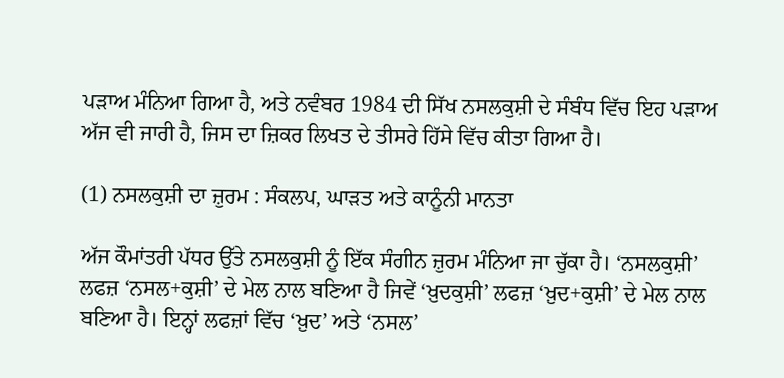ਪੜਾਅ ਮੰਨਿਆ ਗਿਆ ਹੈ, ਅਤੇ ਨਵੰਬਰ 1984 ਦੀ ਸਿੱਖ ਨਸਲਕੁਸ਼ੀ ਦੇ ਸੰਬੰਧ ਵਿੱਚ ਇਹ ਪੜਾਅ ਅੱਜ ਵੀ ਜਾਰੀ ਹੈ, ਜਿਸ ਦਾ ਜ਼ਿਕਰ ਲਿਖਤ ਦੇ ਤੀਸਰੇ ਹਿੱਸੇ ਵਿੱਚ ਕੀਤਾ ਗਿਆ ਹੈ।

(1) ਨਸਲਕੁਸ਼ੀ ਦਾ ਜ਼ੁਰਮ : ਸੰਕਲਪ, ਘਾੜਤ ਅਤੇ ਕਾਨੂੰਨੀ ਮਾਨਤਾ

ਅੱਜ ਕੌਮਾਂਤਰੀ ਪੱਧਰ ਉੱਤੇ ਨਸਲਕੁਸ਼ੀ ਨੂੰ ਇੱਕ ਸੰਗੀਨ ਜ਼ੁਰਮ ਮੰਨਿਆ ਜਾ ਚੁੱਕਾ ਹੈ। ‘ਨਸਲਕੁਸ਼ੀ’ ਲਫਜ਼ ‘ਨਸਲ+ਕੁਸ਼ੀ’ ਦੇ ਮੇਲ ਨਾਲ ਬਣਿਆ ਹੈ ਜਿਵੇਂ ‘ਖ਼ੁਦਕੁਸ਼ੀ’ ਲਫਜ਼ ‘ਖ਼ੁਦ+ਕੁਸ਼ੀ’ ਦੇ ਮੇਲ ਨਾਲ ਬਣਿਆ ਹੈ। ਇਨ੍ਹਾਂ ਲਫਜ਼ਾਂ ਵਿੱਚ ‘ਖ਼ੁਦ’ ਅਤੇ ‘ਨਸਲ’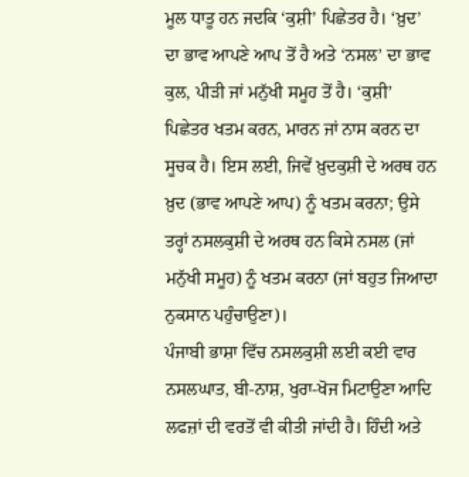ਮੂਲ ਧਾਤੂ ਹਨ ਜਦਕਿ ‘ਕੁਸ਼ੀ’ ਪਿਛੇਤਰ ਹੈ। ‘ਖ਼ੁਦ’ ਦਾ ਭਾਵ ਆਪਣੇ ਆਪ ਤੋਂ ਹੈ ਅਤੇ ‘ਨਸਲ’ ਦਾ ਭਾਵ ਕੁਲ, ਪੀੜੀ ਜਾਂ ਮਨੁੱਖੀ ਸਮੂਹ ਤੋਂ ਹੈ। ‘ਕੁਸ਼ੀ’ ਪਿਛੇਤਰ ਖਤਮ ਕਰਨ, ਮਾਰਨ ਜਾਂ ਨਾਸ ਕਰਨ ਦਾ ਸੂਚਕ ਹੈ। ਇਸ ਲਈ, ਜਿਵੇਂ ਖ਼ੁਦਕੁਸ਼ੀ ਦੇ ਅਰਥ ਹਨ ਖ਼ੁਦ (ਭਾਵ ਆਪਣੇ ਆਪ) ਨੂੰ ਖਤਮ ਕਰਨਾ; ਉਸੇ ਤਰ੍ਹਾਂ ਨਸਲਕੁਸ਼ੀ ਦੇ ਅਰਥ ਹਨ ਕਿਸੇ ਨਸਲ (ਜਾਂ ਮਨੁੱਖੀ ਸਮੂਹ) ਨੂੰ ਖਤਮ ਕਰਨਾ (ਜਾਂ ਬਹੁਤ ਜਿਆਦਾ ਨੁਕਸਾਨ ਪਹੁੰਚਾਉਣਾ)।
ਪੰਜਾਬੀ ਭਾਸ਼ਾ ਵਿੱਚ ਨਸਲਕੁਸ਼ੀ ਲਈ ਕਈ ਵਾਰ ਨਸਲਘਾਤ, ਬੀ-ਨਾਸ਼, ਖੁਰਾ-ਖੋਜ ਮਿਟਾਉਣਾ ਆਦਿ ਲਫਜ਼ਾਂ ਦੀ ਵਰਤੋਂ ਵੀ ਕੀਤੀ ਜਾਂਦੀ ਹੈ। ਹਿੰਦੀ ਅਤੇ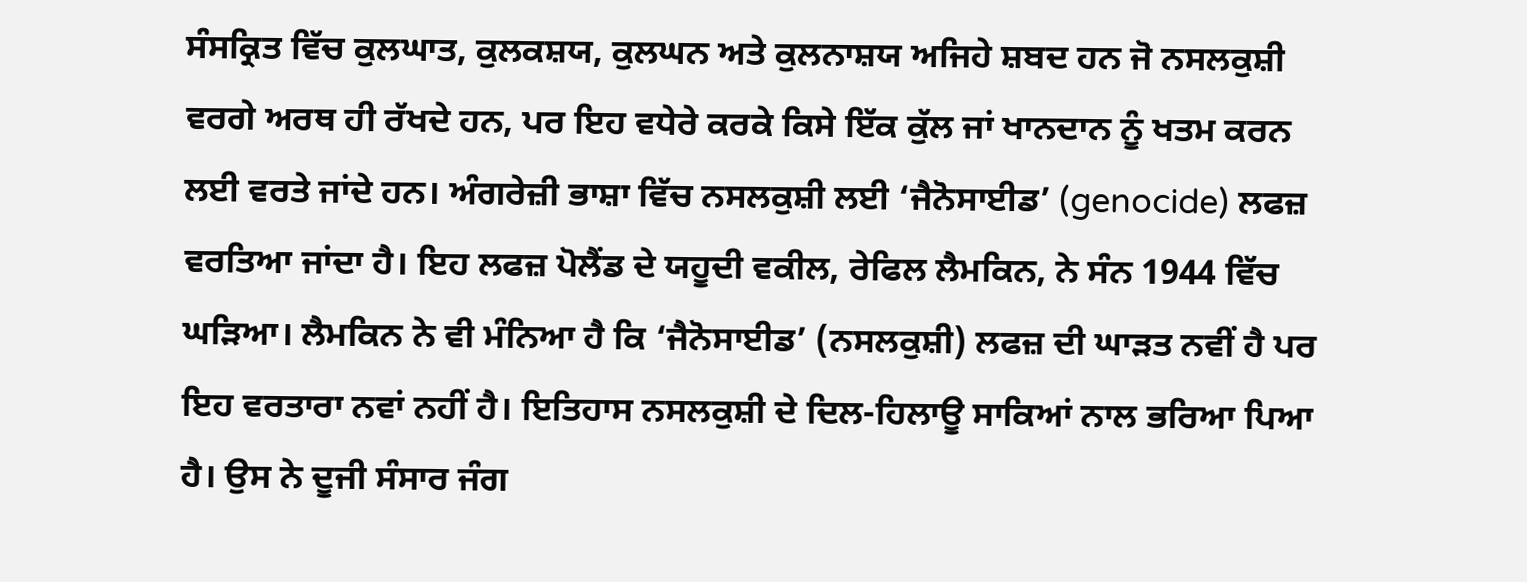ਸੰਸਕ੍ਰਿਤ ਵਿੱਚ ਕੁਲਘਾਤ, ਕੁਲਕਸ਼ਯ, ਕੁਲਘਨ ਅਤੇ ਕੁਲਨਾਸ਼ਯ ਅਜਿਹੇ ਸ਼ਬਦ ਹਨ ਜੋ ਨਸਲਕੁਸ਼ੀ ਵਰਗੇ ਅਰਥ ਹੀ ਰੱਖਦੇ ਹਨ, ਪਰ ਇਹ ਵਧੇਰੇ ਕਰਕੇ ਕਿਸੇ ਇੱਕ ਕੁੱਲ ਜਾਂ ਖਾਨਦਾਨ ਨੂੰ ਖਤਮ ਕਰਨ ਲਈ ਵਰਤੇ ਜਾਂਦੇ ਹਨ। ਅੰਗਰੇਜ਼ੀ ਭਾਸ਼ਾ ਵਿੱਚ ਨਸਲਕੁਸ਼ੀ ਲਈ ‘ਜੈਨੋਸਾਈਡ’ (genocide) ਲਫਜ਼ ਵਰਤਿਆ ਜਾਂਦਾ ਹੈ। ਇਹ ਲਫਜ਼ ਪੋਲੈਂਡ ਦੇ ਯਹੂਦੀ ਵਕੀਲ, ਰੇਫਿਲ ਲੈਮਕਿਨ, ਨੇ ਸੰਨ 1944 ਵਿੱਚ ਘੜਿਆ। ਲੈਮਕਿਨ ਨੇ ਵੀ ਮੰਨਿਆ ਹੈ ਕਿ ‘ਜੈਨੋਸਾਈਡ’ (ਨਸਲਕੁਸ਼ੀ) ਲਫਜ਼ ਦੀ ਘਾੜਤ ਨਵੀਂ ਹੈ ਪਰ ਇਹ ਵਰਤਾਰਾ ਨਵਾਂ ਨਹੀਂ ਹੈ। ਇਤਿਹਾਸ ਨਸਲਕੁਸ਼ੀ ਦੇ ਦਿਲ-ਹਿਲਾਊ ਸਾਕਿਆਂ ਨਾਲ ਭਰਿਆ ਪਿਆ ਹੈ। ਉਸ ਨੇ ਦੂਜੀ ਸੰਸਾਰ ਜੰਗ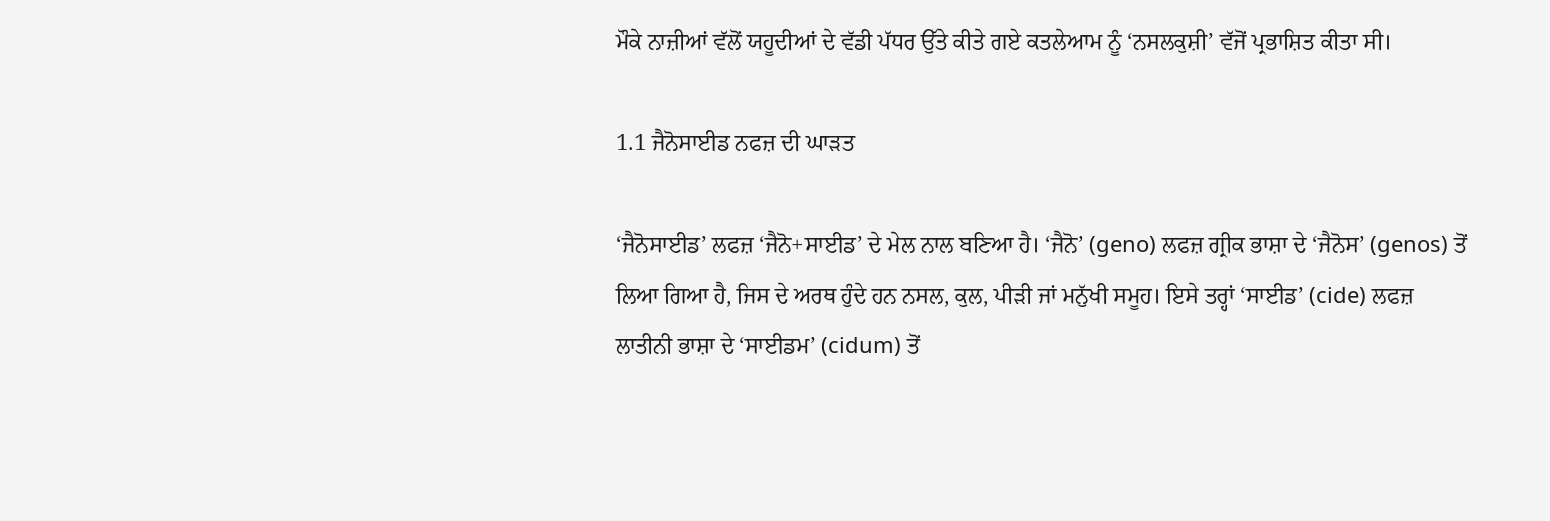ਮੌਕੇ ਨਾਜ਼ੀਆਂ ਵੱਲੋਂ ਯਹੂਦੀਆਂ ਦੇ ਵੱਡੀ ਪੱਧਰ ਉੱਤੇ ਕੀਤੇ ਗਏ ਕਤਲੇਆਮ ਨੂੰ ‘ਨਸਲਕੁਸ਼ੀ’ ਵੱਜੋਂ ਪ੍ਰਭਾਸ਼ਿਤ ਕੀਤਾ ਸੀ।

1.1 ਜੈਨੋਸਾਈਡ ਨਫਜ਼ ਦੀ ਘਾੜਤ

‘ਜੈਨੋਸਾਈਡ’ ਲਫਜ਼ ‘ਜੈਨੋ+ਸਾਈਡ’ ਦੇ ਮੇਲ ਨਾਲ ਬਣਿਆ ਹੈ। ‘ਜੈਨੋ’ (geno) ਲਫਜ਼ ਗ੍ਰੀਕ ਭਾਸ਼ਾ ਦੇ ‘ਜੈਨੋਸ’ (genos) ਤੋਂ ਲਿਆ ਗਿਆ ਹੈ, ਜਿਸ ਦੇ ਅਰਥ ਹੁੰਦੇ ਹਨ ਨਸਲ, ਕੁਲ, ਪੀੜੀ ਜਾਂ ਮਨੁੱਖੀ ਸਮੂਹ। ਇਸੇ ਤਰ੍ਹਾਂ ‘ਸਾਈਡ’ (cide) ਲਫਜ਼ ਲਾਤੀਨੀ ਭਾਸ਼ਾ ਦੇ ‘ਸਾਈਡਮ’ (cidum) ਤੋਂ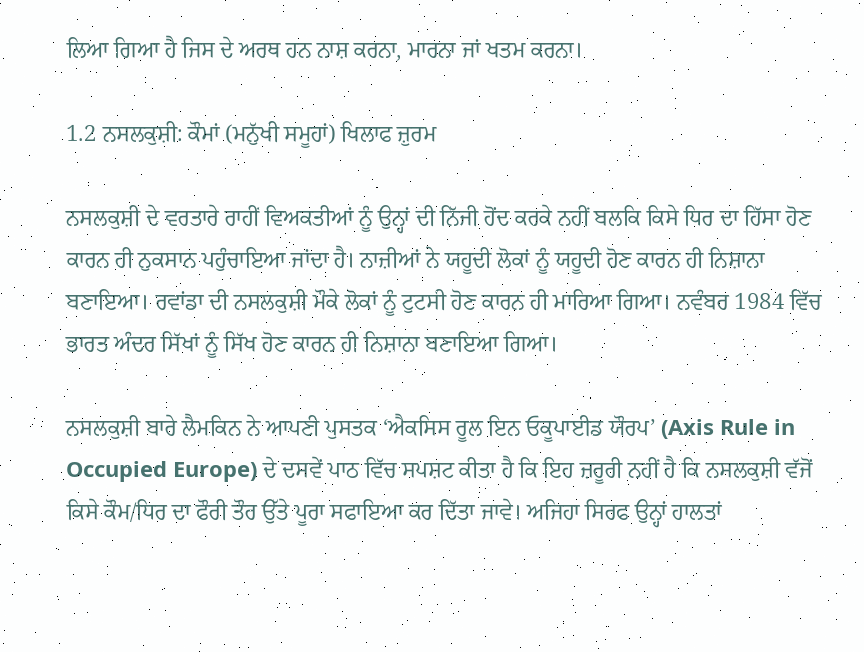ਲਿਆ ਗਿਆ ਹੈ ਜਿਸ ਦੇ ਅਰਥ ਹਨ ਨਾਸ਼ ਕਰਨਾ, ਮਾਰਨਾ ਜਾਂ ਖਤਮ ਕਰਨਾ।

1.2 ਨਸਲਕੁਸ਼ੀ: ਕੌਮਾਂ (ਮਨੁੱਖੀ ਸਮੂਹਾਂ) ਖਿਲਾਫ ਜ਼ੁਰਮ

ਨਸਲਕੁਸ਼ੀ ਦੇ ਵਰਤਾਰੇ ਰਾਹੀਂ ਵਿਅਕਤੀਆਂ ਨੂੰ ਉਨ੍ਹਾਂ ਦੀ ਨਿੱਜੀ ਹੋਂਦ ਕਰਕੇ ਨਹੀਂ ਬਲਕਿ ਕਿਸੇ ਧਿਰ ਦਾ ਹਿੱਸਾ ਹੋਣ ਕਾਰਨ ਹੀ ਨੁਕਸਾਨ ਪਹੁੰਚਾਇਆ ਜਾਂਦਾ ਹੈ। ਨਾਜ਼ੀਆਂ ਨੇ ਯਹੂਦੀ ਲੋਕਾਂ ਨੂੰ ਯਹੂਦੀ ਹੋਣ ਕਾਰਨ ਹੀ ਨਿਸ਼ਾਨਾ ਬਣਾਇਆ। ਰਵਾਂਡਾ ਦੀ ਨਸਲਕੁਸ਼ੀ ਮੌਕੇ ਲੋਕਾਂ ਨੂੰ ਟੁਟਸੀ ਹੋਣ ਕਾਰਨ ਹੀ ਮਾਰਿਆ ਗਿਆ। ਨਵੰਬਰ 1984 ਵਿੱਚ ਭਾਰਤ ਅੰਦਰ ਸਿੱਖਾਂ ਨੂੰ ਸਿੱਖ ਹੋਣ ਕਾਰਨ ਹੀ ਨਿਸ਼ਾਨਾ ਬਣਾਇਆ ਗਿਆ।

ਨਸਲਕੁਸ਼ੀ ਬਾਰੇ ਲੈਮਕਿਨ ਨੇ ਆਪਣੀ ਪੁਸਤਕ ‘ਐਕਸਿਸ ਰੂਲ ਇਨ ਓਕੂਪਾਈਡ ਯੌਰਪ’ (Axis Rule in Occupied Europe) ਦੇ ਦਸਵੇਂ ਪਾਠ ਵਿੱਚ ਸਪਸ਼ਟ ਕੀਤਾ ਹੈ ਕਿ ਇਹ ਜ਼ਰੂਰੀ ਨਹੀਂ ਹੈ ਕਿ ਨਸਲਕੁਸ਼ੀ ਵੱਜੋਂ ਕਿਸੇ ਕੌਮ/ਧਿਰ ਦਾ ਫੌਰੀ ਤੌਰ ਉੱਤੇ ਪੂਰਾ ਸਫਾਇਆ ਕਰ ਦਿੱਤਾ ਜਾਵੇ। ਅਜਿਹਾ ਸਿਰਫ ਉਨ੍ਹਾਂ ਹਾਲਤਾਂ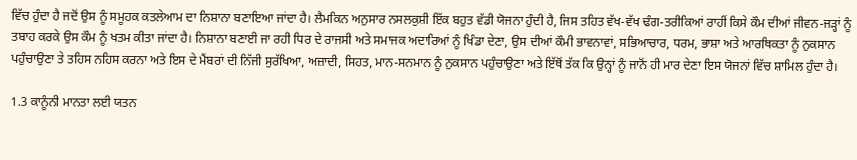ਵਿੱਚ ਹੁੰਦਾ ਹੈ ਜਦੋਂ ਉਸ ਨੂੰ ਸਮੂਹਕ ਕਤਲੇਆਮ ਦਾ ਨਿਸ਼ਾਨਾ ਬਣਾਇਆ ਜਾਂਦਾ ਹੈ। ਲੈਮਕਿਨ ਅਨੁਸਾਰ ਨਸਲਕੁਸ਼ੀ ਇੱਕ ਬਹੁਤ ਵੱਡੀ ਯੋਜਨਾ ਹੁੰਦੀ ਹੈ, ਜਿਸ ਤਹਿਤ ਵੱਖ-ਵੱਖ ਢੰਗ-ਤਰੀਕਿਆਂ ਰਾਹੀਂ ਕਿਸੇ ਕੌਮ ਦੀਆਂ ਜੀਵਨ-ਜੜ੍ਹਾਂ ਨੂੰ ਤਬਾਹ ਕਰਕੇ ਉਸ ਕੌਮ ਨੂੰ ਖਤਮ ਕੀਤਾ ਜਾਂਦਾ ਹੈ। ਨਿਸ਼ਾਨਾ ਬਣਾਈ ਜਾ ਰਹੀ ਧਿਰ ਦੇ ਰਾਜਸੀ ਅਤੇ ਸਮਾਜਕ ਅਦਾਰਿਆਂ ਨੂੰ ਖਿੰਡਾ ਦੇਣਾ, ਉਸ ਦੀਆਂ ਕੌਮੀ ਭਾਵਨਾਵਾਂ, ਸਭਿਆਚਾਰ, ਧਰਮ, ਭਾਸ਼ਾ ਅਤੇ ਆਰਥਿਕਤਾ ਨੂੰ ਨੁਕਸਾਨ ਪਹੁੰਚਾਉਣਾ ਤੇ ਤਹਿਸ ਨਹਿਸ ਕਰਨਾ ਅਤੇ ਇਸ ਦੇ ਮੈਂਬਰਾਂ ਦੀ ਨਿੱਜੀ ਸੁਰੱਖਿਆ, ਅਜ਼ਾਦੀ, ਸਿਹਤ, ਮਾਨ-ਸਨਮਾਨ ਨੂੰ ਨੁਕਸਾਨ ਪਹੁੰਚਾਉਣਾ ਅਤੇ ਇੱਥੋਂ ਤੱਕ ਕਿ ਉਨ੍ਹਾਂ ਨੂੰ ਜਾਨੋਂ ਹੀ ਮਾਰ ਦੇਣਾ ਇਸ ਯੋਜਨਾਂ ਵਿੱਚ ਸ਼ਾਮਿਲ ਹੁੰਦਾ ਹੈ।

1.3 ਕਾਨੂੰਨੀ ਮਾਨਤਾ ਲਈ ਯਤਨ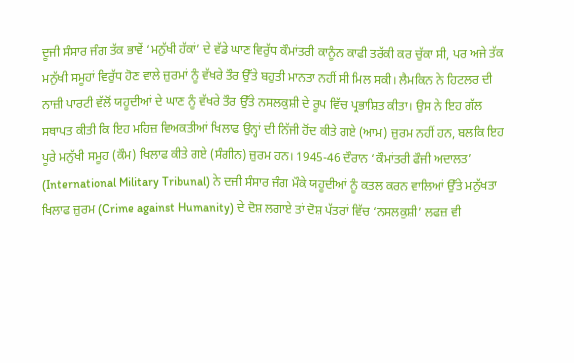ਦੂਜੀ ਸੰਸਾਰ ਜੰਗ ਤੱਕ ਭਾਵੇਂ ‘ਮਨੁੱਖੀ ਹੱਕਾਂ’ ਦੇ ਵੱਡੇ ਘਾਣ ਵਿਰੁੱਧ ਕੌਮਾਂਤਰੀ ਕਾਨੂੰਨ ਕਾਫੀ ਤਰੱਕੀ ਕਰ ਚੁੱਕਾ ਸੀ, ਪਰ ਅਜੇ ਤੱਕ ਮਨੁੱਖੀ ਸਮੂਹਾਂ ਵਿਰੁੱਧ ਹੋਣ ਵਾਲੇ ਜ਼ੁਰਮਾਂ ਨੂੰ ਵੱਖਰੇ ਤੌਰ ਉੱਤੇ ਬਹੁਤੀ ਮਾਨਤਾ ਨਹੀਂ ਸੀ ਮਿਲ ਸਕੀ। ਲੈਮਕਿਨ ਨੇ ਹਿਟਲਰ ਦੀ ਨਾਜ਼ੀ ਪਾਰਟੀ ਵੱਲੋਂ ਯਹੂਦੀਆਂ ਦੇ ਘਾਣ ਨੂੰ ਵੱਖਰੇ ਤੌਰ ਉੱਤੇ ਨਸਲਕੁਸ਼ੀ ਦੇ ਰੂਪ ਵਿੱਚ ਪ੍ਰਭਾਸ਼ਿਤ ਕੀਤਾ। ਉਸ ਨੇ ਇਹ ਗੱਲ ਸਥਾਪਤ ਕੀਤੀ ਕਿ ਇਹ ਮਹਿਜ਼ ਵਿਅਕਤੀਆਂ ਖਿਲਾਫ ਉਨ੍ਹਾਂ ਦੀ ਨਿੱਜੀ ਹੋਂਦ ਕੀਤੇ ਗਏ (ਆਮ) ਜ਼ੁਰਮ ਨਹੀਂ ਹਨ, ਬਲਕਿ ਇਹ ਪੂਰੇ ਮਨੁੱਖੀ ਸਮੂਹ (ਕੌਮ) ਖਿਲਾਫ ਕੀਤੇ ਗਏ (ਸੰਗੀਨ) ਜ਼ੁਰਮ ਹਨ। 1945-46 ਦੌਰਾਨ ‘ਕੌਮਾਂਤਰੀ ਫੌਜੀ ਅਦਾਲਤ’ (International Military Tribunal) ਨੇ ਦਜੀ ਸੰਸਾਰ ਜੰਗ ਮੌਕੇ ਯਹੂਦੀਆਂ ਨੂੰ ਕਤਲ ਕਰਨ ਵਾਲਿਆਂ ਉੱਤੇ ਮਨੁੱਖਤਾ ਖਿਲਾਫ ਜ਼ੁਰਮ (Crime against Humanity) ਦੇ ਦੋਸ਼ ਲਗਾਏ ਤਾਂ ਦੋਸ਼ ਪੱਤਰਾਂ ਵਿੱਚ ‘ਨਸਲਕੁਸ਼ੀ’ ਲਫਜ਼ ਵੀ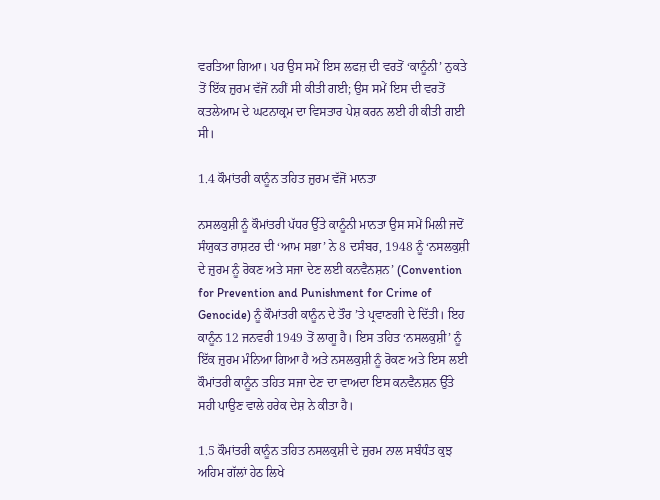ਵਰਤਿਆ ਗਿਆ। ਪਰ ਉਸ ਸਮੇਂ ਇਸ ਲਫਜ਼ ਦੀ ਵਰਤੋਂ ‘ਕਾਨੂੰਨੀ’ ਨੁਕਤੇ ਤੋਂ ਇੱਕ ਜ਼ੁਰਮ ਵੱਜੋਂ ਨਹੀਂ ਸੀ ਕੀਤੀ ਗਈ; ਉਸ ਸਮੇਂ ਇਸ ਦੀ ਵਰਤੋਂ ਕਤਲੇਆਮ ਦੇ ਘਟਨਾਕ੍ਰਮ ਦਾ ਵਿਸਤਾਰ ਪੇਸ਼ ਕਰਨ ਲਈ ਹੀ ਕੀਤੀ ਗਈ ਸੀ।

1.4 ਕੌਮਾਂਤਰੀ ਕਾਨੂੰਨ ਤਹਿਤ ਜ਼ੁਰਮ ਵੱਜੋਂ ਮਾਨਤਾ

ਨਸਲਕੁਸ਼ੀ ਨੂੰ ਕੌਮਾਂਤਰੀ ਪੱਧਰ ਉੱਤੇ ਕਾਨੂੰਨੀ ਮਾਨਤਾ ਉਸ ਸਮੇਂ ਮਿਲੀ ਜਦੋਂ ਸੰਯੁਕਤ ਰਾਸ਼ਟਰ ਦੀ ‘ਆਮ ਸਭਾ’ ਨੇ 8 ਦਸੰਬਰ, 1948 ਨੂੰ ‘ਨਸਲਕੁਸ਼ੀ ਦੇ ਜ਼ੁਰਮ ਨੂੰ ਰੋਕਣ ਅਤੇ ਸਜਾ ਦੇਣ ਲਈ ਕਨਵੈਨਸ਼ਨ’ (Convention for Prevention and Punishment for Crime of Genocide) ਨੂੰ ਕੌਮਾਂਤਰੀ ਕਾਨੂੰਨ ਦੇ ਤੌਰ ’ਤੇ ਪ੍ਰਵਾਣਗੀ ਦੇ ਦਿੱਤੀ। ਇਹ ਕਾਨੂੰਨ 12 ਜਨਵਰੀ 1949 ਤੋਂ ਲਾਗੂ ਹੈ। ਇਸ ਤਹਿਤ ‘ਨਸਲਕੁਸ਼ੀ’ ਨੂੰ ਇੱਕ ਜ਼ੁਰਮ ਮੰਨਿਆ ਗਿਆ ਹੈ ਅਤੇ ਨਸਲਕੁਸ਼ੀ ਨੂੰ ਰੋਕਣ ਅਤੇ ਇਸ ਲਈ ਕੌਮਾਂਤਰੀ ਕਾਨੂੰਨ ਤਹਿਤ ਸਜਾ ਦੇਣ ਦਾ ਵਾਅਦਾ ਇਸ ਕਨਵੈਨਸ਼ਨ ਉੱਤੇ ਸਹੀ ਪਾਉਣ ਵਾਲੇ ਹਰੇਕ ਦੇਸ਼ ਨੇ ਕੀਤਾ ਹੈ।

1.5 ਕੌਮਾਂਤਰੀ ਕਾਨੂੰਨ ਤਹਿਤ ਨਸਲਕੁਸ਼ੀ ਦੇ ਜ਼ੁਰਮ ਨਾਲ ਸਬੰਧੰਤ ਕੁਝ ਅਹਿਮ ਗੱਲਾਂ ਹੇਠ ਲਿਖੇ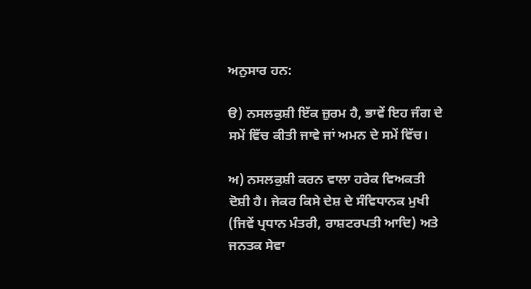ਅਨੁਸਾਰ ਹਨ:

ੳ) ਨਸਲਕੁਸ਼ੀ ਇੱਕ ਜ਼ੁਰਮ ਹੈ, ਭਾਵੇਂ ਇਹ ਜੰਗ ਦੇ ਸਮੇਂ ਵਿੱਚ ਕੀਤੀ ਜਾਵੇ ਜਾਂ ਅਮਨ ਦੇ ਸਮੇਂ ਵਿੱਚ।

ਅ) ਨਸਲਕੁਸ਼ੀ ਕਰਨ ਵਾਲਾ ਹਰੇਕ ਵਿਅਕਤੀ ਦੋਸ਼ੀ ਹੈ। ਜੇਕਰ ਕਿਸੇ ਦੇਸ਼ ਦੇ ਸੰਵਿਧਾਨਕ ਮੁਖੀ (ਜਿਵੇਂ ਪ੍ਰਧਾਨ ਮੰਤਰੀ, ਰਾਸ਼ਟਰਪਤੀ ਆਦਿ) ਅਤੇ ਜਨਤਕ ਸੇਵਾ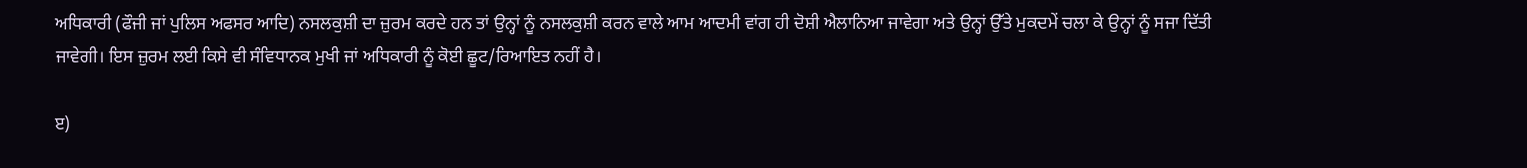ਅਧਿਕਾਰੀ (ਫੌਜੀ ਜਾਂ ਪੁਲਿਸ ਅਫਸਰ ਆਦਿ) ਨਸਲਕੁਸ਼ੀ ਦਾ ਜ਼ੁਰਮ ਕਰਦੇ ਹਨ ਤਾਂ ਉਨ੍ਹਾਂ ਨੂੰ ਨਸਲਕੁਸ਼ੀ ਕਰਨ ਵਾਲੇ ਆਮ ਆਦਮੀ ਵਾਂਗ ਹੀ ਦੋਸ਼ੀ ਐਲਾਨਿਆ ਜਾਵੇਗਾ ਅਤੇ ਉਨ੍ਹਾਂ ਉੱਤੇ ਮੁਕਦਮੇਂ ਚਲਾ ਕੇ ਉਨ੍ਹਾਂ ਨੂੰ ਸਜਾ ਦਿੱਤੀ ਜਾਵੇਗੀ। ਇਸ ਜ਼ੁਰਮ ਲਈ ਕਿਸੇ ਵੀ ਸੰਵਿਧਾਨਕ ਮੁਖੀ ਜਾਂ ਅਧਿਕਾਰੀ ਨੂੰ ਕੋਈ ਛੂਟ/ਰਿਆਇਤ ਨਹੀਂ ਹੈ।

ੲ)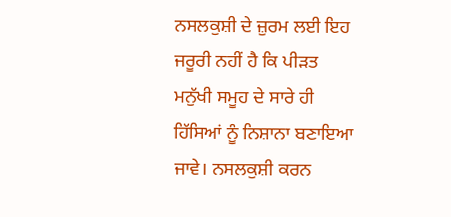ਨਸਲਕੁਸ਼ੀ ਦੇ ਜ਼ੁਰਮ ਲਈ ਇਹ ਜਰੂਰੀ ਨਹੀਂ ਹੈ ਕਿ ਪੀੜਤ ਮਨੁੱਖੀ ਸਮੂਹ ਦੇ ਸਾਰੇ ਹੀ ਹਿੱਸਿਆਂ ਨੂੰ ਨਿਸ਼ਾਨਾ ਬਣਾਇਆ ਜਾਵੇ। ਨਸਲਕੁਸ਼ੀ ਕਰਨ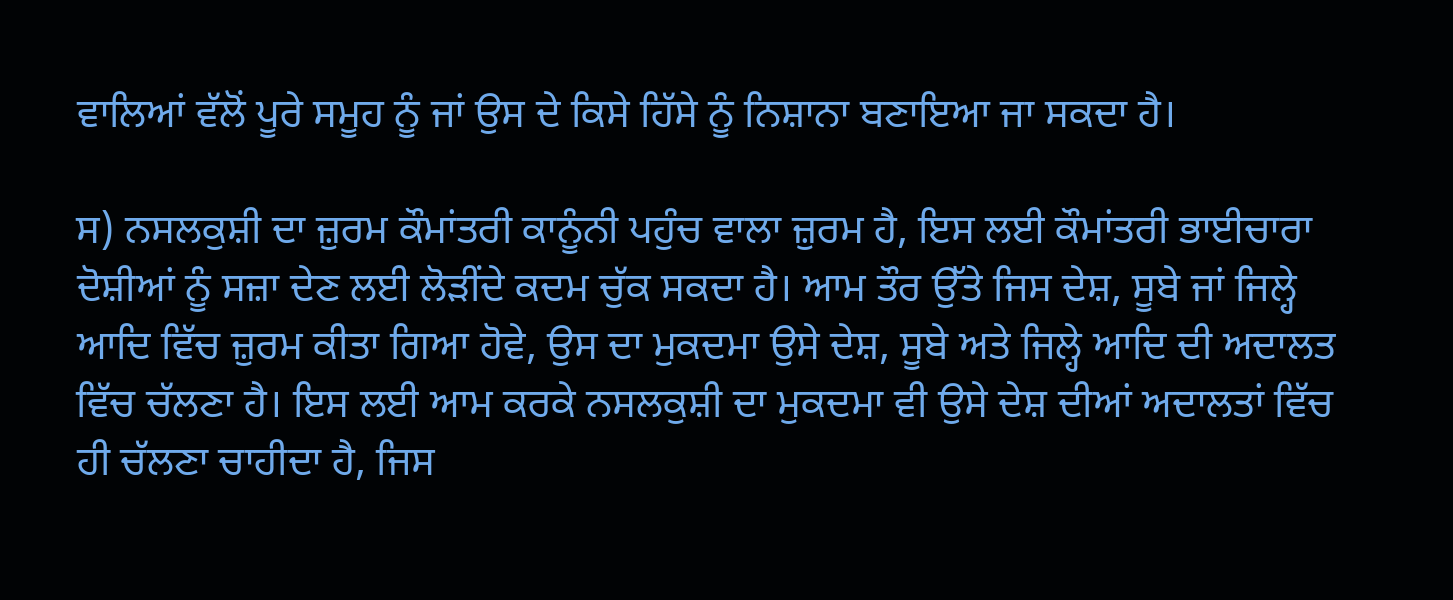ਵਾਲਿਆਂ ਵੱਲੋਂ ਪੂਰੇ ਸਮੂਹ ਨੂੰ ਜਾਂ ਉਸ ਦੇ ਕਿਸੇ ਹਿੱਸੇ ਨੂੰ ਨਿਸ਼ਾਨਾ ਬਣਾਇਆ ਜਾ ਸਕਦਾ ਹੈ।

ਸ) ਨਸਲਕੁਸ਼ੀ ਦਾ ਜ਼ੁਰਮ ਕੌਮਾਂਤਰੀ ਕਾਨੂੰਨੀ ਪਹੁੰਚ ਵਾਲਾ ਜ਼ੁਰਮ ਹੈ, ਇਸ ਲਈ ਕੌਮਾਂਤਰੀ ਭਾਈਚਾਰਾ ਦੋਸ਼ੀਆਂ ਨੂੰ ਸਜ਼ਾ ਦੇਣ ਲਈ ਲੋੜੀਂਦੇ ਕਦਮ ਚੁੱਕ ਸਕਦਾ ਹੈ। ਆਮ ਤੌਰ ਉੱਤੇ ਜਿਸ ਦੇਸ਼, ਸੂਬੇ ਜਾਂ ਜਿਲ੍ਹੇ ਆਦਿ ਵਿੱਚ ਜ਼ੁਰਮ ਕੀਤਾ ਗਿਆ ਹੋਵੇ, ਉਸ ਦਾ ਮੁਕਦਮਾ ਉਸੇ ਦੇਸ਼, ਸੂਬੇ ਅਤੇ ਜਿਲ੍ਹੇ ਆਦਿ ਦੀ ਅਦਾਲਤ ਵਿੱਚ ਚੱਲਣਾ ਹੈ। ਇਸ ਲਈ ਆਮ ਕਰਕੇ ਨਸਲਕੁਸ਼ੀ ਦਾ ਮੁਕਦਮਾ ਵੀ ਉਸੇ ਦੇਸ਼ ਦੀਆਂ ਅਦਾਲਤਾਂ ਵਿੱਚ ਹੀ ਚੱਲਣਾ ਚਾਹੀਦਾ ਹੈ, ਜਿਸ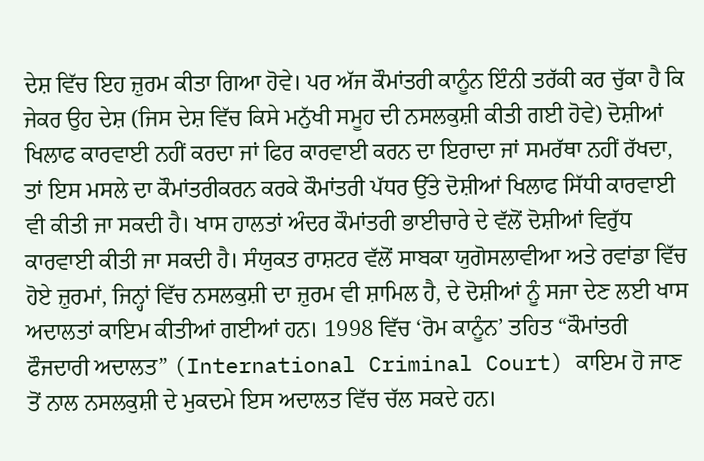ਦੇਸ਼ ਵਿੱਚ ਇਹ ਜ਼ੁਰਮ ਕੀਤਾ ਗਿਆ ਹੋਵੇ। ਪਰ ਅੱਜ ਕੌਮਾਂਤਰੀ ਕਾਨੂੰਨ ਇੰਨੀ ਤਰੱਕੀ ਕਰ ਚੁੱਕਾ ਹੈ ਕਿ ਜੇਕਰ ਉਹ ਦੇਸ਼ (ਜਿਸ ਦੇਸ਼ ਵਿੱਚ ਕਿਸੇ ਮਨੁੱਖੀ ਸਮੂਹ ਦੀ ਨਸਲਕੁਸ਼ੀ ਕੀਤੀ ਗਈ ਹੋਵੇ) ਦੋਸ਼ੀਆਂ ਖਿਲਾਫ ਕਾਰਵਾਈ ਨਹੀਂ ਕਰਦਾ ਜਾਂ ਫਿਰ ਕਾਰਵਾਈ ਕਰਨ ਦਾ ਇਰਾਦਾ ਜਾਂ ਸਮਰੱਥਾ ਨਹੀਂ ਰੱਖਦਾ, ਤਾਂ ਇਸ ਮਸਲੇ ਦਾ ਕੌਮਾਂਤਰੀਕਰਨ ਕਰਕੇ ਕੌਮਾਂਤਰੀ ਪੱਧਰ ਉੱਤੇ ਦੋਸ਼ੀਆਂ ਖਿਲਾਫ ਸਿੱਧੀ ਕਾਰਵਾਈ ਵੀ ਕੀਤੀ ਜਾ ਸਕਦੀ ਹੈ। ਖਾਸ ਹਾਲਤਾਂ ਅੰਦਰ ਕੌਮਾਂਤਰੀ ਭਾਈਚਾਰੇ ਦੇ ਵੱਲੋਂ ਦੋਸ਼ੀਆਂ ਵਿਰੁੱਧ ਕਾਰਵਾਈ ਕੀਤੀ ਜਾ ਸਕਦੀ ਹੈ। ਸੰਯੁਕਤ ਰਾਸ਼ਟਰ ਵੱਲੋਂ ਸਾਬਕਾ ਯੁਗੋਸਲਾਵੀਆ ਅਤੇ ਰਵਾਂਡਾ ਵਿੱਚ ਹੋਏ ਜ਼ੁਰਮਾਂ, ਜਿਨ੍ਹਾਂ ਵਿੱਚ ਨਸਲਕੁਸ਼ੀ ਦਾ ਜ਼ੁਰਮ ਵੀ ਸ਼ਾਮਿਲ ਹੈ, ਦੇ ਦੋਸ਼ੀਆਂ ਨੂੰ ਸਜਾ ਦੇਣ ਲਈ ਖਾਸ ਅਦਾਲਤਾਂ ਕਾਇਮ ਕੀਤੀਆਂ ਗਈਆਂ ਹਨ। 1998 ਵਿੱਚ ‘ਰੋਮ ਕਾਨੂੰਨ’ ਤਹਿਤ “ਕੌਮਾਂਤਰੀ ਫੌਜਦਾਰੀ ਅਦਾਲਤ” (International Criminal Court) ਕਾਇਮ ਹੋ ਜਾਣ ਤੋਂ ਨਾਲ ਨਸਲਕੁਸ਼ੀ ਦੇ ਮੁਕਦਮੇ ਇਸ ਅਦਾਲਤ ਵਿੱਚ ਚੱਲ ਸਕਦੇ ਹਨ।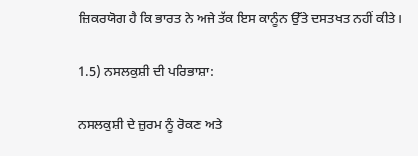ਜ਼ਿਕਰਯੋਗ ਹੈ ਕਿ ਭਾਰਤ ਨੇ ਅਜੇ ਤੱਕ ਇਸ ਕਾਨੂੰਨ ਉੱਤੇ ਦਸਤਖਤ ਨਹੀਂ ਕੀਤੇ।

1.5) ਨਸਲਕੁਸ਼ੀ ਦੀ ਪਰਿਭਾਸ਼ਾ:

ਨਸਲਕੁਸ਼ੀ ਦੇ ਜ਼ੁਰਮ ਨੂੰ ਰੋਕਣ ਅਤੇ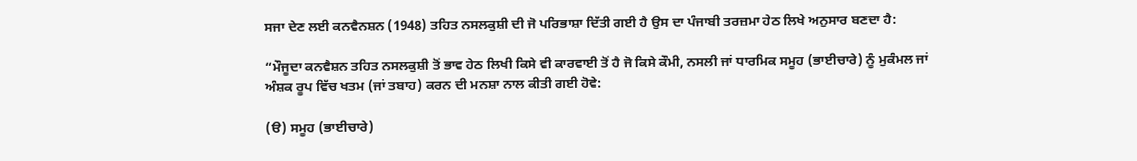ਸਜਾ ਦੇਣ ਲਈ ਕਨਵੈਨਸ਼ਨ (1948) ਤਹਿਤ ਨਸਲਕੁਸ਼ੀ ਦੀ ਜੋ ਪਰਿਭਾਸ਼ਾ ਦਿੱਤੀ ਗਈ ਹੈ ਉਸ ਦਾ ਪੰਜਾਬੀ ਤਰਜ਼ਮਾ ਹੇਠ ਲਿਖੇ ਅਨੁਸਾਰ ਬਣਦਾ ਹੈ:

“ਮੌਜੂਦਾ ਕਨਵੈਸ਼ਨ ਤਹਿਤ ਨਸਲਕੁਸ਼ੀ ਤੋਂ ਭਾਵ ਹੇਠ ਲਿਖੀ ਕਿਸੇ ਵੀ ਕਾਰਵਾਈ ਤੋਂ ਹੈ ਜੋ ਕਿਸੇ ਕੌਮੀ, ਨਸਲੀ ਜਾਂ ਧਾਰਮਿਕ ਸਮੂਹ (ਭਾਈਚਾਰੇ) ਨੂੰ ਮੁਕੰਮਲ ਜਾਂ ਅੰਸ਼ਕ ਰੂਪ ਵਿੱਚ ਖਤਮ (ਜਾਂ ਤਬਾਹ) ਕਰਨ ਦੀ ਮਨਸ਼ਾ ਨਾਲ ਕੀਤੀ ਗਈ ਹੋਵੇ:

(ੳ) ਸਮੂਹ (ਭਾਈਚਾਰੇ)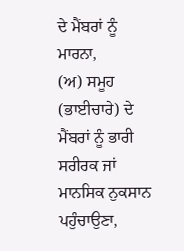ਦੇ ਮੈਂਬਰਾਂ ਨੂੰ ਮਾਰਨਾ,
(ਅ) ਸਮੂਹ (ਭਾਈਚਾਰੇ) ਦੇ ਮੈਂਬਰਾਂ ਨੂੰ ਭਾਰੀ ਸਰੀਰਕ ਜਾਂ ਮਾਨਸਿਕ ਨੁਕਸਾਨ ਪਹੁੰਚਾਉਣਾ,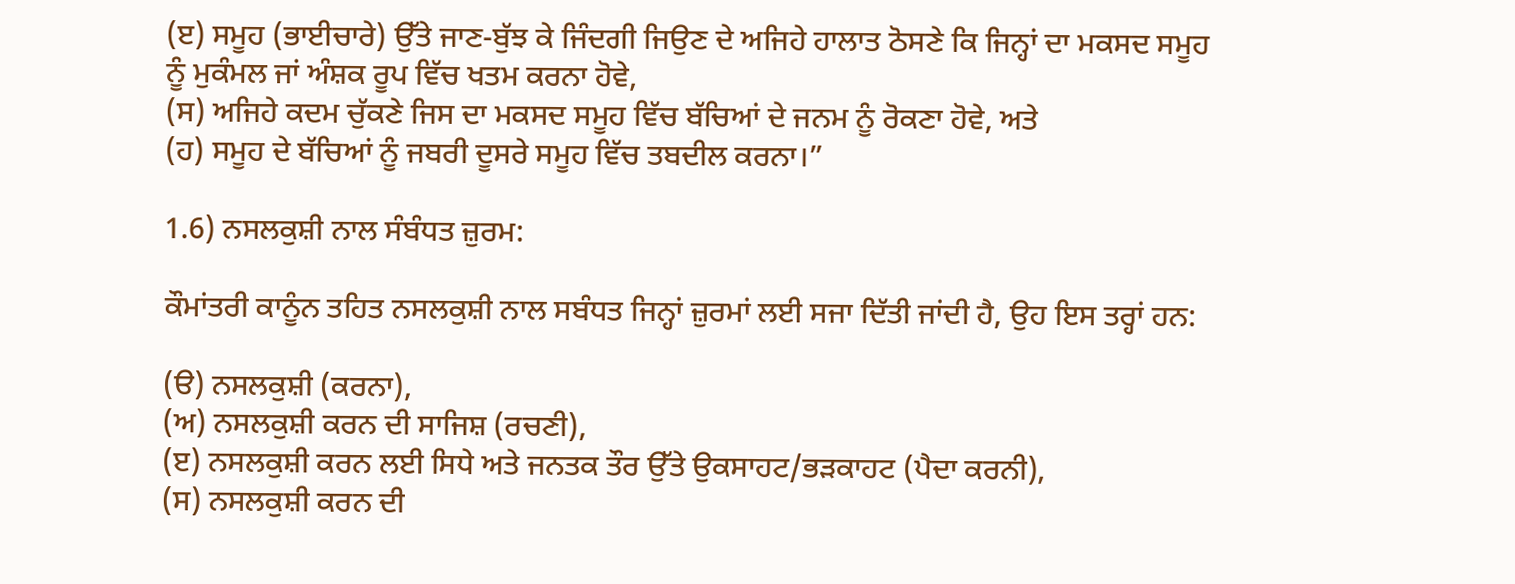(ੲ) ਸਮੂਹ (ਭਾਈਚਾਰੇ) ਉੱਤੇ ਜਾਣ-ਬੁੱਝ ਕੇ ਜਿੰਦਗੀ ਜਿਉਣ ਦੇ ਅਜਿਹੇ ਹਾਲਾਤ ਠੋਸਣੇ ਕਿ ਜਿਨ੍ਹਾਂ ਦਾ ਮਕਸਦ ਸਮੂਹ ਨੂੰ ਮੁਕੰਮਲ ਜਾਂ ਅੰਸ਼ਕ ਰੂਪ ਵਿੱਚ ਖਤਮ ਕਰਨਾ ਹੋਵੇ,
(ਸ) ਅਜਿਹੇ ਕਦਮ ਚੁੱਕਣੇ ਜਿਸ ਦਾ ਮਕਸਦ ਸਮੂਹ ਵਿੱਚ ਬੱਚਿਆਂ ਦੇ ਜਨਮ ਨੂੰ ਰੋਕਣਾ ਹੋਵੇ, ਅਤੇ
(ਹ) ਸਮੂਹ ਦੇ ਬੱਚਿਆਂ ਨੂੰ ਜਬਰੀ ਦੂਸਰੇ ਸਮੂਹ ਵਿੱਚ ਤਬਦੀਲ ਕਰਨਾ।”

1.6) ਨਸਲਕੁਸ਼ੀ ਨਾਲ ਸੰਬੰਧਤ ਜ਼ੁਰਮ:

ਕੌਮਾਂਤਰੀ ਕਾਨੂੰਨ ਤਹਿਤ ਨਸਲਕੁਸ਼ੀ ਨਾਲ ਸਬੰਧਤ ਜਿਨ੍ਹਾਂ ਜ਼ੁਰਮਾਂ ਲਈ ਸਜਾ ਦਿੱਤੀ ਜਾਂਦੀ ਹੈ, ਉਹ ਇਸ ਤਰ੍ਹਾਂ ਹਨ:

(ੳ) ਨਸਲਕੁਸ਼ੀ (ਕਰਨਾ),
(ਅ) ਨਸਲਕੁਸ਼ੀ ਕਰਨ ਦੀ ਸਾਜਿਸ਼ (ਰਚਣੀ),
(ੲ) ਨਸਲਕੁਸ਼ੀ ਕਰਨ ਲਈ ਸਿਧੇ ਅਤੇ ਜਨਤਕ ਤੌਰ ਉੱਤੇ ਉਕਸਾਹਟ/ਭੜਕਾਹਟ (ਪੈਦਾ ਕਰਨੀ),
(ਸ) ਨਸਲਕੁਸ਼ੀ ਕਰਨ ਦੀ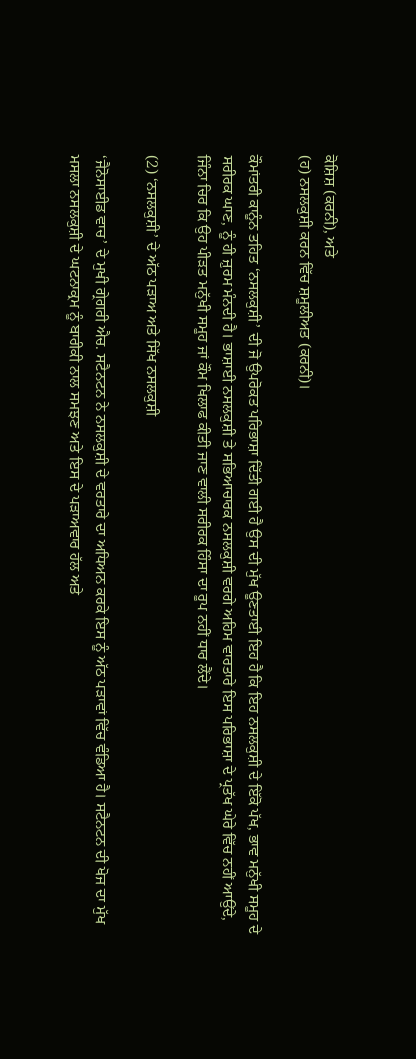ਕੋਸ਼ਿਸ਼ (ਕਰਨੀ), ਅਤੇ
(ਹ) ਨਸਲਕੁਸ਼ੀ ਕਰਨ ਵਿੱਚ ਸ਼ਮੂਲੀਅਤ (ਕਰਨੀ)।

ਕੌਮਾਂਤਰੀ ਕਾਨੂੰਨ ਤਹਿਤ ‘ਨਸਲਕੁਸ਼ੀ’ ਦੀ ਜੋ ਉਪਰੋਕਤ ਪਰਿਭਾਸ਼ਾ ਦਿੱਤੀ ਗਈ ਹੈ ਉਸ ਦੀ ਮੁੱਖ ਊਣਤਾਈ ਇਹ ਹੈ ਕਿ ਇਹ ਨਸਲਕੁਸ਼ੀ ਦੇ ਇੱਕੋ ਪੱਖ, ਭਾਵ ਮਨੁੱਖੀ ਸਮੂਹ ਦੇ ਸਰੀਰਕ ਘਾਣ, ਨੂੰ ਹੀ ਜ਼ੁਰਮ ਮੰਨਦੀ ਹੈ। ਭਾਸ਼ਾਈ ਨਸਲਕੁਸ਼ੀ ਤੇ ਸਭਿਆਚਾਰਕ ਨਸਲਕੁਸ਼ੀ ਵਰਗੇ ਅਹਿਮ ਵਾਰਤਾਰੇ ਇਸ ਪਰਿਭਾਸ਼ਾ ਦੇ ਪ੍ਰਤੱਖ ਘੇਰੇ ਵਿੱਚ ਨਹੀਂ ਆਉਂਦੇ, ਜਿੰਨਾ ਚਿਰ ਕਿ ਉਹ ਪੀੜਤ ਮਨੁੱਖੀ ਸਮੂਹ ਜਾਂ ਕੌਮ ਖਿਲਾਫ ਕੀਤੀ ਜਾਣ ਵਾਲੀ ਸਰੀਰਕ ਹਿੰਸਾ ਦਾ ਰੂਪ ਨਹੀਂ ਧਾਰ ਲੈਂਦੇ।

(2) ‘ਨਸਲਕੁਸ਼ੀ’ ਦੇ ਅੱਠ ਪੜਾਅ ਅਤੇ ਸਿੱਖ ਨਸਲਕੁਸ਼ੀ

‘ਜੈਨੋਸਾਈਡ ਵਾਚ’ ਦੇ ਮੁਖੀ ਗ੍ਰੇਗਰੀ ਐਚ. ਸਟੈਨਟਨ ਨੇ ਨਸਲਕੁਸ਼ੀ ਦੇ ਵਰਤਾਰੇ ਦਾ ਅਧਿਅਨ ਕਰਕੇ ਇਸ ਨੂੰ ਅੱਠ ਪੜਾਵਾਂ ਵਿੱਚ ਵੰਡਿਆ ਹੈ। ਸਟੈਨਟਨ ਦੀ ਖੋਜ ਦਾ ਮੁੱਖ ਮਸਲਾ ਨਸਲਕੁਸ਼ੀ ਦੇ ਘਟਨਾਕ੍ਰਮ ਨੂੰ ਬਾਰੀਕੀ ਨਾਲ ਸਮਝਣ ਅਤੇ ਇਸ ਦੇ ਪੜਾਅਵਾਰ ਹੱਲ ਅਤੇ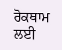ਰੋਕਥਾਮ ਲਈ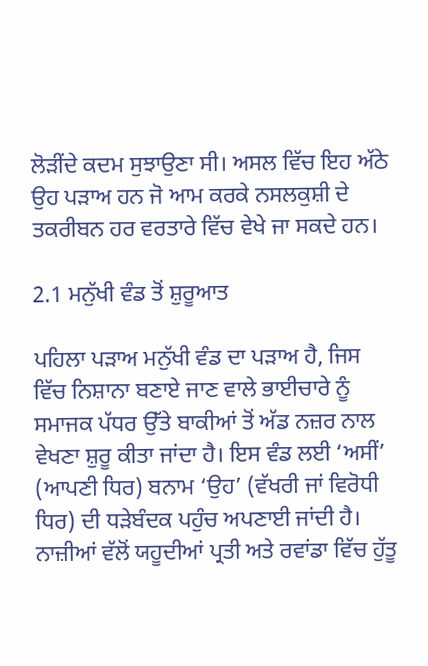ਲੋੜੀਂਦੇ ਕਦਮ ਸੁਝਾਉਣਾ ਸੀ। ਅਸਲ ਵਿੱਚ ਇਹ ਅੱਠੇ ਉਹ ਪੜਾਅ ਹਨ ਜੋ ਆਮ ਕਰਕੇ ਨਸਲਕੁਸ਼ੀ ਦੇ ਤਕਰੀਬਨ ਹਰ ਵਰਤਾਰੇ ਵਿੱਚ ਵੇਖੇ ਜਾ ਸਕਦੇ ਹਨ।

2.1 ਮਨੁੱਖੀ ਵੰਡ ਤੋਂ ਸ਼ੁਰੂਆਤ

ਪਹਿਲਾ ਪੜਾਅ ਮਨੁੱਖੀ ਵੰਡ ਦਾ ਪੜਾਅ ਹੈ, ਜਿਸ ਵਿੱਚ ਨਿਸ਼ਾਨਾ ਬਣਾਏ ਜਾਣ ਵਾਲੇ ਭਾਈਚਾਰੇ ਨੂੰ ਸਮਾਜਕ ਪੱਧਰ ਉੱਤੇ ਬਾਕੀਆਂ ਤੋਂ ਅੱਡ ਨਜ਼ਰ ਨਾਲ ਵੇਖਣਾ ਸ਼ੁਰੂ ਕੀਤਾ ਜਾਂਦਾ ਹੈ। ਇਸ ਵੰਡ ਲਈ ‘ਅਸੀਂ’ (ਆਪਣੀ ਧਿਰ) ਬਨਾਮ ‘ਉਹ’ (ਵੱਖਰੀ ਜਾਂ ਵਿਰੋਧੀ ਧਿਰ) ਦੀ ਧੜੇਬੰਦਕ ਪਹੁੰਚ ਅਪਣਾਈ ਜਾਂਦੀ ਹੈ। ਨਾਜ਼ੀਆਂ ਵੱਲੋਂ ਯਹੂਦੀਆਂ ਪ੍ਰਤੀ ਅਤੇ ਰਵਾਂਡਾ ਵਿੱਚ ਹੁੱਤੂ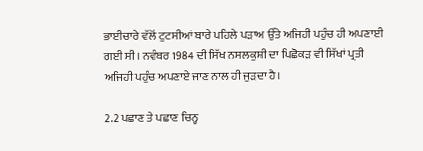ਭਾਈਚਾਰੇ ਵੱਲੋਂ ਟੁਟਸੀਆਂ ਬਾਰੇ ਪਹਿਲੇ ਪੜਾਅ ਉੱਤੇ ਅਜਿਹੀ ਪਹੁੰਚ ਹੀ ਅਪਣਾਈ ਗਈ ਸੀ। ਨਵੰਬਰ 1984 ਦੀ ਸਿੱਖ ਨਸਲਕੁਸ਼ੀ ਦਾ ਪਿਛੋਕੜ ਵੀ ਸਿੱਖਾਂ ਪ੍ਰਤੀ ਅਜਿਹੀ ਪਹੁੰਚ ਅਪਣਾਏ ਜਾਣ ਨਾਲ ਹੀ ਜੁੜਦਾ ਹੈ।

2.2 ਪਛਾਣ ਤੇ ਪਛਾਣ ਚਿਨ੍ਹ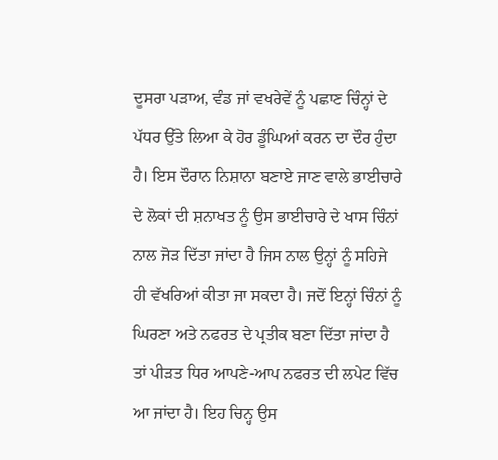ਦੂਸਰਾ ਪੜਾਅ, ਵੰਡ ਜਾਂ ਵਖਰੇਵੇਂ ਨੂੰ ਪਛਾਣ ਚਿੰਨ੍ਹਾਂ ਦੇ ਪੱਧਰ ਉੱਤੇ ਲਿਆ ਕੇ ਹੋਰ ਡੂੰਘਿਆਂ ਕਰਨ ਦਾ ਦੌਰ ਹੁੰਦਾ ਹੈ। ਇਸ ਦੌਰਾਨ ਨਿਸ਼ਾਨਾ ਬਣਾਏ ਜਾਣ ਵਾਲੇ ਭਾਈਚਾਰੇ ਦੇ ਲੋਕਾਂ ਦੀ ਸ਼ਨਾਖਤ ਨੂੰ ਉਸ ਭਾਈਚਾਰੇ ਦੇ ਖਾਸ ਚਿੰਨਾਂ ਨਾਲ ਜੋੜ ਦਿੱਤਾ ਜਾਂਦਾ ਹੈ ਜਿਸ ਨਾਲ ਉਨ੍ਹਾਂ ਨੂੰ ਸਹਿਜੇ ਹੀ ਵੱਖਰਿਆਂ ਕੀਤਾ ਜਾ ਸਕਦਾ ਹੈ। ਜਦੋਂ ਇਨ੍ਹਾਂ ਚਿੰਨਾਂ ਨੂੰ ਘਿਰਣਾ ਅਤੇ ਨਫਰਤ ਦੇ ਪ੍ਰਤੀਕ ਬਣਾ ਦਿੱਤਾ ਜਾਂਦਾ ਹੈ ਤਾਂ ਪੀੜਤ ਧਿਰ ਆਪਣੇ-ਆਪ ਨਫਰਤ ਦੀ ਲਪੇਟ ਵਿੱਚ ਆ ਜਾਂਦਾ ਹੈ। ਇਹ ਚਿਨ੍ਹ ਉਸ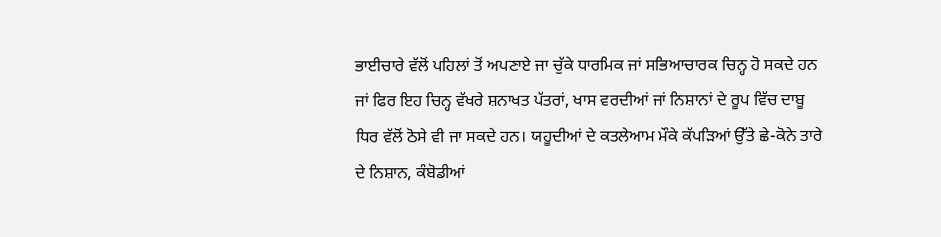ਭਾਈਚਾਰੇ ਵੱਲੋਂ ਪਹਿਲਾਂ ਤੋਂ ਅਪਣਾਏ ਜਾ ਚੁੱਕੇ ਧਾਰਮਿਕ ਜਾਂ ਸਭਿਆਚਾਰਕ ਚਿਨ੍ਹ ਹੋ ਸਕਦੇ ਹਨ ਜਾਂ ਫਿਰ ਇਹ ਚਿਨ੍ਹ ਵੱਖਰੇ ਸ਼ਨਾਖਤ ਪੱਤਰਾਂ, ਖਾਸ ਵਰਦੀਆਂ ਜਾਂ ਨਿਸ਼ਾਨਾਂ ਦੇ ਰੂਪ ਵਿੱਚ ਦਾਬੂ ਧਿਰ ਵੱਲੋਂ ਠੋਸੇ ਵੀ ਜਾ ਸਕਦੇ ਹਨ। ਯਹੂਦੀਆਂ ਦੇ ਕਤਲੇਆਮ ਮੌਕੇ ਕੱਪੜਿਆਂ ਉੱਤੇ ਛੇ-ਕੋਨੇ ਤਾਰੇ ਦੇ ਨਿਸ਼ਾਨ, ਕੰਬੋਡੀਆਂ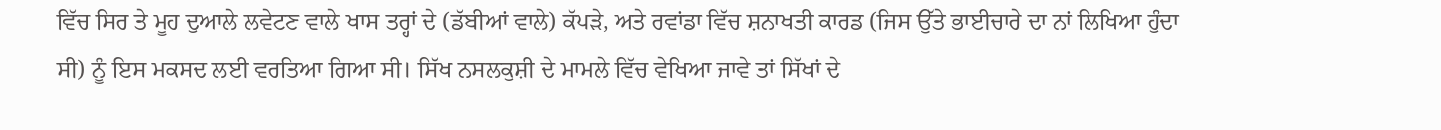ਵਿੱਚ ਸਿਰ ਤੇ ਮੂਹ ਦੁਆਲੇ ਲਵੇਟਣ ਵਾਲੇ ਖਾਸ ਤਰ੍ਹਾਂ ਦੇ (ਡੱਬੀਆਂ ਵਾਲੇ) ਕੱਪੜੇ, ਅਤੇ ਰਵਾਂਡਾ ਵਿੱਚ ਸ਼ਨਾਖਤੀ ਕਾਰਡ (ਜਿਸ ਉੱਤੇ ਭਾਈਚਾਰੇ ਦਾ ਨਾਂ ਲਿਖਿਆ ਹੁੰਦਾ ਸੀ) ਨੂੰ ਇਸ ਮਕਸਦ ਲਈ ਵਰਤਿਆ ਗਿਆ ਸੀ। ਸਿੱਖ ਨਸਲਕੁਸ਼ੀ ਦੇ ਮਾਮਲੇ ਵਿੱਚ ਵੇਖਿਆ ਜਾਵੇ ਤਾਂ ਸਿੱਖਾਂ ਦੇ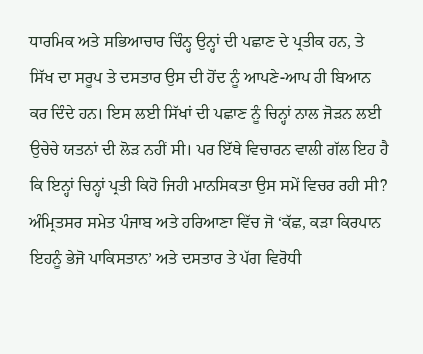ਧਾਰਮਿਕ ਅਤੇ ਸਭਿਆਚਾਰ ਚਿੰਨ੍ਹ ਉਨ੍ਹਾਂ ਦੀ ਪਛਾਣ ਦੇ ਪ੍ਰਤੀਕ ਹਨ, ਤੇ ਸਿੱਖ ਦਾ ਸਰੂਪ ਤੇ ਦਸਤਾਰ ਉਸ ਦੀ ਹੋਂਦ ਨੂੰ ਆਪਣੇ-ਆਪ ਹੀ ਬਿਆਨ ਕਰ ਦਿੰਦੇ ਹਨ। ਇਸ ਲਈ ਸਿੱਖਾਂ ਦੀ ਪਛਾਣ ਨੂੰ ਚਿਨ੍ਹਾਂ ਨਾਲ ਜੋੜਨ ਲਈ ਉਚੇਚੇ ਯਤਨਾਂ ਦੀ ਲੋੜ ਨਹੀਂ ਸੀ। ਪਰ ਇੱਥੇ ਵਿਚਾਰਨ ਵਾਲੀ ਗੱਲ ਇਹ ਹੈ ਕਿ ਇਨ੍ਹਾਂ ਚਿਨ੍ਹਾਂ ਪ੍ਰਤੀ ਕਿਹੋ ਜਿਹੀ ਮਾਨਸਿਕਤਾ ਉਸ ਸਮੇਂ ਵਿਚਰ ਰਹੀ ਸੀ? ਅੰਮ੍ਰਿਤਸਰ ਸਮੇਤ ਪੰਜਾਬ ਅਤੇ ਹਰਿਆਣਾ ਵਿੱਚ ਜੋ ‘ਕੱਛ, ਕੜਾ ਕਿਰਪਾਨ ਇਹਨੂੰ ਭੇਜੋ ਪਾਕਿਸਤਾਨ’ ਅਤੇ ਦਸਤਾਰ ਤੇ ਪੱਗ ਵਿਰੋਧੀ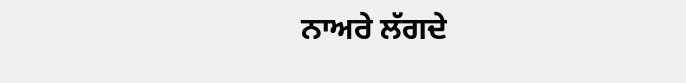ਨਾਅਰੇ ਲੱਗਦੇ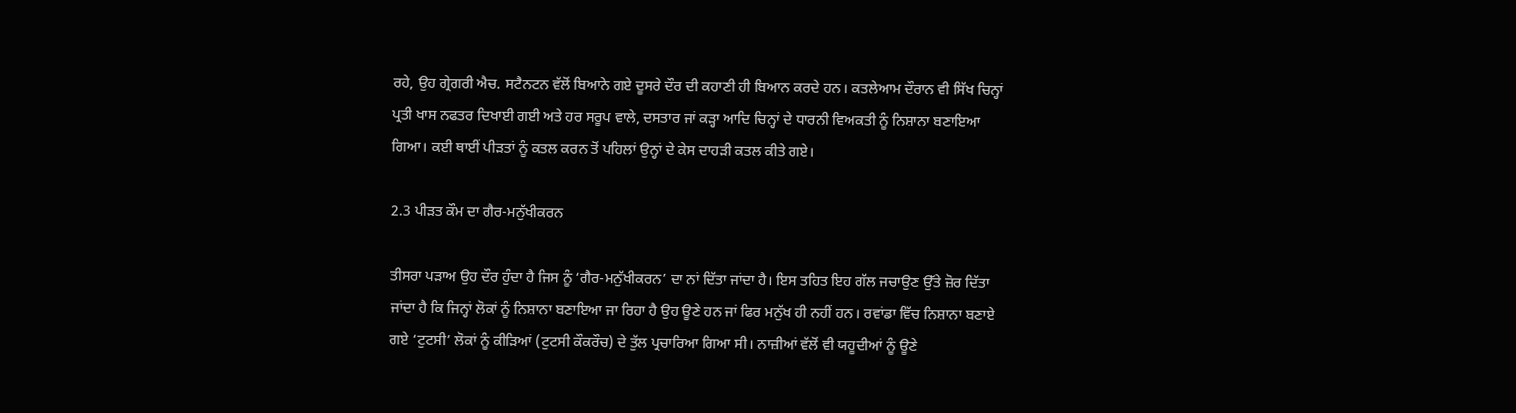ਰਹੇ, ਉਹ ਗ੍ਰੇਗਰੀ ਐਚ. ਸਟੈਨਟਨ ਵੱਲੋਂ ਬਿਆਨੇ ਗਏ ਦੂਸਰੇ ਦੌਰ ਦੀ ਕਹਾਣੀ ਹੀ ਬਿਆਨ ਕਰਦੇ ਹਨ। ਕਤਲੇਆਮ ਦੌਰਾਨ ਵੀ ਸਿੱਖ ਚਿਨ੍ਹਾਂ ਪ੍ਰਤੀ ਖਾਸ ਨਫਤਰ ਦਿਖਾਈ ਗਈ ਅਤੇ ਹਰ ਸਰੂਪ ਵਾਲੇ, ਦਸਤਾਰ ਜਾਂ ਕੜ੍ਹਾ ਆਦਿ ਚਿਨ੍ਹਾਂ ਦੇ ਧਾਰਨੀ ਵਿਅਕਤੀ ਨੂੰ ਨਿਸ਼ਾਨਾ ਬਣਾਇਆ ਗਿਆ। ਕਈ ਥਾਈਂ ਪੀੜਤਾਂ ਨੂੰ ਕਤਲ ਕਰਨ ਤੋਂ ਪਹਿਲਾਂ ਉਨ੍ਹਾਂ ਦੇ ਕੇਸ ਦਾਹੜੀ ਕਤਲ ਕੀਤੇ ਗਏ।

2.3 ਪੀੜਤ ਕੌਮ ਦਾ ਗੈਰ-ਮਨੁੱਖੀਕਰਨ

ਤੀਸਰਾ ਪੜਾਅ ਉਹ ਦੌਰ ਹੁੰਦਾ ਹੈ ਜਿਸ ਨੂੰ ‘ਗੈਰ-ਮਨੁੱਖੀਕਰਨ’ ਦਾ ਨਾਂ ਦਿੱਤਾ ਜਾਂਦਾ ਹੈ। ਇਸ ਤਹਿਤ ਇਹ ਗੱਲ ਜਚਾਉਣ ਉੱਤੇ ਜ਼ੋਰ ਦਿੱਤਾ ਜਾਂਦਾ ਹੈ ਕਿ ਜਿਨ੍ਹਾਂ ਲੋਕਾਂ ਨੂੰ ਨਿਸ਼ਾਨਾ ਬਣਾਇਆ ਜਾ ਰਿਹਾ ਹੈ ਉਹ ਊਣੇ ਹਨ ਜਾਂ ਫਿਰ ਮਨੁੱਖ ਹੀ ਨਹੀਂ ਹਨ। ਰਵਾਂਡਾ ਵਿੱਚ ਨਿਸ਼ਾਨਾ ਬਣਾਏ ਗਏ ‘ਟੁਟਸੀ’ ਲੋਕਾਂ ਨੂੰ ਕੀੜਿਆਂ (ਟੁਟਸੀ ਕੌਕਰੌਚ) ਦੇ ਤੁੱਲ ਪ੍ਰਚਾਰਿਆ ਗਿਆ ਸੀ। ਨਾਜ਼ੀਆਂ ਵੱਲੋਂ ਵੀ ਯਹੂਦੀਆਂ ਨੂੰ ਊਣੇ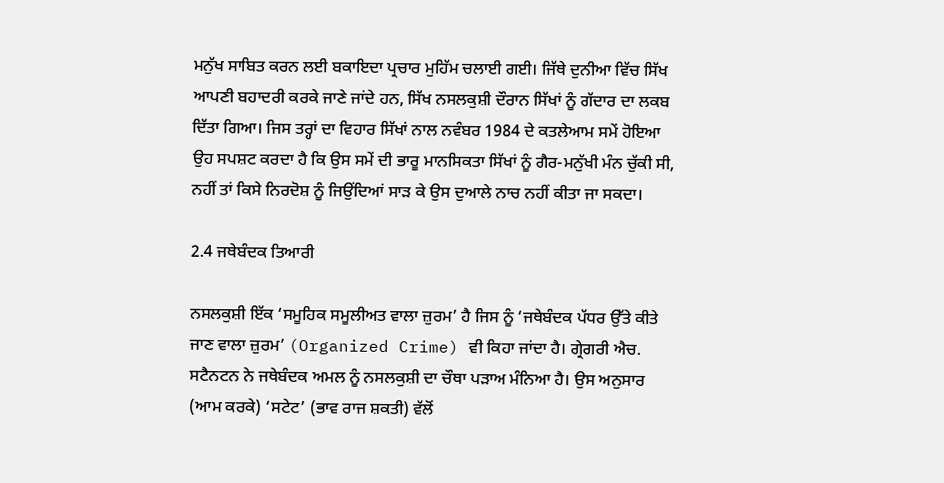ਮਨੁੱਖ ਸਾਬਿਤ ਕਰਨ ਲਈ ਬਕਾਇਦਾ ਪ੍ਰਚਾਰ ਮੁਹਿੱਮ ਚਲਾਈ ਗਈ। ਜਿੱਥੇ ਦੁਨੀਆ ਵਿੱਚ ਸਿੱਖ ਆਪਣੀ ਬਹਾਦਰੀ ਕਰਕੇ ਜਾਣੇ ਜਾਂਦੇ ਹਨ, ਸਿੱਖ ਨਸਲਕੁਸ਼ੀ ਦੌਰਾਨ ਸਿੱਖਾਂ ਨੂੰ ਗੱਦਾਰ ਦਾ ਲਕਬ ਦਿੱਤਾ ਗਿਆ। ਜਿਸ ਤਰ੍ਹਾਂ ਦਾ ਵਿਹਾਰ ਸਿੱਖਾਂ ਨਾਲ ਨਵੰਬਰ 1984 ਦੇ ਕਤਲੇਆਮ ਸਮੇਂ ਹੋਇਆ ਉਹ ਸਪਸ਼ਟ ਕਰਦਾ ਹੈ ਕਿ ਉਸ ਸਮੇਂ ਦੀ ਭਾਰੂ ਮਾਨਸਿਕਤਾ ਸਿੱਖਾਂ ਨੂੰ ਗੈਰ-ਮਨੁੱਖੀ ਮੰਨ ਚੁੱਕੀ ਸੀ, ਨਹੀਂ ਤਾਂ ਕਿਸੇ ਨਿਰਦੋਸ਼ ਨੂੰ ਜਿਉਂਦਿਆਂ ਸਾੜ ਕੇ ਉਸ ਦੁਆਲੇ ਨਾਚ ਨਹੀਂ ਕੀਤਾ ਜਾ ਸਕਦਾ।

2.4 ਜਥੇਬੰਦਕ ਤਿਆਰੀ

ਨਸਲਕੁਸ਼ੀ ਇੱਕ ‘ਸਮੂਹਿਕ ਸਮੂਲੀਅਤ ਵਾਲਾ ਜ਼ੁਰਮ’ ਹੈ ਜਿਸ ਨੂੰ ‘ਜਥੇਬੰਦਕ ਪੱਧਰ ਉੱਤੇ ਕੀਤੇ ਜਾਣ ਵਾਲਾ ਜ਼ੁਰਮ’ (Organized Crime) ਵੀ ਕਿਹਾ ਜਾਂਦਾ ਹੈ। ਗ੍ਰੇਗਰੀ ਐਚ. ਸਟੈਨਟਨ ਨੇ ਜਥੇਬੰਦਕ ਅਮਲ ਨੂੰ ਨਸਲਕੁਸ਼ੀ ਦਾ ਚੌਥਾ ਪੜਾਅ ਮੰਨਿਆ ਹੈ। ਉਸ ਅਨੁਸਾਰ (ਆਮ ਕਰਕੇ) ‘ਸਟੇਟ’ (ਭਾਵ ਰਾਜ ਸ਼ਕਤੀ) ਵੱਲੋਂ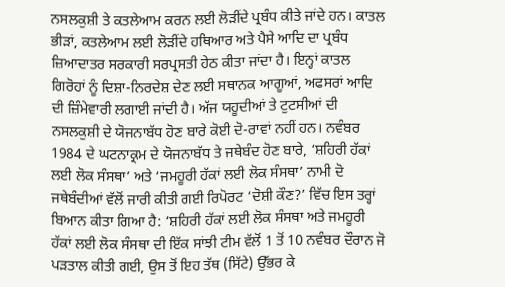ਨਸਲਕੁਸ਼ੀ ਤੇ ਕਤਲੇਆਮ ਕਰਨ ਲਈ ਲੋੜੀਂਦੇ ਪ੍ਰਬੰਧ ਕੀਤੇ ਜਾਂਦੇ ਹਨ। ਕਾਤਲ ਭੀੜਾਂ, ਕਤਲੇਆਮ ਲਈ ਲੋੜੀਂਦੇ ਹਥਿਆਰ ਅਤੇ ਪੈਸੇ ਆਦਿ ਦਾ ਪ੍ਰਬੰਧ ਜ਼ਿਆਦਾਤਰ ਸਰਕਾਰੀ ਸਰਪ੍ਰਸਤੀ ਹੇਠ ਕੀਤਾ ਜਾਂਦਾ ਹੈ। ਇਨ੍ਹਾਂ ਕਾਤਲ ਗਿਰੋਹਾਂ ਨੂੰ ਦਿਸ਼ਾ-ਨਿਰਦੇਸ਼ ਦੇਣ ਲਈ ਸਥਾਨਕ ਆਗੂਆਂ, ਅਫਸਰਾਂ ਆਦਿ ਦੀ ਜ਼ਿੰਮੇਵਾਰੀ ਲਗਾਈ ਜਾਂਦੀ ਹੈ। ਅੱਜ ਯਹੂਦੀਆਂ ਤੇ ਟੁਟਸੀਆਂ ਦੀ ਨਸਲਕੁਸ਼ੀ ਦੇ ਯੋਜਨਾਬੱਧ ਹੋਣ ਬਾਰੇ ਕੋਈ ਦੋ-ਰਾਵਾਂ ਨਹੀਂ ਹਨ। ਨਵੰਬਰ 1984 ਦੇ ਘਟਨਾਕ੍ਰਮ ਦੇ ਯੋਜਨਾਬੱਧ ਤੇ ਜਥੇਬੰਦ ਹੋਣ ਬਾਰੇ, ‘ਸ਼ਹਿਰੀ ਹੱਕਾਂ ਲਈ ਲੋਕ ਸੰਸਥਾ’ ਅਤੇ ‘ਜਮਹੂਰੀ ਹੱਕਾਂ ਲਈ ਲੋਕ ਸੰਸਥਾ’ ਨਾਮੀ ਦੋ ਜਥੇਬੰਦੀਆਂ ਵੱਲੋਂ ਜਾਰੀ ਕੀਤੀ ਗਈ ਰਿਪੋਰਟ ‘ਦੋਸ਼ੀ ਕੌਣ?’ ਵਿੱਚ ਇਸ ਤਰ੍ਹਾਂ ਬਿਆਨ ਕੀਤਾ ਗਿਆ ਹੈ: ‘ਸ਼ਹਿਰੀ ਹੱਕਾਂ ਲਈ ਲੋਕ ਸੰਸਥਾ ਅਤੇ ਜਮਹੂਰੀ ਹੱਕਾਂ ਲਈ ਲੋਕ ਸੰਸਥਾ ਦੀ ਇੱਕ ਸਾਂਝੀ ਟੀਮ ਵੱਲੋਂ 1 ਤੋਂ 10 ਨਵੰਬਰ ਦੌਰਾਨ ਜੋ ਪੜਤਾਲ ਕੀਤੀ ਗਈ, ਉਸ ਤੋਂ ਇਹ ਤੱਥ (ਸਿੱਟੇ) ਉੱਭਰ ਕੇ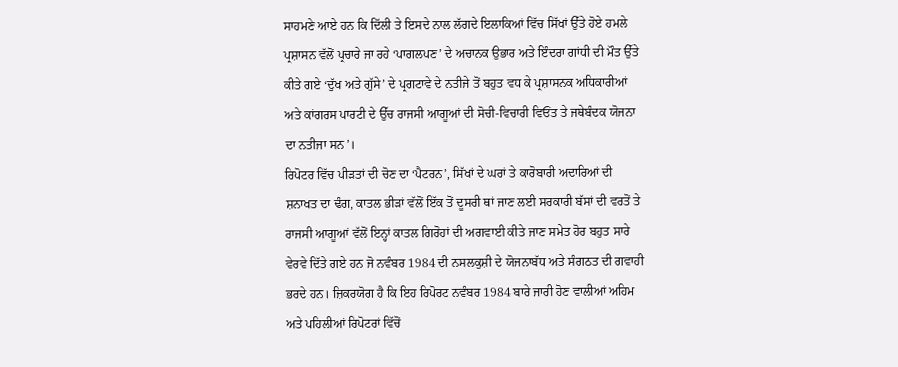ਸਾਹਮਣੇ ਆਏ ਹਨ ਕਿ ਦਿੱਲੀ ਤੇ ਇਸਦੇ ਨਾਲ ਲੱਗਦੇ ਇਲਾਕਿਆਂ ਵਿੱਚ ਸਿੱਖਾਂ ਉੱਤੇ ਹੋਏ ਹਮਲੇ ਪ੍ਰਸ਼ਾਸਨ ਵੱਲੋਂ ਪ੍ਰਚਾਰੇ ਜਾ ਰਹੇ ‘ਪਾਗਲਪਣ’ ਦੇ ਅਚਾਨਕ ਉਭਾਰ ਅਤੇ ਇੰਦਰਾ ਗਾਂਧੀ ਦੀ ਮੌਤ ਉੱਤੇ ਕੀਤੇ ਗਏ ‘ਦੁੱਖ ਅਤੇ ਗੁੱਸੇ’ ਦੇ ਪ੍ਰਗਟਾਵੇ ਦੇ ਨਤੀਜੇ ਤੋਂ ਬਹੁਤ ਵਧ ਕੇ ਪ੍ਰਸ਼ਾਸਨਕ ਅਧਿਕਾਰੀਆਂ ਅਤੇ ਕਾਂਗਰਸ ਪਾਰਟੀ ਦੇ ਉੱਚ ਰਾਜਸੀ ਆਗੂਆਂ ਦੀ ਸੋਚੀ-ਵਿਚਾਰੀ ਵਿਓਂਤ ਤੇ ਜਥੇਬੰਦਕ ਯੋਜਨਾ ਦਾ ਨਤੀਜਾ ਸਨ’।
ਰਿਪੋਟਰ ਵਿੱਚ ਪੀੜਤਾਂ ਦੀ ਚੋਣ ਦਾ ‘ਪੈਟਰਨ’, ਸਿੱਖਾਂ ਦੇ ਘਰਾਂ ਤੇ ਕਾਰੋਬਾਰੀ ਅਦਾਰਿਆਂ ਦੀ ਸ਼ਨਾਖਤ ਦਾ ਢੰਗ, ਕਾਤਲ ਭੀੜਾਂ ਵੱਲੋਂ ਇੱਕ ਤੋਂ ਦੂਸਰੀ ਥਾਂ ਜਾਣ ਲਈ ਸਰਕਾਰੀ ਬੱਸਾਂ ਦੀ ਵਰਤੋਂ ਤੇ ਰਾਜਸੀ ਆਗੂਆਂ ਵੱਲੋਂ ਇਨ੍ਹਾਂ ਕਾਤਲ ਗਿਰੋਹਾਂ ਦੀ ਅਗਵਾਈ ਕੀਤੇ ਜਾਣ ਸਮੇਤ ਹੋਰ ਬਹੁਤ ਸਾਰੇ ਵੇਰਵੇ ਦਿੱਤੇ ਗਏ ਹਨ ਜੋ ਨਵੰਬਰ 1984 ਦੀ ਨਸਲਕੁਸ਼ੀ ਦੇ ਯੋਜਨਾਬੱਧ ਅਤੇ ਸੰਗਠਤ ਦੀ ਗਵਾਹੀ ਭਰਦੇ ਹਨ। ਜ਼ਿਕਰਯੋਗ ਹੈ ਕਿ ਇਹ ਰਿਪੋਰਟ ਨਵੰਬਰ 1984 ਬਾਰੇ ਜਾਰੀ ਹੋਣ ਵਾਲੀਆਂ ਅਹਿਮ ਅਤੇ ਪਹਿਲੀਆਂ ਰਿਪੋਟਰਾਂ ਵਿੱਚੋਂ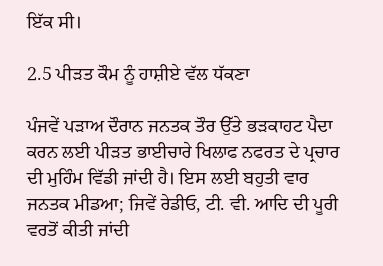ਇੱਕ ਸੀ।

2.5 ਪੀੜਤ ਕੌਮ ਨੂੰ ਹਾਸ਼ੀਏ ਵੱਲ ਧੱਕਣਾ

ਪੰਜਵੇਂ ਪੜਾਅ ਦੌਰਾਨ ਜਨਤਕ ਤੌਰ ਉੱਤੇ ਭੜਕਾਹਟ ਪੈਦਾ ਕਰਨ ਲਈ ਪੀੜਤ ਭਾਈਚਾਰੇ ਖਿਲਾਫ ਨਫਰਤ ਦੇ ਪ੍ਰਚਾਰ ਦੀ ਮੁਹਿੰਮ ਵਿੱਡੀ ਜਾਂਦੀ ਹੈ। ਇਸ ਲਈ ਬਹੁਤੀ ਵਾਰ ਜਨਤਕ ਮੀਡਆ; ਜਿਵੇਂ ਰੇਡੀਓ, ਟੀ. ਵੀ. ਆਦਿ ਦੀ ਪੂਰੀ ਵਰਤੋਂ ਕੀਤੀ ਜਾਂਦੀ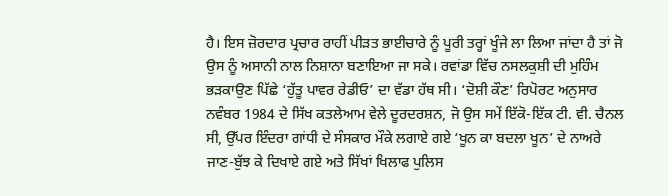ਹੈ। ਇਸ ਜ਼ੋਰਦਾਰ ਪ੍ਰਚਾਰ ਰਾਹੀਂ ਪੀੜਤ ਭਾਈਚਾਰੇ ਨੂੰ ਪੂਰੀ ਤਰ੍ਹਾਂ ਖੂੰਜੇ ਲਾ ਲਿਆ ਜਾਂਦਾ ਹੈ ਤਾਂ ਜੋ ਉਸ ਨੂੰ ਅਸਾਨੀ ਨਾਲ ਨਿਸ਼ਾਨਾ ਬਣਾਇਆ ਜਾ ਸਕੇ। ਰਵਾਂਡਾ ਵਿੱਚ ਨਸਲਕੁਸ਼ੀ ਦੀ ਮੁਹਿੰਮ ਭੜਕਾਉਣ ਪਿੱਛੇ ‘ਹੁੱਤੂ ਪਾਵਰ ਰੇਡੀਓ’ ਦਾ ਵੱਡਾ ਹੱਥ ਸੀ। ‘ਦੋਸ਼ੀ ਕੌਣ’ ਰਿਪੋਰਟ ਅਨੁਸਾਰ ਨਵੰਬਰ 1984 ਦੇ ਸਿੱਖ ਕਤਲੇਆਮ ਵੇਲੇ ਦੂਰਦਰਸ਼ਨ, ਜੋ ਉਸ ਸਮੇਂ ਇੱਕੋ-ਇੱਕ ਟੀ. ਵੀ. ਚੈਨਲ ਸੀ, ਉੱਪਰ ਇੰਦਰਾ ਗਾਂਧੀ ਦੇ ਸੰਸਕਾਰ ਮੌਕੇ ਲਗਾਏ ਗਏ ‘ਖੂਨ ਕਾ ਬਦਲਾ ਖੂਨ’ ਦੇ ਨਾਅਰੇ ਜਾਣ-ਬੁੱਝ ਕੇ ਦਿਖਾਏ ਗਏ ਅਤੇ ਸਿੱਖਾਂ ਖਿਲਾਫ ਪੁਲਿਸ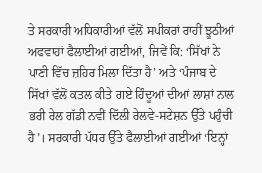ਤੇ ਸਰਕਾਰੀ ਅਧਿਕਾਰੀਆਂ ਵੱਲੋਂ ਸਪੀਕਰਾਂ ਰਾਹੀਂ ਝੂਠੀਆਂ ਅਫਵਾਹਾਂ ਫੈਲਾਈਆਂ ਗਈਆਂ, ਜਿਵੇਂ ਕਿ: ‘ਸਿੱਖਾਂ ਨੇ ਪਾਣੀ ਵਿੱਚ ਜ਼ਹਿਰ ਮਿਲਾ ਦਿੱਤਾ ਹੈ’ ਅਤੇ ‘ਪੰਜਾਬ ਦੇ ਸਿੱਖਾਂ ਵੱਲੋਂ ਕਤਲ ਕੀਤੇ ਗਏ ਹਿੰਦੂਆਂ ਦੀਆਂ ਲਾਸ਼ਾਂ ਨਾਲ ਭਰੀ ਰੇਲ ਗੱਡੀ ਨਵੀਂ ਦਿੱਲੀ ਰੇਲਵੇ-ਸਟੇਸ਼ਨ ਉੱਤੇ ਪਹੁੰਚੀ ਹੈ’। ਸਰਕਾਰੀ ਪੱਧਰ ਉੱਤੇ ਫੈਲਾਈਆਂ ਗਈਆਂ ‘ਇਨ੍ਹਾਂ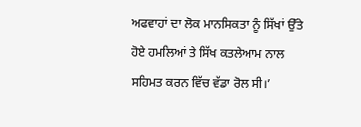ਅਫਵਾਹਾਂ ਦਾ ਲੋਕ ਮਾਨਸਿਕਤਾ ਨੂੰ ਸਿੱਖਾਂ ਉੱਤੇ ਹੋਏ ਹਮਲਿਆਂ ਤੇ ਸਿੱਖ ਕਤਲੇਆਮ ਨਾਲ ਸਹਿਮਤ ਕਰਨ ਵਿੱਚ ਵੱਡਾ ਰੋਲ ਸੀ।’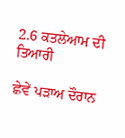2.6 ਕਤਲੇਆਮ ਦੀ ਤਿਆਰੀ

ਛੇਵੇਂ ਪੜਾਅ ਦੌਰਾਨ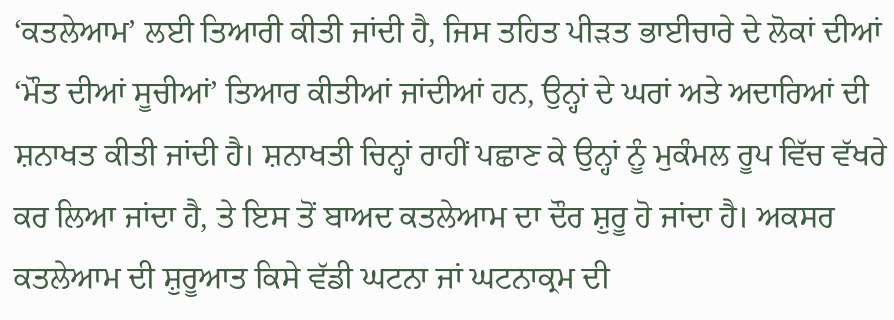‘ਕਤਲੇਆਮ’ ਲਈ ਤਿਆਰੀ ਕੀਤੀ ਜਾਂਦੀ ਹੈ, ਜਿਸ ਤਹਿਤ ਪੀੜਤ ਭਾਈਚਾਰੇ ਦੇ ਲੋਕਾਂ ਦੀਆਂ ‘ਮੌਤ ਦੀਆਂ ਸੂਚੀਆਂ’ ਤਿਆਰ ਕੀਤੀਆਂ ਜਾਂਦੀਆਂ ਹਨ, ਉਨ੍ਹਾਂ ਦੇ ਘਰਾਂ ਅਤੇ ਅਦਾਰਿਆਂ ਦੀ ਸ਼ਨਾਖਤ ਕੀਤੀ ਜਾਂਦੀ ਹੈ। ਸ਼ਨਾਖਤੀ ਚਿਨ੍ਹਾਂ ਰਾਹੀਂ ਪਛਾਣ ਕੇ ਉਨ੍ਹਾਂ ਨੂੰ ਮੁਕੰਮਲ ਰੂਪ ਵਿੱਚ ਵੱਖਰੇ ਕਰ ਲਿਆ ਜਾਂਦਾ ਹੈ, ਤੇ ਇਸ ਤੋਂ ਬਾਅਦ ਕਤਲੇਆਮ ਦਾ ਦੌਰ ਸ਼ੁਰੂ ਹੋ ਜਾਂਦਾ ਹੈ। ਅਕਸਰ ਕਤਲੇਆਮ ਦੀ ਸ਼ੁਰੂਆਤ ਕਿਸੇ ਵੱਡੀ ਘਟਨਾ ਜਾਂ ਘਟਨਾਕ੍ਰਮ ਦੀ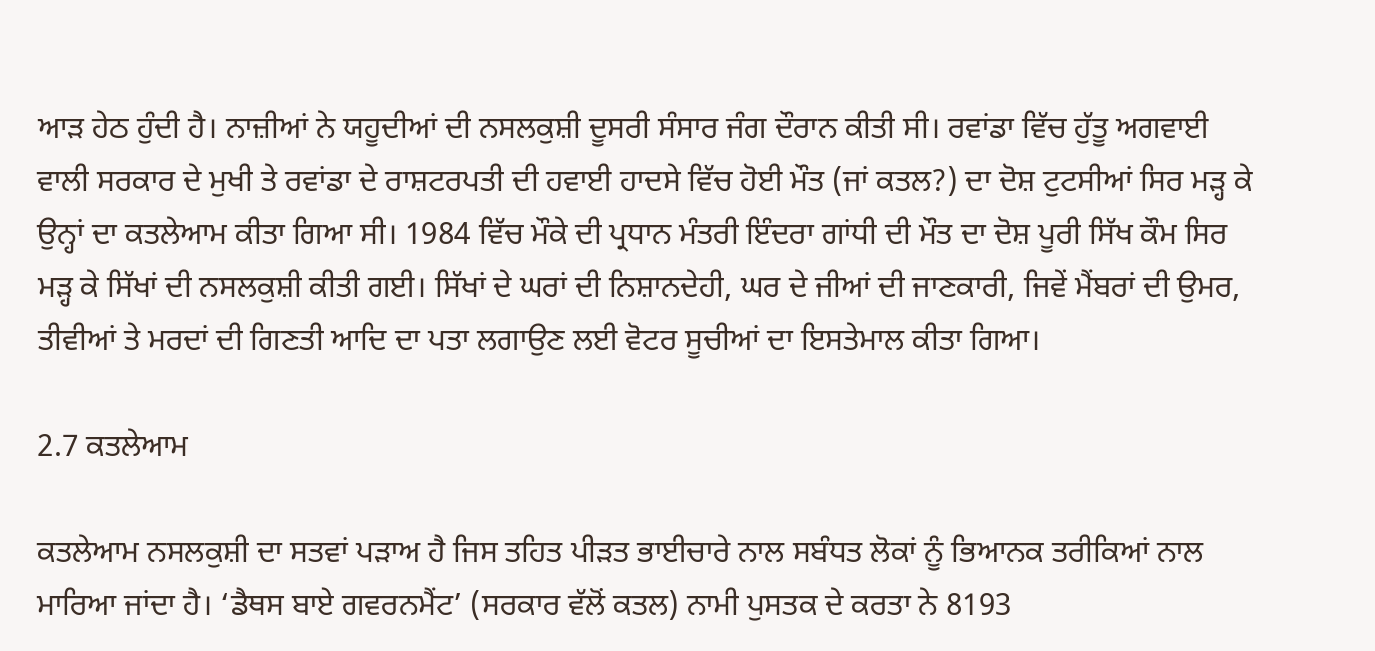ਆੜ ਹੇਠ ਹੁੰਦੀ ਹੈ। ਨਾਜ਼ੀਆਂ ਨੇ ਯਹੂਦੀਆਂ ਦੀ ਨਸਲਕੁਸ਼ੀ ਦੂਸਰੀ ਸੰਸਾਰ ਜੰਗ ਦੌਰਾਨ ਕੀਤੀ ਸੀ। ਰਵਾਂਡਾ ਵਿੱਚ ਹੁੱਤੂ ਅਗਵਾਈ ਵਾਲੀ ਸਰਕਾਰ ਦੇ ਮੁਖੀ ਤੇ ਰਵਾਂਡਾ ਦੇ ਰਾਸ਼ਟਰਪਤੀ ਦੀ ਹਵਾਈ ਹਾਦਸੇ ਵਿੱਚ ਹੋਈ ਮੌਤ (ਜਾਂ ਕਤਲ?) ਦਾ ਦੋਸ਼ ਟੁਟਸੀਆਂ ਸਿਰ ਮੜ੍ਹ ਕੇ ਉਨ੍ਹਾਂ ਦਾ ਕਤਲੇਆਮ ਕੀਤਾ ਗਿਆ ਸੀ। 1984 ਵਿੱਚ ਮੌਕੇ ਦੀ ਪ੍ਰਧਾਨ ਮੰਤਰੀ ਇੰਦਰਾ ਗਾਂਧੀ ਦੀ ਮੌਤ ਦਾ ਦੋਸ਼ ਪੂਰੀ ਸਿੱਖ ਕੌਮ ਸਿਰ ਮੜ੍ਹ ਕੇ ਸਿੱਖਾਂ ਦੀ ਨਸਲਕੁਸ਼ੀ ਕੀਤੀ ਗਈ। ਸਿੱਖਾਂ ਦੇ ਘਰਾਂ ਦੀ ਨਿਸ਼ਾਨਦੇਹੀ, ਘਰ ਦੇ ਜੀਆਂ ਦੀ ਜਾਣਕਾਰੀ, ਜਿਵੇਂ ਮੈਂਬਰਾਂ ਦੀ ਉਮਰ, ਤੀਵੀਆਂ ਤੇ ਮਰਦਾਂ ਦੀ ਗਿਣਤੀ ਆਦਿ ਦਾ ਪਤਾ ਲਗਾਉਣ ਲਈ ਵੋਟਰ ਸੂਚੀਆਂ ਦਾ ਇਸਤੇਮਾਲ ਕੀਤਾ ਗਿਆ।

2.7 ਕਤਲੇਆਮ

ਕਤਲੇਆਮ ਨਸਲਕੁਸ਼ੀ ਦਾ ਸਤਵਾਂ ਪੜਾਅ ਹੈ ਜਿਸ ਤਹਿਤ ਪੀੜਤ ਭਾਈਚਾਰੇ ਨਾਲ ਸਬੰਧਤ ਲੋਕਾਂ ਨੂੰ ਭਿਆਨਕ ਤਰੀਕਿਆਂ ਨਾਲ ਮਾਰਿਆ ਜਾਂਦਾ ਹੈ। ‘ਡੈਥਸ ਬਾਏ ਗਵਰਨਮੈਂਟ’ (ਸਰਕਾਰ ਵੱਲੋਂ ਕਤਲ) ਨਾਮੀ ਪੁਸਤਕ ਦੇ ਕਰਤਾ ਨੇ 8193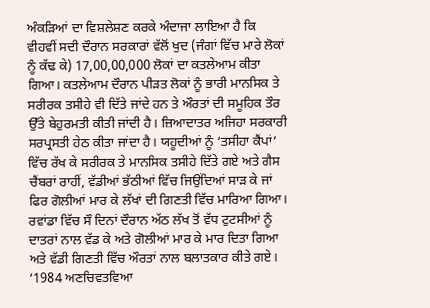ਅੰਕੜਿਆਂ ਦਾ ਵਿਸ਼ਲੇਸ਼ਣ ਕਰਕੇ ਅੰਦਾਜਾ ਲਾਇਆ ਹੈ ਕਿ ਵੀਹਵੀਂ ਸਦੀ ਦੌਰਾਨ ਸਰਕਾਰਾਂ ਵੱਲੋਂ ਖੁਦ (ਜੰਗਾਂ ਵਿੱਚ ਮਾਰੇ ਲੋਕਾਂ ਨੂੰ ਕੱਢ ਕੇ) 17,00,00,000 ਲੋਕਾਂ ਦਾ ਕਤਲੇਆਮ ਕੀਤਾ ਗਿਆ। ਕਤਲੇਆਮ ਦੌਰਾਨ ਪੀੜਤ ਲੋਕਾਂ ਨੂੰ ਭਾਰੀ ਮਾਨਸਿਕ ਤੇ ਸਰੀਰਕ ਤਸੀਹੇ ਵੀ ਦਿੱਤੇ ਜਾਂਦੇ ਹਨ ਤੇ ਔਰਤਾਂ ਦੀ ਸਮੂਹਿਕ ਤੌਰ ਉੱਤੇ ਬੇਹੁਰਮਤੀ ਕੀਤੀ ਜਾਂਦੀ ਹੈ। ਜ਼ਿਆਦਾਤਰ ਅਜਿਹਾ ਸਰਕਾਰੀ ਸਰਪ੍ਰਸਤੀ ਹੇਠ ਕੀਤਾ ਜਾਂਦਾ ਹੈ। ਯਹੂਦੀਆਂ ਨੂੰ ‘ਤਸੀਹਾ ਕੈਂਪਾਂ’ ਵਿੱਚ ਰੱਖ ਕੇ ਸਰੀਰਕ ਤੇ ਮਾਨਸਿਕ ਤਸੀਹੇ ਦਿੱਤੇ ਗਏ ਅਤੇ ਗੈਸ ਚੈਂਬਰਾਂ ਰਾਹੀਂ, ਵੱਡੀਆਂ ਭੱਠੀਆਂ ਵਿੱਚ ਜਿਉਂਦਿਆਂ ਸਾੜ ਕੇ ਜਾਂ ਫਿਰ ਗੋਲੀਆਂ ਮਾਰ ਕੇ ਲੱਖਾਂ ਦੀ ਗਿਣਤੀ ਵਿੱਚ ਮਾਰਿਆ ਗਿਆ। ਰਵਾਂਡਾ ਵਿੱਚ ਸੌ ਦਿਨਾਂ ਦੌਰਾਨ ਅੱਠ ਲੱਖ ਤੋਂ ਵੱਧ ਟੁਟਸੀਆਂ ਨੂੰ ਦਾਤਰਾਂ ਨਾਲ ਵੱਡ ਕੇ ਅਤੇ ਗੋਲੀਆਂ ਮਾਰ ਕੇ ਮਾਰ ਦਿਤਾ ਗਿਆ ਅਤੇ ਵੱਡੀ ਗਿਣਤੀ ਵਿੱਚ ਔਰਤਾਂ ਨਾਲ ਬਲਾਤਕਾਰ ਕੀਤੇ ਗਏ। ‘1984 ਅਣਚਿਵਤਵਿਆ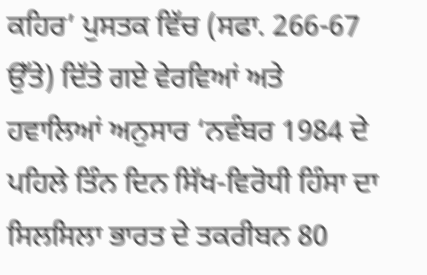ਕਹਿਰ’ ਪੁਸਤਕ ਵਿੱਚ (ਸਫਾ. 266-67 ਉੱਤੇ) ਦਿੱਤੇ ਗਏ ਵੇਰਵਿਆਂ ਅਤੇ ਹਵਾਲਿਆਂ ਅਨੁਸਾਰ ‘ਨਵੰਬਰ 1984 ਦੇ ਪਹਿਲੇ ਤਿੰਨ ਦਿਨ ਸਿੱਖ-ਵਿਰੋਧੀ ਹਿੰਸਾ ਦਾ ਸਿਲਸਿਲਾ ਭਾਰਤ ਦੇ ਤਕਰੀਬਨ 80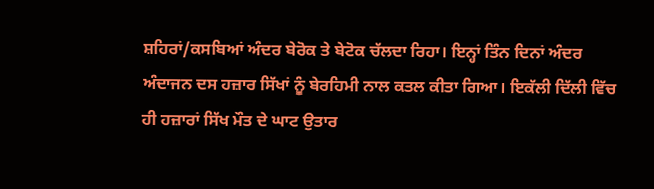ਸ਼ਹਿਰਾਂ/ਕਸਬਿਆਂ ਅੰਦਰ ਬੇਰੋਕ ਤੇ ਬੇਟੋਕ ਚੱਲਦਾ ਰਿਹਾ। ਇਨ੍ਹਾਂ ਤਿੰਨ ਦਿਨਾਂ ਅੰਦਰ ਅੰਦਾਜਨ ਦਸ ਹਜ਼ਾਰ ਸਿੱਖਾਂ ਨੂੰ ਬੇਰਹਿਮੀ ਨਾਲ ਕਤਲ ਕੀਤਾ ਗਿਆ। ਇਕੱਲੀ ਦਿੱਲੀ ਵਿੱਚ ਹੀ ਹਜ਼ਾਰਾਂ ਸਿੱਖ ਮੌਤ ਦੇ ਘਾਟ ਉਤਾਰ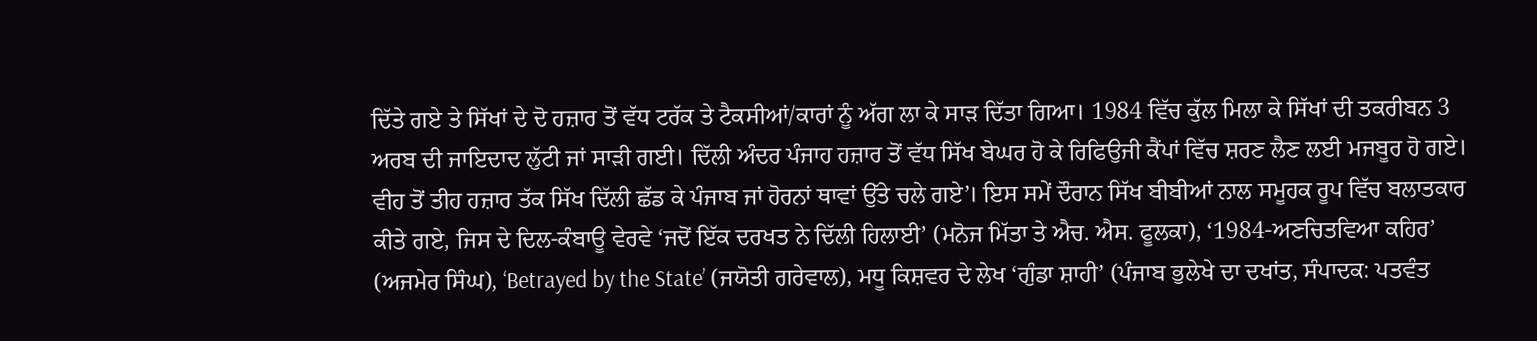ਦਿੱਤੇ ਗਏ ਤੇ ਸਿੱਖਾਂ ਦੇ ਦੋ ਹਜ਼ਾਰ ਤੋਂ ਵੱਧ ਟਰੱਕ ਤੇ ਟੈਕਸੀਆਂ/ਕਾਰਾਂ ਨੂੰ ਅੱਗ ਲਾ ਕੇ ਸਾੜ ਦਿੱਤਾ ਗਿਆ। 1984 ਵਿੱਚ ਕੁੱਲ ਮਿਲਾ ਕੇ ਸਿੱਖਾਂ ਦੀ ਤਕਰੀਬਨ 3 ਅਰਬ ਦੀ ਜਾਇਦਾਦ ਲੁੱਟੀ ਜਾਂ ਸਾੜੀ ਗਈ। ਦਿੱਲੀ ਅੰਦਰ ਪੰਜਾਹ ਹਜ਼ਾਰ ਤੋਂ ਵੱਧ ਸਿੱਖ ਬੇਘਰ ਹੋ ਕੇ ਰਿਫਿਉਜੀ ਕੈਂਪਾਂ ਵਿੱਚ ਸ਼ਰਣ ਲੈਣ ਲਈ ਮਜਬੂਰ ਹੋ ਗਏ। ਵੀਹ ਤੋਂ ਤੀਹ ਹਜ਼ਾਰ ਤੱਕ ਸਿੱਖ ਦਿੱਲੀ ਛੱਡ ਕੇ ਪੰਜਾਬ ਜਾਂ ਹੋਰਨਾਂ ਥਾਵਾਂ ਉੱਤੇ ਚਲੇ ਗਏ’। ਇਸ ਸਮੇਂ ਦੌਰਾਨ ਸਿੱਖ ਬੀਬੀਆਂ ਨਾਲ ਸਮੂਹਕ ਰੂਪ ਵਿੱਚ ਬਲਾਤਕਾਰ ਕੀਤੇ ਗਏ, ਜਿਸ ਦੇ ਦਿਲ-ਕੰਬਾਊ ਵੇਰਵੇ ‘ਜਦੋਂ ਇੱਕ ਦਰਖਤ ਨੇ ਦਿੱਲੀ ਹਿਲਾਈ’ (ਮਨੋਜ ਮਿੱਤਾ ਤੇ ਐਚ. ਐਸ. ਫੂਲਕਾ), ‘1984-ਅਣਚਿਤਵਿਆ ਕਹਿਰ’ (ਅਜਮੇਰ ਸਿੰਘ), ‘Betrayed by the State’ (ਜਯੋਤੀ ਗਰੇਵਾਲ), ਮਧੂ ਕਿਸ਼ਵਰ ਦੇ ਲੇਖ ‘ਗੁੰਡਾ ਸ਼ਾਹੀ’ (ਪੰਜਾਬ ਭੁਲੇਖੇ ਦਾ ਦਖਾਂਤ, ਸੰਪਾਦਕ: ਪਤਵੰਤ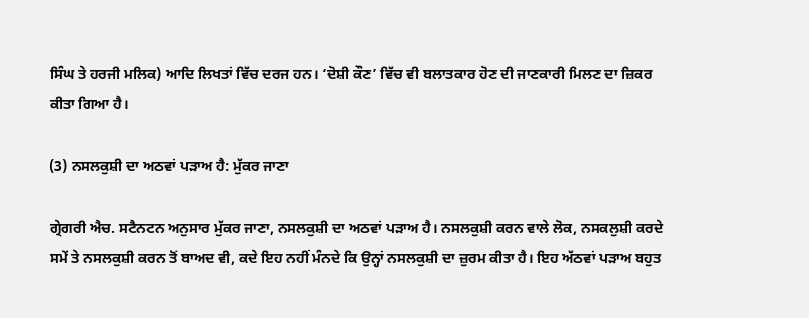ਸਿੰਘ ਤੇ ਹਰਜੀ ਮਲਿਕ) ਆਦਿ ਲਿਖਤਾਂ ਵਿੱਚ ਦਰਜ ਹਨ। ‘ਦੋਸ਼ੀ ਕੌਣ’ ਵਿੱਚ ਵੀ ਬਲਾਤਕਾਰ ਹੋਣ ਦੀ ਜਾਣਕਾਰੀ ਮਿਲਣ ਦਾ ਜ਼ਿਕਰ ਕੀਤਾ ਗਿਆ ਹੈ।

(3) ਨਸਲਕੁਸ਼ੀ ਦਾ ਅਠਵਾਂ ਪੜਾਅ ਹੈ: ਮੁੱਕਰ ਜਾਣਾ

ਗ੍ਰੇਗਰੀ ਐਚ. ਸਟੈਨਟਨ ਅਨੁਸਾਰ ਮੁੱਕਰ ਜਾਣਾ, ਨਸਲਕੁਸ਼ੀ ਦਾ ਅਠਵਾਂ ਪੜਾਅ ਹੈ। ਨਸਲਕੁਸ਼ੀ ਕਰਨ ਵਾਲੇ ਲੋਕ, ਨਸਕਲੁਸ਼ੀ ਕਰਦੇ ਸਮੇਂ ਤੇ ਨਸਲਕੁਸ਼ੀ ਕਰਨ ਤੋਂ ਬਾਅਦ ਵੀ, ਕਦੇ ਇਹ ਨਹੀਂ ਮੰਨਦੇ ਕਿ ਉਨ੍ਹਾਂ ਨਸਲਕੁਸ਼ੀ ਦਾ ਜ਼ੁਰਮ ਕੀਤਾ ਹੈ। ਇਹ ਅੱਠਵਾਂ ਪੜਾਅ ਬਹੁਤ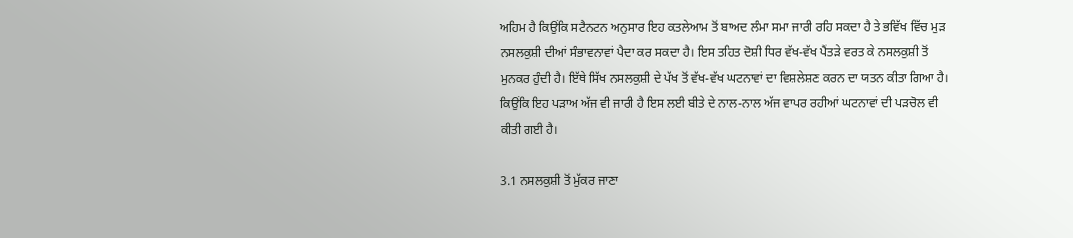ਅਹਿਮ ਹੈ ਕਿਉਂਕਿ ਸਟੈਨਟਨ ਅਨੁਸਾਰ ਇਹ ਕਤਲੇਆਮ ਤੋਂ ਬਾਅਦ ਲੰਮਾ ਸਮਾ ਜਾਰੀ ਰਹਿ ਸਕਦਾ ਹੈ ਤੇ ਭਵਿੱਖ ਵਿੱਚ ਮੁੜ ਨਸਲਕੁਸ਼ੀ ਦੀਆਂ ਸੰਭਾਵਨਾਵਾਂ ਪੈਦਾ ਕਰ ਸਕਦਾ ਹੈ। ਇਸ ਤਹਿਤ ਦੋਸ਼ੀ ਧਿਰ ਵੱਖ-ਵੱਖ ਪੈਂਤੜੇ ਵਰਤ ਕੇ ਨਸਲਕੁਸ਼ੀ ਤੋਂ ਮੁਨਕਰ ਹੁੰਦੀ ਹੈ। ਇੱਥੇ ਸਿੱਖ ਨਸਲਕੁਸ਼ੀ ਦੇ ਪੱਖ ਤੋਂ ਵੱਖ-ਵੱਖ ਘਟਨਾਵਾਂ ਦਾ ਵਿਸ਼ਲੇਸ਼ਣ ਕਰਨ ਦਾ ਯਤਨ ਕੀਤਾ ਗਿਆ ਹੈ। ਕਿਉਂਕਿ ਇਹ ਪੜਾਅ ਅੱਜ ਵੀ ਜਾਰੀ ਹੈ ਇਸ ਲਈ ਬੀਤੇ ਦੇ ਨਾਲ-ਨਾਲ ਅੱਜ ਵਾਪਰ ਰਹੀਆਂ ਘਟਨਾਵਾਂ ਦੀ ਪੜਚੋਲ ਵੀ ਕੀਤੀ ਗਈ ਹੈ।

3.1 ਨਸਲਕੁਸ਼ੀ ਤੋਂ ਮੁੱਕਰ ਜਾਣਾ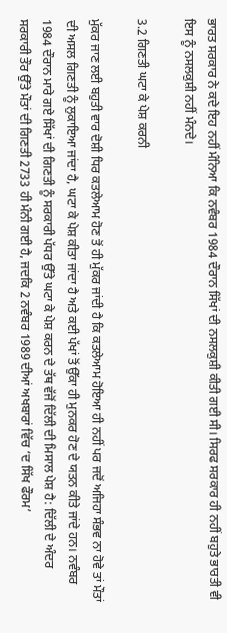ਭਾਰਤ ਸਰਕਾਰ ਨੇ ਕਦੇ ਇਹ ਨਹੀਂ ਮੰਨਿਆ ਕਿ ਨਵੰਬਰ 1984 ਦੌਰਾਨ ਸਿੱਖਾਂ ਦੀ ਨਸਲਕੁਸ਼ੀ ਕੀਤੀ ਗਈ ਸੀ। ਸਿਰਫ ਸਰਕਾਰ ਹੀ ਨਹੀਂ ਬਹੁਤੇ ਭਾਰਤੀ ਵੀ ਇਸ ਨੂੰ ਨਸਲਕੁਸ਼ੀ ਨਹੀਂ ਮੰਨਦੇ।

3.2 ਗਿਣਤੀ ਘਟਾ ਕੇ ਪੇਸ਼ ਕਰਨੀ

ਮੁੱਕਰ ਜਾਣ ਲਈ ਬਹੁਤੀ ਵਾਰ ਦੋਸ਼ੀ ਧਿਰ ਕਤਲੇਆਮ ਹੋਣ ਤੋਂ ਹੀ ਮੁੱਕਰ ਜਾਂਦੀ ਹੈ ਕਿ ਕਤਲੇਆਮ ਹੋਇਆ ਹੀ ਨਹੀਂ ਪਰ ਜਦੋਂ ਅਜਿਹਾ ਸੰਭਵ ਨਾ ਹੋਵੇ ਤਾਂ ਮੌਤਾਂ ਦੀ ਅਸਲ ਗਿਣਤੀ ਨੂੰ ਲੁਕਾਇਆ ਜਾਂਦਾ ਹੈ, ਘਟਾ ਕੇ ਪੇਸ਼ ਕੀਤਾ ਜਾਂਦਾ ਹੈ ਅਤੇ ਕਈ ਪੱਖਾਂ ਤੋਂ ਉੱਕਾ ਹੀ ਮੁਨਕਰ ਹੋਣ ਦੇ ਯਤਨ ਕੀਤੇ ਜਾਂਦੇ ਹਨ। ਨਵੰਬਰ 1984 ਦੌਰਾਨ ਮਾਰੇ ਗਏ ਸਿੱਖਾਂ ਦੀ ਗਿਣਤੀ ਨੂੰ ਸਰਕਾਰੀ ਪੱਧਰ ਉੱਤੇ ਘਟਾ ਕੇ ਪੇਸ਼ ਕਰਨ ਦੇ ਤੱਥ ਵੱਜੋਂ ਦਿੱਲੀ ਦੀ ਮਿਸਾਲ ਪੇਸ਼ ਹੈ: ਦਿੱਲੀ ਦੇ ਅੰਦਰ ਸਰਕਾਰੀ ਤੌਰ ਉੱਤੇ ਮੌਤਾਂ ਦੀ ਗਿਣਤੀ 2733 ਹੀ ਮੰਨੀ ਗਈ ਹੈ, ਜਦਕਿ 2 ਨਵੰਬਰ 1989 ਦੀਆਂ ਅਖਬਾਰਾਂ ਵਿੱਚ ‘ਦ ਸਿੱਖ ਫੌਰਮ’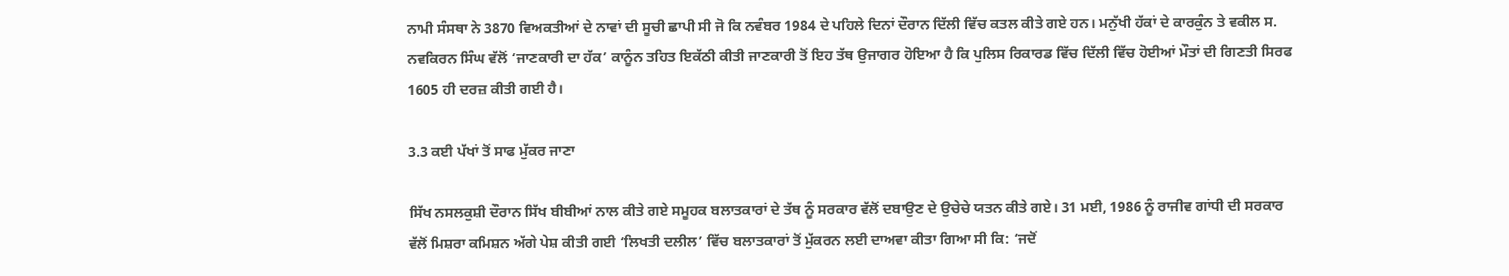ਨਾਮੀ ਸੰਸਥਾ ਨੇ 3870 ਵਿਅਕਤੀਆਂ ਦੇ ਨਾਵਾਂ ਦੀ ਸੂਚੀ ਛਾਪੀ ਸੀ ਜੋ ਕਿ ਨਵੰਬਰ 1984 ਦੇ ਪਹਿਲੇ ਦਿਨਾਂ ਦੌਰਾਨ ਦਿੱਲੀ ਵਿੱਚ ਕਤਲ ਕੀਤੇ ਗਏ ਹਨ। ਮਨੁੱਖੀ ਹੱਕਾਂ ਦੇ ਕਾਰਕੁੰਨ ਤੇ ਵਕੀਲ ਸ. ਨਵਕਿਰਨ ਸਿੰਘ ਵੱਲੋਂ ‘ਜਾਣਕਾਰੀ ਦਾ ਹੱਕ’ ਕਾਨੂੰਨ ਤਹਿਤ ਇਕੱਠੀ ਕੀਤੀ ਜਾਣਕਾਰੀ ਤੋਂ ਇਹ ਤੱਥ ਉਜਾਗਰ ਹੋਇਆ ਹੈ ਕਿ ਪੁਲਿਸ ਰਿਕਾਰਡ ਵਿੱਚ ਦਿੱਲੀ ਵਿੱਚ ਹੋਈਆਂ ਮੌਤਾਂ ਦੀ ਗਿਣਤੀ ਸਿਰਫ 1605 ਹੀ ਦਰਜ਼ ਕੀਤੀ ਗਈ ਹੈ।

3.3 ਕਈ ਪੱਖਾਂ ਤੋਂ ਸਾਫ ਮੁੱਕਰ ਜਾਣਾ

ਸਿੱਖ ਨਸਲਕੁਸ਼ੀ ਦੌਰਾਨ ਸਿੱਖ ਬੀਬੀਆਂ ਨਾਲ ਕੀਤੇ ਗਏ ਸਮੂਹਕ ਬਲਾਤਕਾਰਾਂ ਦੇ ਤੱਥ ਨੂੰ ਸਰਕਾਰ ਵੱਲੋਂ ਦਬਾਉਣ ਦੇ ਉਚੇਚੇ ਯਤਨ ਕੀਤੇ ਗਏ। 31 ਮਈ, 1986 ਨੂੰ ਰਾਜੀਵ ਗਾਂਧੀ ਦੀ ਸਰਕਾਰ ਵੱਲੋਂ ਮਿਸ਼ਰਾ ਕਮਿਸ਼ਨ ਅੱਗੇ ਪੇਸ਼ ਕੀਤੀ ਗਈ ‘ਲਿਖਤੀ ਦਲੀਲ’ ਵਿੱਚ ਬਲਾਤਕਾਰਾਂ ਤੋਂ ਮੁੱਕਰਨ ਲਈ ਦਾਅਵਾ ਕੀਤਾ ਗਿਆ ਸੀ ਕਿ: ‘ਜਦੋਂ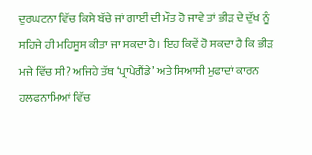ਦੁਰਘਟਨਾ ਵਿੱਚ ਕਿਸੇ ਬੱਚੇ ਜਾਂ ਗਾਈਂ ਦੀ ਮੌਤ ਹੋ ਜਾਵੇ ਤਾਂ ਭੀੜ ਦੇ ਦੁੱਖ ਨੂੰ ਸਹਿਜੇ ਹੀ ਮਹਿਸੂਸ ਕੀਤਾ ਜਾ ਸਕਦਾ ਹੈ। ਇਹ ਕਿਵੇਂ ਹੋ ਸਕਦਾ ਹੈ ਕਿ ਭੀੜ ਮਜੇ ਵਿੱਚ ਸੀ? ਅਜਿਹੇ ਤੱਥ ‘ਪ੍ਰਾਪੇਗੈਂਡੇ’ ਅਤੇ ਸਿਆਸੀ ਮੁਫਾਦਾਂ ਕਾਰਨ ਹਲਫਨਾਮਿਆਂ ਵਿੱਚ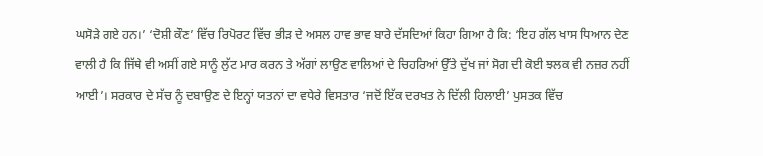ਘਸੋੜੇ ਗਏ ਹਨ।’ ‘ਦੋਸ਼ੀ ਕੌਣ’ ਵਿੱਚ ਰਿਪੋਰਟ ਵਿੱਚ ਭੀੜ ਦੇ ਅਸਲ ਹਾਵ ਭਾਵ ਬਾਰੇ ਦੱਸਦਿਆਂ ਕਿਹਾ ਗਿਆ ਹੈ ਕਿ: ‘ਇਹ ਗੱਲ ਖਾਸ ਧਿਆਨ ਦੇਣ ਵਾਲੀ ਹੈ ਕਿ ਜਿੱਥੇ ਵੀ ਅਸੀਂ ਗਏ ਸਾਨੂੰ ਲੁੱਟ ਮਾਰ ਕਰਨ ਤੇ ਅੱਗਾਂ ਲਾਉਣ ਵਾਲਿਆਂ ਦੇ ਚਿਹਰਿਆਂ ਉੱਤੇ ਦੁੱਖ ਜਾਂ ਸੋਗ ਦੀ ਕੋਈ ਝਲਕ ਵੀ ਨਜ਼ਰ ਨਹੀਂ ਆਈ’। ਸਰਕਾਰ ਦੇ ਸੱਚ ਨੂੰ ਦਬਾਉਣ ਦੇ ਇਨ੍ਹਾਂ ਯਤਨਾਂ ਦਾ ਵਧੇਰੇ ਵਿਸਤਾਰ ‘ਜਦੋਂ ਇੱਕ ਦਰਖਤ ਨੇ ਦਿੱਲੀ ਹਿਲਾਈ’ ਪੁਸਤਕ ਵਿੱਚ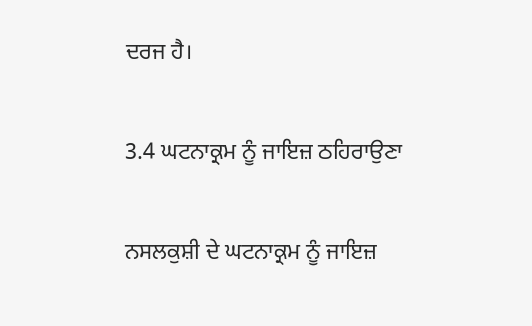ਦਰਜ ਹੈ।

3.4 ਘਟਨਾਕ੍ਰਮ ਨੂੰ ਜਾਇਜ਼ ਠਹਿਰਾਉਣਾ

ਨਸਲਕੁਸ਼ੀ ਦੇ ਘਟਨਾਕ੍ਰਮ ਨੂੰ ਜਾਇਜ਼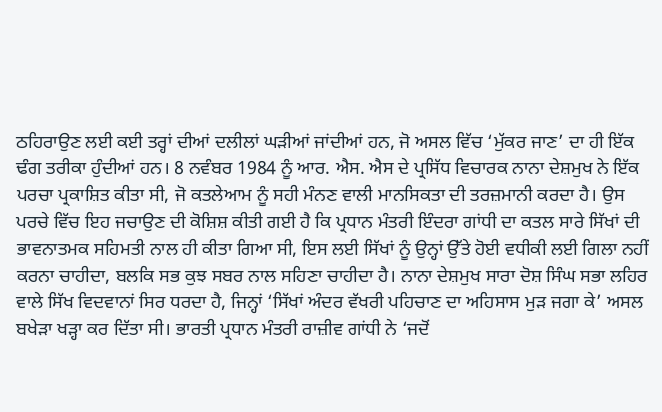ਠਹਿਰਾਉਣ ਲਈ ਕਈ ਤਰ੍ਹਾਂ ਦੀਆਂ ਦਲੀਲਾਂ ਘੜੀਆਂ ਜਾਂਦੀਆਂ ਹਨ, ਜੋ ਅਸਲ ਵਿੱਚ ‘ਮੁੱਕਰ ਜਾਣ’ ਦਾ ਹੀ ਇੱਕ ਢੰਗ ਤਰੀਕਾ ਹੁੰਦੀਆਂ ਹਨ। 8 ਨਵੰਬਰ 1984 ਨੂੰ ਆਰ. ਐਸ. ਐਸ ਦੇ ਪ੍ਰਸਿੱਧ ਵਿਚਾਰਕ ਨਾਨਾ ਦੇਸ਼ਮੁਖ ਨੇ ਇੱਕ ਪਰਚਾ ਪ੍ਰਕਾਸ਼ਿਤ ਕੀਤਾ ਸੀ, ਜੋ ਕਤਲੇਆਮ ਨੂੰ ਸਹੀ ਮੰਨਣ ਵਾਲੀ ਮਾਨਸਿਕਤਾ ਦੀ ਤਰਜ਼ਮਾਨੀ ਕਰਦਾ ਹੈ। ਉਸ ਪਰਚੇ ਵਿੱਚ ਇਹ ਜਚਾਉਣ ਦੀ ਕੋਸ਼ਿਸ਼ ਕੀਤੀ ਗਈ ਹੈ ਕਿ ਪ੍ਰਧਾਨ ਮੰਤਰੀ ਇੰਦਰਾ ਗਾਂਧੀ ਦਾ ਕਤਲ ਸਾਰੇ ਸਿੱਖਾਂ ਦੀ ਭਾਵਨਾਤਮਕ ਸਹਿਮਤੀ ਨਾਲ ਹੀ ਕੀਤਾ ਗਿਆ ਸੀ, ਇਸ ਲਈ ਸਿੱਖਾਂ ਨੂੰ ਉਨ੍ਹਾਂ ਉੱਤੇ ਹੋਈ ਵਧੀਕੀ ਲਈ ਗਿਲਾ ਨਹੀਂ ਕਰਨਾ ਚਾਹੀਦਾ, ਬਲਕਿ ਸਭ ਕੁਝ ਸਬਰ ਨਾਲ ਸਹਿਣਾ ਚਾਹੀਦਾ ਹੈ। ਨਾਨਾ ਦੇਸ਼ਮੁਖ ਸਾਰਾ ਦੋਸ਼ ਸਿੰਘ ਸਭਾ ਲਹਿਰ ਵਾਲੇ ਸਿੱਖ ਵਿਦਵਾਨਾਂ ਸਿਰ ਧਰਦਾ ਹੈ, ਜਿਨ੍ਹਾਂ ‘ਸਿੱਖਾਂ ਅੰਦਰ ਵੱਖਰੀ ਪਹਿਚਾਣ ਦਾ ਅਹਿਸਾਸ ਮੁੜ ਜਗਾ ਕੇ’ ਅਸਲ ਬਖੇੜਾ ਖੜ੍ਹਾ ਕਰ ਦਿੱਤਾ ਸੀ। ਭਾਰਤੀ ਪ੍ਰਧਾਨ ਮੰਤਰੀ ਰਾਜ਼ੀਵ ਗਾਂਧੀ ਨੇ ‘ਜਦੋਂ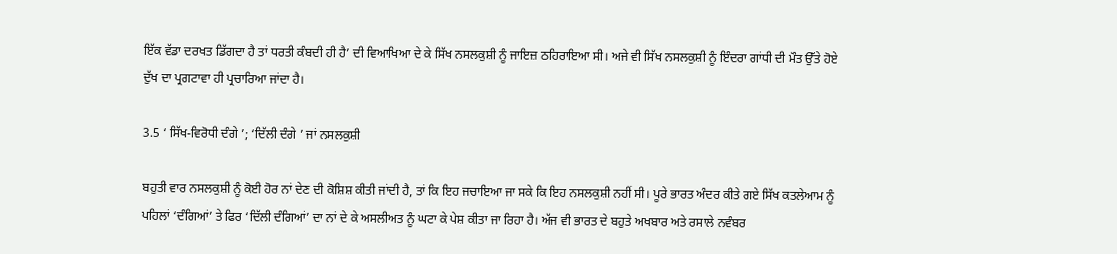ਇੱਕ ਵੱਡਾ ਦਰਖਤ ਡਿੱਗਦਾ ਹੈ ਤਾਂ ਧਰਤੀ ਕੰਬਦੀ ਹੀ ਹੈ’ ਦੀ ਵਿਆਖਿਆ ਦੇ ਕੇ ਸਿੱਖ ਨਸਲਕੁਸ਼ੀ ਨੂੰ ਜਾਇਜ਼ ਠਹਿਰਾਇਆ ਸੀ। ਅਜੇ ਵੀ ਸਿੱਖ ਨਸਲਕੁਸ਼ੀ ਨੂੰ ਇੰਦਰਾ ਗਾਂਧੀ ਦੀ ਮੌਤ ਉੱਤੇ ਹੋਏ ਦੁੱਖ ਦਾ ਪ੍ਰਗਟਾਵਾ ਹੀ ਪ੍ਰਚਾਰਿਆ ਜਾਂਦਾ ਹੈ।

3.5 ‘ ਸਿੱਖ-ਵਿਰੋਧੀ ਦੰਗੇ ’; ‘ਦਿੱਲੀ ਦੰਗੇ ’ ਜਾਂ ਨਸਲਕੁਸ਼ੀ

ਬਹੁਤੀ ਵਾਰ ਨਸਲਕੁਸ਼ੀ ਨੂੰ ਕੋਈ ਹੋਰ ਨਾਂ ਦੇਣ ਦੀ ਕੋਸ਼ਿਸ਼ ਕੀਤੀ ਜਾਂਦੀ ਹੈ, ਤਾਂ ਕਿ ਇਹ ਜਚਾਇਆ ਜਾ ਸਕੇ ਕਿ ਇਹ ਨਸਲਕੁਸ਼ੀ ਨਹੀਂ ਸੀ। ਪੂਰੇ ਭਾਰਤ ਅੰਦਰ ਕੀਤੇ ਗਏ ਸਿੱਖ ਕਤਲੇਆਮ ਨੂੰ ਪਹਿਲਾਂ ‘ਦੰਗਿਆਂ’ ਤੇ ਫਿਰ ‘ਦਿੱਲੀ ਦੰਗਿਆਂ’ ਦਾ ਨਾਂ ਦੇ ਕੇ ਅਸਲੀਅਤ ਨੂੰ ਘਟਾ ਕੇ ਪੇਸ਼ ਕੀਤਾ ਜਾ ਰਿਹਾ ਹੈ। ਅੱਜ ਵੀ ਭਾਰਤ ਦੇ ਬਹੁਤੇ ਅਖਬਾਰ ਅਤੇ ਰਸਾਲੇ ਨਵੰਬਰ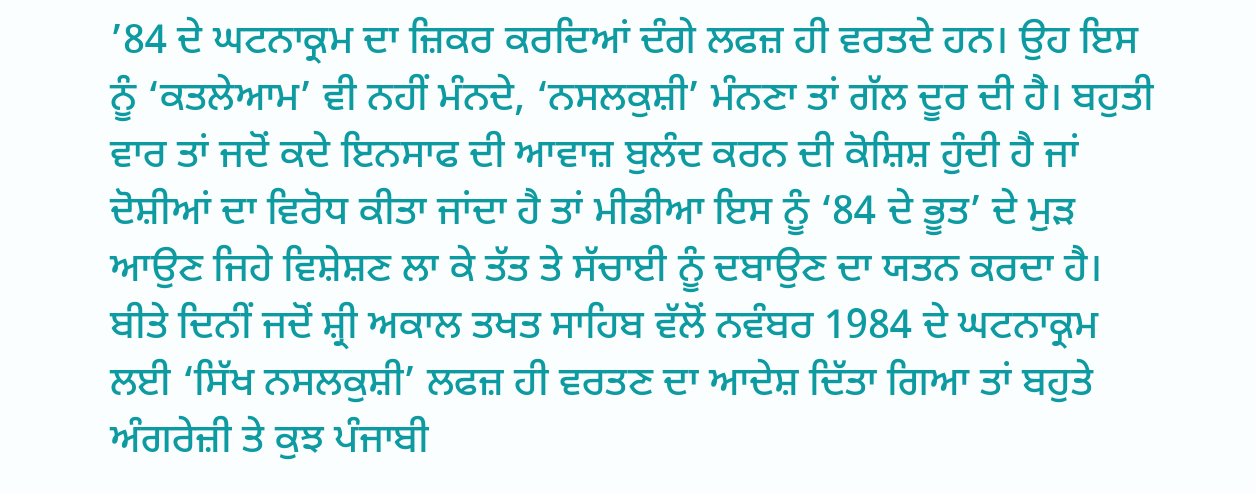’84 ਦੇ ਘਟਨਾਕ੍ਰਮ ਦਾ ਜ਼ਿਕਰ ਕਰਦਿਆਂ ਦੰਗੇ ਲਫਜ਼ ਹੀ ਵਰਤਦੇ ਹਨ। ਉਹ ਇਸ ਨੂੰ ‘ਕਤਲੇਆਮ’ ਵੀ ਨਹੀਂ ਮੰਨਦੇ, ‘ਨਸਲਕੁਸ਼ੀ’ ਮੰਨਣਾ ਤਾਂ ਗੱਲ ਦੂਰ ਦੀ ਹੈ। ਬਹੁਤੀ ਵਾਰ ਤਾਂ ਜਦੋਂ ਕਦੇ ਇਨਸਾਫ ਦੀ ਆਵਾਜ਼ ਬੁਲੰਦ ਕਰਨ ਦੀ ਕੋਸ਼ਿਸ਼ ਹੁੰਦੀ ਹੈ ਜਾਂ ਦੋਸ਼ੀਆਂ ਦਾ ਵਿਰੋਧ ਕੀਤਾ ਜਾਂਦਾ ਹੈ ਤਾਂ ਮੀਡੀਆ ਇਸ ਨੂੰ ‘84 ਦੇ ਭੂਤ’ ਦੇ ਮੁੜ ਆਉਣ ਜਿਹੇ ਵਿਸ਼ੇਸ਼ਣ ਲਾ ਕੇ ਤੱਤ ਤੇ ਸੱਚਾਈ ਨੂੰ ਦਬਾਉਣ ਦਾ ਯਤਨ ਕਰਦਾ ਹੈ। ਬੀਤੇ ਦਿਨੀਂ ਜਦੋਂ ਸ਼੍ਰੀ ਅਕਾਲ ਤਖਤ ਸਾਹਿਬ ਵੱਲੋਂ ਨਵੰਬਰ 1984 ਦੇ ਘਟਨਾਕ੍ਰਮ ਲਈ ‘ਸਿੱਖ ਨਸਲਕੁਸ਼ੀ’ ਲਫਜ਼ ਹੀ ਵਰਤਣ ਦਾ ਆਦੇਸ਼ ਦਿੱਤਾ ਗਿਆ ਤਾਂ ਬਹੁਤੇ ਅੰਗਰੇਜ਼ੀ ਤੇ ਕੁਝ ਪੰਜਾਬੀ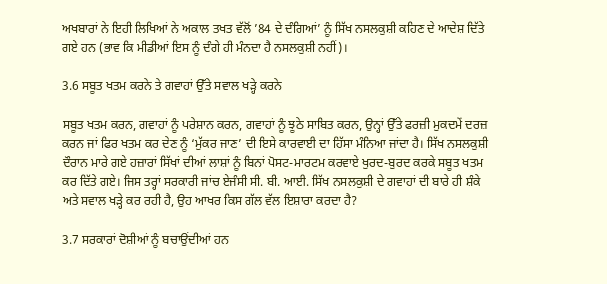ਅਖਬਾਰਾਂ ਨੇ ਇਹੀ ਲਿਖਿਆਂ ਨੇ ਅਕਾਲ ਤਖਤ ਵੱਲੋਂ ’84 ਦੇ ਦੰਗਿਆਂ’ ਨੂੰ ਸਿੱਖ ਨਸਲਕੁਸ਼ੀ ਕਹਿਣ ਦੇ ਆਦੇਸ਼ ਦਿੱਤੇ ਗਏ ਹਨ (ਭਾਵ ਕਿ ਮੀਡੀਆਂ ਇਸ ਨੂੰ ਦੰਗੇ ਹੀ ਮੰਨਦਾ ਹੈ ਨਸਲਕੁਸ਼ੀ ਨਹੀਂ)।

3.6 ਸਬੂਤ ਖਤਮ ਕਰਨੇ ਤੇ ਗਵਾਹਾਂ ਉੱਤੇ ਸਵਾਲ ਖੜ੍ਹੇ ਕਰਨੇ

ਸਬੂਤ ਖਤਮ ਕਰਨ, ਗਵਾਹਾਂ ਨੂੰ ਪਰੇਸ਼ਾਨ ਕਰਨ, ਗਵਾਹਾਂ ਨੂੰ ਝੂਠੇ ਸਾਬਿਤ ਕਰਨ, ਉਨ੍ਹਾਂ ਉੱਤੇ ਫਰਜ਼ੀ ਮੁਕਦਮੇਂ ਦਰਜ਼ ਕਰਨ ਜਾਂ ਫਿਰ ਖਤਮ ਕਰ ਦੇਣ ਨੂੰ ‘ਮੁੱਕਰ ਜਾਣ’ ਦੀ ਇਸੇ ਕਾਰਵਾਈ ਦਾ ਹਿੱਸਾ ਮੰਨਿਆ ਜਾਂਦਾ ਹੈ। ਸਿੱਖ ਨਸਲਕੁਸ਼ੀ ਦੌਰਾਨ ਮਾਰੇ ਗਏ ਹਜ਼ਾਰਾਂ ਸਿੱਖਾਂ ਦੀਆਂ ਲਾਸ਼ਾਂ ਨੂੰ ਬਿਨਾਂ ਪੋਸਟ-ਮਾਰਟਮ ਕਰਵਾਏ ਖੁਰਦ-ਬੁਰਦ ਕਰਕੇ ਸਬੂਤ ਖਤਮ ਕਰ ਦਿੱਤੇ ਗਏ। ਜਿਸ ਤਰ੍ਹਾਂ ਸਰਕਾਰੀ ਜਾਂਚ ਏਜੰਸੀ ਸੀ. ਬੀ. ਆਈ. ਸਿੱਖ ਨਸਲਕੁਸ਼ੀ ਦੇ ਗਵਾਹਾਂ ਦੀ ਬਾਰੇ ਹੀ ਸ਼ੰਕੇ ਅਤੇ ਸਵਾਲ ਖੜ੍ਹੇ ਕਰ ਰਹੀ ਹੈ, ਉਹ ਆਖਰ ਕਿਸ ਗੱਲ ਵੱਲ ਇਸ਼ਾਰਾ ਕਰਦਾ ਹੈ?

3.7 ਸਰਕਾਰਾਂ ਦੋਸ਼ੀਆਂ ਨੂੰ ਬਚਾਉਂਦੀਆਂ ਹਨ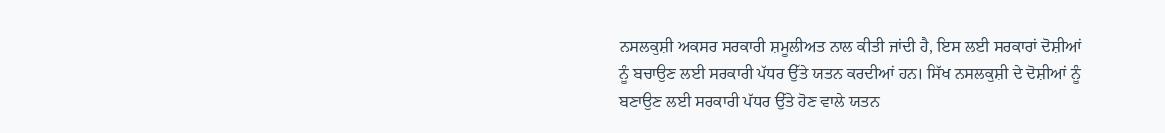ਨਸਲਕੁਸ਼ੀ ਅਕਸਰ ਸਰਕਾਰੀ ਸ਼ਮੂਲੀਅਤ ਨਾਲ ਕੀਤੀ ਜਾਂਦੀ ਹੈ, ਇਸ ਲਈ ਸਰਕਾਰਾਂ ਦੋਸ਼ੀਆਂ ਨੂੰ ਬਚਾਉਣ ਲਈ ਸਰਕਾਰੀ ਪੱਧਰ ਉੱਤੇ ਯਤਨ ਕਰਦੀਆਂ ਹਨ। ਸਿੱਖ ਨਸਲਕੁਸ਼ੀ ਦੇ ਦੋਸ਼ੀਆਂ ਨੂੰ ਬਣਾਉਣ ਲਈ ਸਰਕਾਰੀ ਪੱਧਰ ਉੱਤੇ ਹੋਣ ਵਾਲੇ ਯਤਨ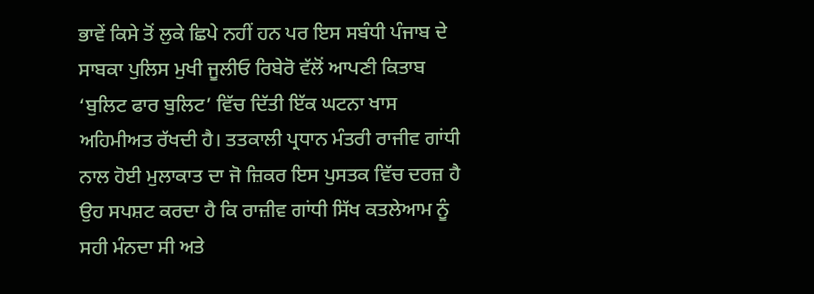ਭਾਵੇਂ ਕਿਸੇ ਤੋਂ ਲੁਕੇ ਛਿਪੇ ਨਹੀਂ ਹਨ ਪਰ ਇਸ ਸਬੰਧੀ ਪੰਜਾਬ ਦੇ ਸਾਬਕਾ ਪੁਲਿਸ ਮੁਖੀ ਜੂਲੀਓ ਰਿਬੇਰੋ ਵੱਲੋਂ ਆਪਣੀ ਕਿਤਾਬ ‘ਬੁਲਿਟ ਫਾਰ ਬੁਲਿਟ’ ਵਿੱਚ ਦਿੱਤੀ ਇੱਕ ਘਟਨਾ ਖਾਸ ਅਹਿਮੀਅਤ ਰੱਖਦੀ ਹੈ। ਤਤਕਾਲੀ ਪ੍ਰਧਾਨ ਮੰਤਰੀ ਰਾਜੀਵ ਗਾਂਧੀ ਨਾਲ ਹੋਈ ਮੁਲਾਕਾਤ ਦਾ ਜੋ ਜ਼ਿਕਰ ਇਸ ਪੁਸਤਕ ਵਿੱਚ ਦਰਜ਼ ਹੈ ਉਹ ਸਪਸ਼ਟ ਕਰਦਾ ਹੈ ਕਿ ਰਾਜ਼ੀਵ ਗਾਂਧੀ ਸਿੱਖ ਕਤਲੇਆਮ ਨੂੰ ਸਹੀ ਮੰਨਦਾ ਸੀ ਅਤੇ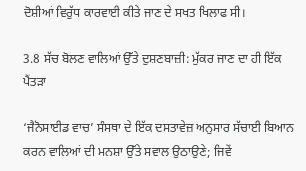ਦੋਸ਼ੀਆਂ ਵਿਰੁੱਧ ਕਾਰਵਾਈ ਕੀਤੇ ਜਾਣ ਦੇ ਸਖਤ ਖਿਲਾਫ ਸੀ।

3.8 ਸੱਚ ਬੋਲਣ ਵਾਲਿਆਂ ਉੱਤੇ ਦੁਸ਼ਣਬਾਜ਼ੀ: ਮੁੱਕਰ ਜਾਣ ਦਾ ਹੀ ਇੱਕ ਪੈਂਤੜਾ

‘ਜੈਨੋਸਾਈਡ ਵਾਚ’ ਸੰਸਥਾ ਦੇ ਇੱਕ ਦਸਤਾਵੇਜ਼ ਅਨੁਸਾਰ ਸੱਚਾਈ ਬਿਆਨ ਕਰਨ ਵਾਲਿਆਂ ਦੀ ਮਨਸ਼ਾ ਉੱਤੇ ਸਵਾਲ ਉਠਾਉਣੇ; ਜਿਵੇਂ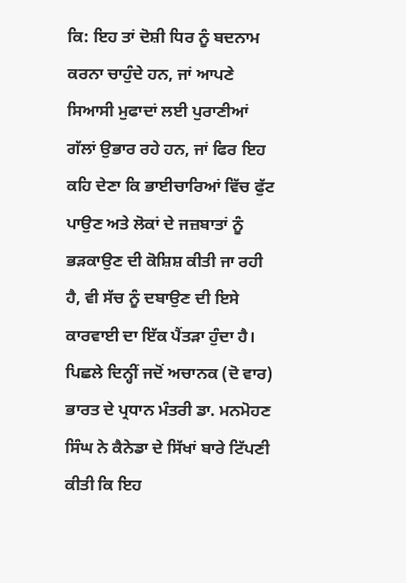ਕਿ: ਇਹ ਤਾਂ ਦੋਸ਼ੀ ਧਿਰ ਨੂੰ ਬਦਨਾਮ ਕਰਨਾ ਚਾਹੁੰਦੇ ਹਨ, ਜਾਂ ਆਪਣੇ ਸਿਆਸੀ ਮੁਫਾਦਾਂ ਲਈ ਪੁਰਾਣੀਆਂ ਗੱਲਾਂ ਉਭਾਰ ਰਹੇ ਹਨ, ਜਾਂ ਫਿਰ ਇਹ ਕਹਿ ਦੇਣਾ ਕਿ ਭਾਈਚਾਰਿਆਂ ਵਿੱਚ ਫੁੱਟ ਪਾਉਣ ਅਤੇ ਲੋਕਾਂ ਦੇ ਜਜ਼ਬਾਤਾਂ ਨੂੰ ਭੜਕਾਉਣ ਦੀ ਕੋਸ਼ਿਸ਼ ਕੀਤੀ ਜਾ ਰਹੀ ਹੈ, ਵੀ ਸੱਚ ਨੂੰ ਦਬਾਉਣ ਦੀ ਇਸੇ ਕਾਰਵਾਈ ਦਾ ਇੱਕ ਪੈਂਤੜਾ ਹੁੰਦਾ ਹੈ। ਪਿਛਲੇ ਦਿਨ੍ਹੀਂ ਜਦੋਂ ਅਚਾਨਕ (ਦੋ ਵਾਰ) ਭਾਰਤ ਦੇ ਪ੍ਰਧਾਨ ਮੰਤਰੀ ਡਾ. ਮਨਮੋਹਣ ਸਿੰਘ ਨੇ ਕੈਨੇਡਾ ਦੇ ਸਿੱਖਾਂ ਬਾਰੇ ਟਿੱਪਣੀ ਕੀਤੀ ਕਿ ਇਹ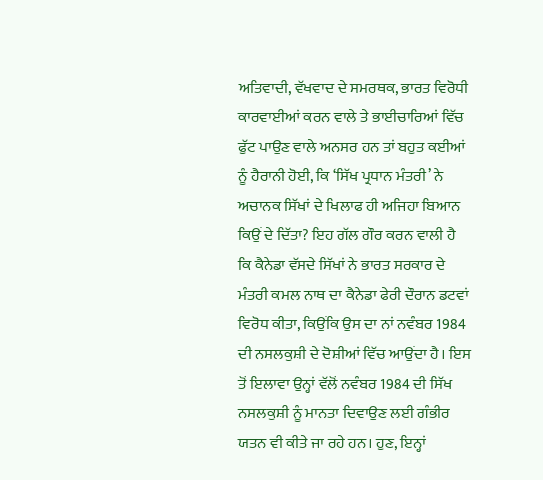ਅਤਿਵਾਦੀ, ਵੱਖਵਾਦ ਦੇ ਸਮਰਥਕ, ਭਾਰਤ ਵਿਰੋਧੀ ਕਾਰਵਾਈਆਂ ਕਰਨ ਵਾਲੇ ਤੇ ਭਾਈਚਾਰਿਆਂ ਵਿੱਚ ਫੁੱਟ ਪਾਉਣ ਵਾਲੇ ਅਨਸਰ ਹਨ ਤਾਂ ਬਹੁਤ ਕਈਆਂ ਨੂੰ ਹੈਰਾਨੀ ਹੋਈ, ਕਿ ‘ਸਿੱਖ ਪ੍ਰਧਾਨ ਮੰਤਰੀ’ ਨੇ ਅਚਾਨਕ ਸਿੱਖਾਂ ਦੇ ਖਿਲਾਫ ਹੀ ਅਜਿਹਾ ਬਿਆਨ ਕਿਉਂ ਦੇ ਦਿੱਤਾ? ਇਹ ਗੱਲ ਗੌਰ ਕਰਨ ਵਾਲੀ ਹੈ ਕਿ ਕੈਨੇਡਾ ਵੱਸਦੇ ਸਿੱਖਾਂ ਨੇ ਭਾਰਤ ਸਰਕਾਰ ਦੇ ਮੰਤਰੀ ਕਮਲ ਨਾਥ ਦਾ ਕੈਨੇਡਾ ਫੇਰੀ ਦੌਰਾਨ ਡਟਵਾਂ ਵਿਰੋਧ ਕੀਤਾ, ਕਿਉਂਕਿ ਉਸ ਦਾ ਨਾਂ ਨਵੰਬਰ 1984 ਦੀ ਨਸਲਕੁਸ਼ੀ ਦੇ ਦੋਸ਼ੀਆਂ ਵਿੱਚ ਆਉਂਦਾ ਹੈ। ਇਸ ਤੋਂ ਇਲਾਵਾ ਉਨ੍ਹਾਂ ਵੱਲੋਂ ਨਵੰਬਰ 1984 ਦੀ ਸਿੱਖ ਨਸਲਕੁਸ਼ੀ ਨੂੰ ਮਾਨਤਾ ਦਿਵਾਉਣ ਲਈ ਗੰਭੀਰ ਯਤਨ ਵੀ ਕੀਤੇ ਜਾ ਰਹੇ ਹਨ। ਹੁਣ, ਇਨ੍ਹਾਂ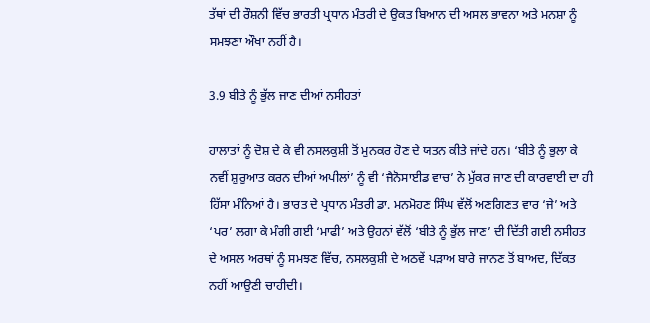ਤੱਥਾਂ ਦੀ ਰੌਸ਼ਨੀ ਵਿੱਚ ਭਾਰਤੀ ਪ੍ਰਧਾਨ ਮੰਤਰੀ ਦੇ ਉਕਤ ਬਿਆਨ ਦੀ ਅਸਲ ਭਾਵਨਾ ਅਤੇ ਮਨਸ਼ਾ ਨੂੰ ਸਮਝਣਾ ਔਖਾ ਨਹੀਂ ਹੈ।

3.9 ਬੀਤੇ ਨੂੰ ਭੁੱਲ ਜਾਣ ਦੀਆਂ ਨਸੀਹਤਾਂ

ਹਾਲਾਤਾਂ ਨੂੰ ਦੋਸ਼ ਦੇ ਕੇ ਵੀ ਨਸਲਕੁਸ਼ੀ ਤੋਂ ਮੁਨਕਰ ਹੋਣ ਦੇ ਯਤਨ ਕੀਤੇ ਜਾਂਦੇ ਹਨ। ‘ਬੀਤੇ ਨੂੰ ਭੁਲਾ ਕੇ ਨਵੀਂ ਸ਼ੁਰੁਆਤ ਕਰਨ ਦੀਆਂ ਅਪੀਲਾਂ’ ਨੂੰ ਵੀ ‘ਜੈਨੋਸਾਈਡ ਵਾਚ’ ਨੇ ਮੁੱਕਰ ਜਾਣ ਦੀ ਕਾਰਵਾਈ ਦਾ ਹੀ ਹਿੱਸਾ ਮੰਨਿਆਂ ਹੈ। ਭਾਰਤ ਦੇ ਪ੍ਰਧਾਨ ਮੰਤਰੀ ਡਾ. ਮਨਮੋਹਣ ਸਿੰਘ ਵੱਲੋਂ ਅਣਗਿਣਤ ਵਾਰ ‘ਜੇ’ ਅਤੇ ‘ਪਰ’ ਲਗਾ ਕੇ ਮੰਗੀ ਗਈ ‘ਮਾਫੀ’ ਅਤੇ ਉਹਨਾਂ ਵੱਲੋਂ ‘ਬੀਤੇ ਨੂੰ ਭੁੱਲ ਜਾਣ’ ਦੀ ਦਿੱਤੀ ਗਈ ਨਸੀਹਤ ਦੇ ਅਸਲ ਅਰਥਾਂ ਨੂੰ ਸਮਝਣ ਵਿੱਚ, ਨਸਲਕੁਸ਼ੀ ਦੇ ਅਠਵੇਂ ਪੜਾਅ ਬਾਰੇ ਜਾਨਣ ਤੋਂ ਬਾਅਦ, ਦਿੱਕਤ ਨਹੀਂ ਆਉਣੀ ਚਾਹੀਦੀ।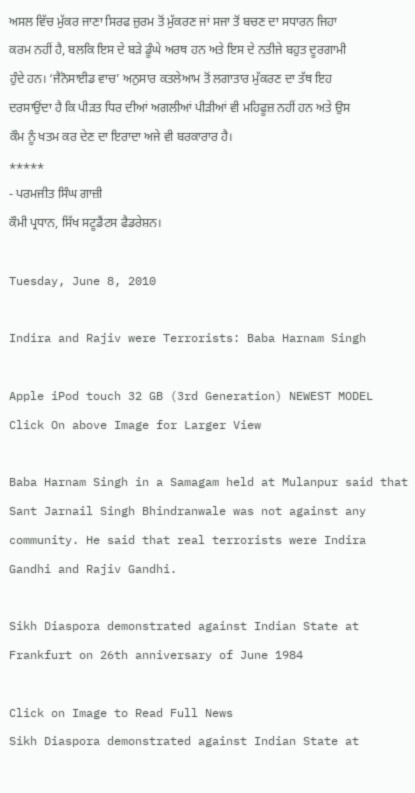ਅਸਲ ਵਿੱਚ ਮੁੱਕਰ ਜਾਣਾ ਸਿਰਫ ਜ਼ੁਰਮ ਤੋਂ ਮੁੱਕਰਣ ਜਾਂ ਸਜਾ ਤੋਂ ਬਚਣ ਦਾ ਸਧਾਰਨ ਜਿਹਾ ਕਰਮ ਨਹੀਂ ਹੈ, ਬਲਕਿ ਇਸ ਦੇ ਬੜੇ ਡੂੰਘੇ ਅਰਥ ਹਨ ਅਤੇ ਇਸ ਦੇ ਨਤੀਜੇ ਬਹੁਤ ਦੂਰਗਾਮੀ ਹੁੰਦੇ ਹਨ। ‘ਜੈਨੋਸਾਈਡ ਵਾਚ’ ਅਨੁਸਾਰ ਕਤਲੇਆਮ ਤੋਂ ਲਗਾਤਾਰ ਮੁੱਕਰਣ ਦਾ ਤੱਥ ਇਹ ਦਰਸਾਉਂਦਾ ਹੈ ਕਿ ਪੀੜਤ ਧਿਰ ਦੀਆਂ ਅਗਲੀਆਂ ਪੀੜੀਆਂ ਵੀ ਮਹਿਫੂਜ਼ ਨਹੀਂ ਹਨ ਅਤੇ ਉਸ ਕੌਮ ਨੂੰ ਖਤਮ ਕਰ ਦੇਣ ਦਾ ਇਰਾਦਾ ਅਜੇ ਵੀ ਬਰਕਾਰਾਰ ਹੈ।
*****
- ਪਰਮਜੀਤ ਸਿੰਘ ਗਾਜ਼ੀ
ਕੌਮੀ ਪ੍ਰਧਾਨ, ਸਿੱਖ ਸਟੂਡੈਂਟਸ ਫੈਡਰੇਸ਼ਨ।

Tuesday, June 8, 2010

Indira and Rajiv were Terrorists: Baba Harnam Singh

Apple iPod touch 32 GB (3rd Generation) NEWEST MODEL
Click On above Image for Larger View

Baba Harnam Singh in a Samagam held at Mulanpur said that Sant Jarnail Singh Bhindranwale was not against any community. He said that real terrorists were Indira Gandhi and Rajiv Gandhi.

Sikh Diaspora demonstrated against Indian State at Frankfurt on 26th anniversary of June 1984

Click on Image to Read Full News
Sikh Diaspora demonstrated against Indian State at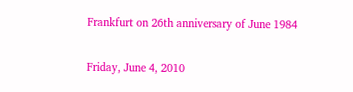Frankfurt on 26th anniversary of June 1984

Friday, June 4, 2010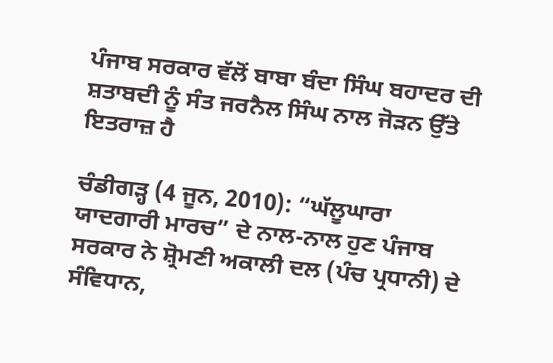ਪੰਜਾਬ ਸਰਕਾਰ ਵੱਲੋਂ ਬਾਬਾ ਬੰਦਾ ਸਿੰਘ ਬਹਾਦਰ ਦੀ ਸ਼ਤਾਬਦੀ ਨੂੰ ਸੰਤ ਜਰਨੈਲ ਸਿੰਘ ਨਾਲ ਜੋੜਨ ਉੱਤੇ ਇਤਰਾਜ਼ ਹੈ

ਚੰਡੀਗੜ੍ਹ (4 ਜੂਨ, 2010): “ਘੱਲੂਘਾਰਾ ਯਾਦਗਾਰੀ ਮਾਰਚ” ਦੇ ਨਾਲ-ਨਾਲ ਹੁਣ ਪੰਜਾਬ ਸਰਕਾਰ ਨੇ ਸ਼੍ਰੋਮਣੀ ਅਕਾਲੀ ਦਲ (ਪੰਚ ਪ੍ਰਧਾਨੀ) ਦੇ ਸੰਵਿਧਾਨ,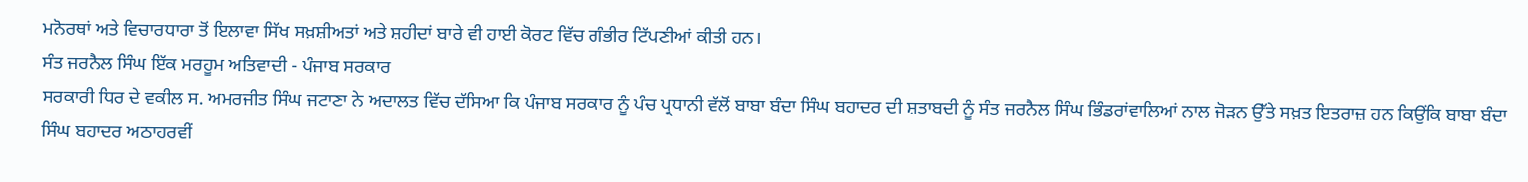ਮਨੋਰਥਾਂ ਅਤੇ ਵਿਚਾਰਧਾਰਾ ਤੋਂ ਇਲਾਵਾ ਸਿੱਖ ਸਖ਼ਸ਼ੀਅਤਾਂ ਅਤੇ ਸ਼ਹੀਦਾਂ ਬਾਰੇ ਵੀ ਹਾਈ ਕੋਰਟ ਵਿੱਚ ਗੰਭੀਰ ਟਿੱਪਣੀਆਂ ਕੀਤੀ ਹਨ।
ਸੰਤ ਜਰਨੈਲ ਸਿੰਘ ਇੱਕ ਮਰਹੂਮ ਅਤਿਵਾਦੀ - ਪੰਜਾਬ ਸਰਕਾਰ
ਸਰਕਾਰੀ ਧਿਰ ਦੇ ਵਕੀਲ ਸ. ਅਮਰਜੀਤ ਸਿੰਘ ਜਟਾਣਾ ਨੇ ਅਦਾਲਤ ਵਿੱਚ ਦੱਸਿਆ ਕਿ ਪੰਜਾਬ ਸਰਕਾਰ ਨੂੰ ਪੰਚ ਪ੍ਰਧਾਨੀ ਵੱਲੋਂ ਬਾਬਾ ਬੰਦਾ ਸਿੰਘ ਬਹਾਦਰ ਦੀ ਸ਼ਤਾਬਦੀ ਨੂੰ ਸੰਤ ਜਰਨੈਲ ਸਿੰਘ ਭਿੰਡਰਾਂਵਾਲਿਆਂ ਨਾਲ ਜੋੜਨ ਉੱਤੇ ਸਖ਼ਤ ਇਤਰਾਜ਼ ਹਨ ਕਿਉਂਕਿ ਬਾਬਾ ਬੰਦਾ ਸਿੰਘ ਬਹਾਦਰ ਅਠਾਹਰਵੀਂ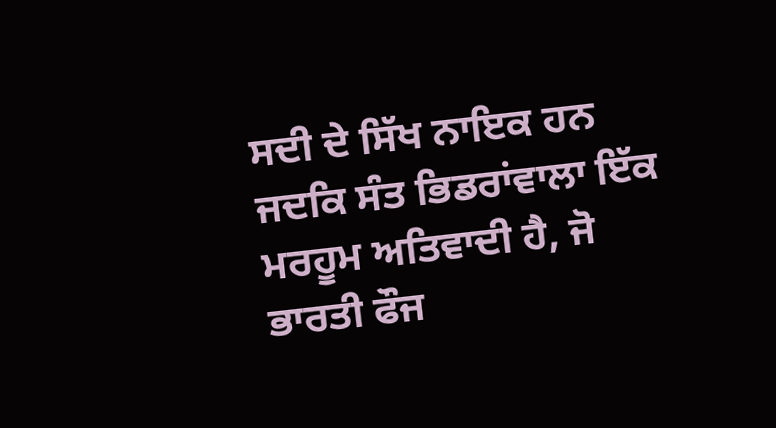ਸਦੀ ਦੇ ਸਿੱਖ ਨਾਇਕ ਹਨ ਜਦਕਿ ਸੰਤ ਭਿਡਰਾਂਵਾਲਾ ਇੱਕ ਮਰਹੂਮ ਅਤਿਵਾਦੀ ਹੈ, ਜੋ ਭਾਰਤੀ ਫੌਜ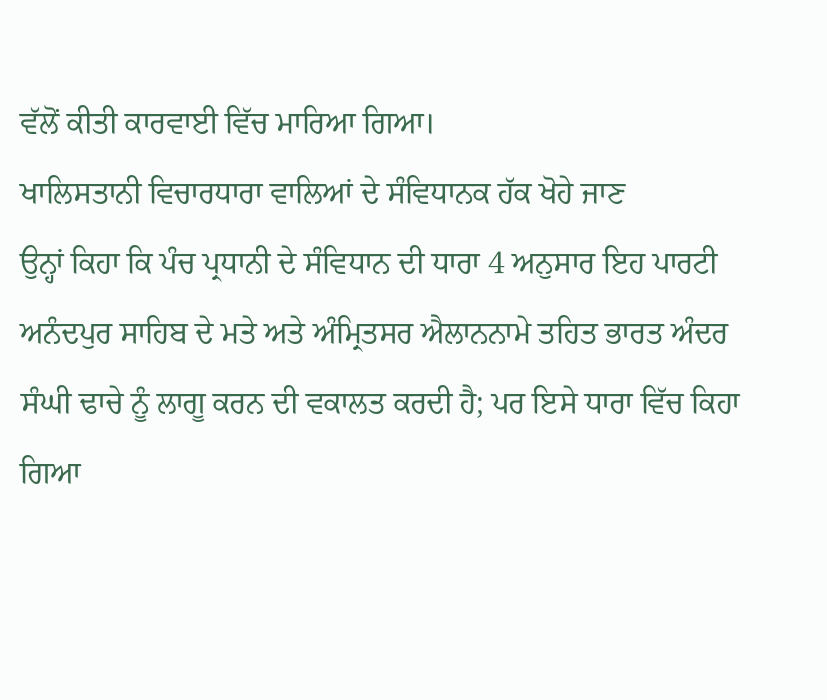ਵੱਲੋਂ ਕੀਤੀ ਕਾਰਵਾਈ ਵਿੱਚ ਮਾਰਿਆ ਗਿਆ।
ਖਾਲਿਸਤਾਨੀ ਵਿਚਾਰਧਾਰਾ ਵਾਲਿਆਂ ਦੇ ਸੰਵਿਧਾਨਕ ਹੱਕ ਖੋਹੇ ਜਾਣ
ਉਨ੍ਹਾਂ ਕਿਹਾ ਕਿ ਪੰਚ ਪ੍ਰਧਾਨੀ ਦੇ ਸੰਵਿਧਾਨ ਦੀ ਧਾਰਾ 4 ਅਨੁਸਾਰ ਇਹ ਪਾਰਟੀ ਅਨੰਦਪੁਰ ਸਾਹਿਬ ਦੇ ਮਤੇ ਅਤੇ ਅੰਮ੍ਰਿਤਸਰ ਐਲਾਨਨਾਮੇ ਤਹਿਤ ਭਾਰਤ ਅੰਦਰ ਸੰਘੀ ਢਾਚੇ ਨੂੰ ਲਾਗੂ ਕਰਨ ਦੀ ਵਕਾਲਤ ਕਰਦੀ ਹੈ; ਪਰ ਇਸੇ ਧਾਰਾ ਵਿੱਚ ਕਿਹਾ ਗਿਆ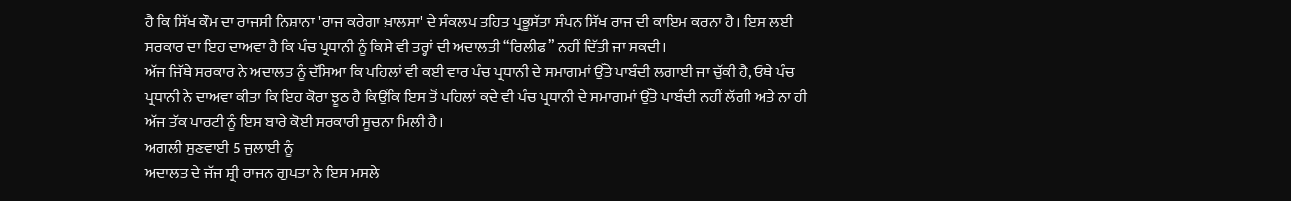ਹੈ ਕਿ ਸਿੱਖ ਕੌਮ ਦਾ ਰਾਜਸੀ ਨਿਸ਼ਾਨਾ 'ਰਾਜ ਕਰੇਗਾ ਖ਼ਾਲਸਾ' ਦੇ ਸੰਕਲਪ ਤਹਿਤ ਪ੍ਰਭੂਸੱਤਾ ਸੰਪਨ ਸਿੱਖ ਰਾਜ ਦੀ ਕਾਇਮ ਕਰਨਾ ਹੈ। ਇਸ ਲਈ ਸਰਕਾਰ ਦਾ ਇਹ ਦਾਅਵਾ ਹੈ ਕਿ ਪੰਚ ਪ੍ਰਧਾਨੀ ਨੂੰ ਕਿਸੇ ਵੀ ਤਰ੍ਹਾਂ ਦੀ ਅਦਾਲਤੀ “ਰਿਲੀਫ” ਨਹੀਂ ਦਿੱਤੀ ਜਾ ਸਕਦੀ।
ਅੱਜ ਜਿੱਥੇ ਸਰਕਾਰ ਨੇ ਅਦਾਲਤ ਨੂੰ ਦੱਸਿਆ ਕਿ ਪਹਿਲਾਂ ਵੀ ਕਈ ਵਾਰ ਪੰਚ ਪ੍ਰਧਾਨੀ ਦੇ ਸਮਾਗਮਾਂ ਉੱਤੇ ਪਾਬੰਦੀ ਲਗਾਈ ਜਾ ਚੁੱਕੀ ਹੈ, ਓਥੇ ਪੰਚ ਪ੍ਰਧਾਨੀ ਨੇ ਦਾਅਵਾ ਕੀਤਾ ਕਿ ਇਹ ਕੋਰਾ ਝੂਠ ਹੈ ਕਿਉਂਕਿ ਇਸ ਤੋਂ ਪਹਿਲਾਂ ਕਦੇ ਵੀ ਪੰਚ ਪ੍ਰਧਾਨੀ ਦੇ ਸਮਾਗਮਾਂ ਉੱਤੇ ਪਾਬੰਦੀ ਨਹੀਂ ਲੱਗੀ ਅਤੇ ਨਾ ਹੀ ਅੱਜ ਤੱਕ ਪਾਰਟੀ ਨੂੰ ਇਸ ਬਾਰੇ ਕੋਈ ਸਰਕਾਰੀ ਸੂਚਨਾ ਮਿਲੀ ਹੈ।
ਅਗਲੀ ਸੁਣਵਾਈ 5 ਜੁਲਾਈ ਨੂੰ
ਅਦਾਲਤ ਦੇ ਜੱਜ ਸ਼੍ਰੀ ਰਾਜਨ ਗੁਪਤਾ ਨੇ ਇਸ ਮਸਲੇ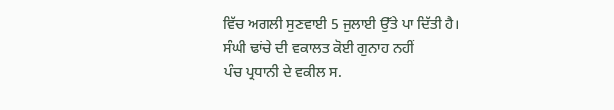ਵਿੱਚ ਅਗਲੀ ਸੁਣਵਾਈ 5 ਜੁਲਾਈ ਉੱਤੇ ਪਾ ਦਿੱਤੀ ਹੈ।
ਸੰਘੀ ਢਾਂਚੇ ਦੀ ਵਕਾਲਤ ਕੋਈ ਗੁਨਾਹ ਨਹੀਂ
ਪੰਚ ਪ੍ਰਧਾਨੀ ਦੇ ਵਕੀਲ ਸ.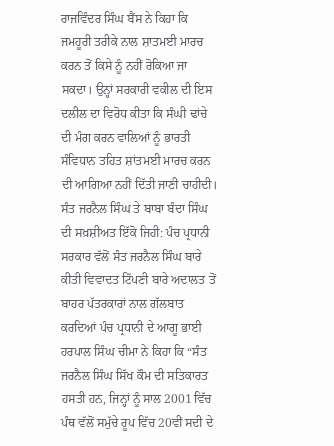ਰਾਜਵਿੰਦਰ ਸਿੰਘ ਬੈਂਸ ਨੇ ਕਿਹਾ ਕਿ ਜਮਹੂਰੀ ਤਰੀਕੇ ਨਾਲ ਸ਼ਾਤਮਈ ਮਾਰਚ ਕਰਨ ਤੋਂ ਕਿਸੇ ਨੂੰ ਨਹੀਂ ਰੋਕਿਆ ਜਾ ਸਕਦਾ। ਉਨ੍ਹਾਂ ਸਰਕਾਰੀ ਵਕੀਲ ਦੀ ਇਸ ਦਲੀਲ ਦਾ ਵਿਰੋਧ ਕੀਤਾ ਕਿ ਸੰਘੀ ਢਾਂਚੇ ਦੀ ਮੰਗ ਕਰਨ ਵਾਲਿਆਂ ਨੂੰ ਭਾਰਤੀ ਸੰਵਿਧਾਨ ਤਹਿਤ ਸ਼ਾਂਤਮਈ ਮਾਰਚ ਕਰਨ ਦੀ ਆਗਿਆ ਨਹੀਂ ਦਿੱਤੀ ਜਾਣੀ ਚਾਹੀਦੀ।
ਸੰਤ ਜਰਨੈਲ ਸਿੰਘ ਤੇ ਬਾਬਾ ਬੰਦਾ ਸਿੰਘ ਦੀ ਸਖ਼ਸ਼ੀਅਤ ਇੱਕੋ ਜਿਹੀ: ਪੰਚ ਪ੍ਰਧਾਨੀ
ਸਰਕਾਰ ਵੱਲੋਂ ਸੰਤ ਜਰਨੈਲ ਸਿੰਘ ਬਾਰੇ ਕੀਤੀ ਵਿਵਾਦਤ ਟਿੱਪਣੀ ਬਾਰੇ ਅਦਾਲਤ ਤੋਂ ਬਾਹਰ ਪੱਤਰਕਾਰਾਂ ਨਾਲ ਗੱਲਬਾਤ ਕਰਦਿਆਂ ਪੰਚ ਪ੍ਰਧਾਨੀ ਦੇ ਆਗੂ ਭਾਈ ਹਰਪਾਲ ਸਿੰਘ ਚੀਮਾ ਨੇ ਕਿਹਾ ਕਿ “ਸੰਤ ਜਰਨੈਲ ਸਿੰਘ ਸਿੱਖ ਕੌਮ ਦੀ ਸਤਿਕਾਰਤ ਹਸਤੀ ਹਨ, ਜਿਨ੍ਹਾਂ ਨੂੰ ਸਾਲ 2001 ਵਿੱਚ ਪੰਥ ਵੱਲੋਂ ਸਮੁੱਚੇ ਰੂਪ ਵਿੱਚ 20ਵੀਂ ਸਦੀ ਦੇ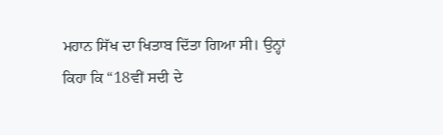ਮਹਾਨ ਸਿੱਖ ਦਾ ਖਿਤਾਬ ਦਿੱਤਾ ਗਿਆ ਸੀ। ਉਨ੍ਹਾਂ ਕਿਹਾ ਕਿ “18ਵੀਂ ਸਦੀ ਦੇ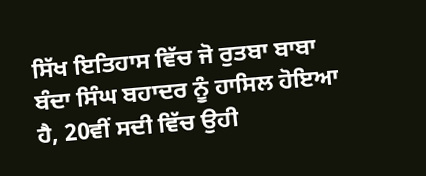ਸਿੱਖ ਇਤਿਹਾਸ ਵਿੱਚ ਜੋ ਰੁਤਬਾ ਬਾਬਾ ਬੰਦਾ ਸਿੰਘ ਬਹਾਦਰ ਨੂੰ ਹਾਸਿਲ ਹੋਇਆ ਹੈ, 20ਵੀਂ ਸਦੀ ਵਿੱਚ ਉਹੀ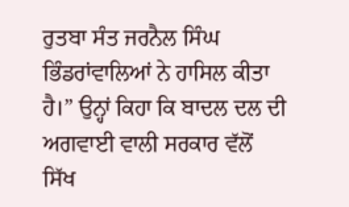ਰੁਤਬਾ ਸੰਤ ਜਰਨੈਲ ਸਿੰਘ ਭਿੰਡਰਾਂਵਾਲਿਆਂ ਨੇ ਹਾਸਿਲ ਕੀਤਾ ਹੈ।” ਉਨ੍ਹਾਂ ਕਿਹਾ ਕਿ ਬਾਦਲ ਦਲ ਦੀ ਅਗਵਾਈ ਵਾਲੀ ਸਰਕਾਰ ਵੱਲੋਂ ਸਿੱਖ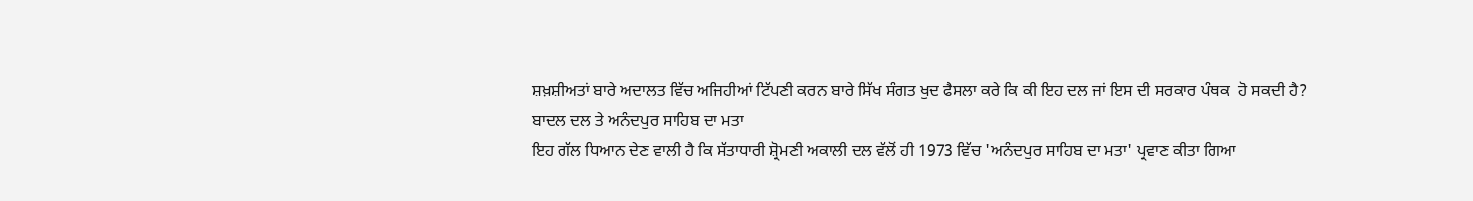ਸ਼ਖ਼ਸ਼ੀਅਤਾਂ ਬਾਰੇ ਅਦਾਲਤ ਵਿੱਚ ਅਜਿਹੀਆਂ ਟਿੱਪਣੀ ਕਰਨ ਬਾਰੇ ਸਿੱਖ ਸੰਗਤ ਖੁਦ ਫੈਸਲਾ ਕਰੇ ਕਿ ਕੀ ਇਹ ਦਲ ਜਾਂ ਇਸ ਦੀ ਸਰਕਾਰ ਪੰਥਕ  ਹੋ ਸਕਦੀ ਹੈ?
ਬਾਦਲ ਦਲ ਤੇ ਅਨੰਦਪੁਰ ਸਾਹਿਬ ਦਾ ਮਤਾ
ਇਹ ਗੱਲ ਧਿਆਨ ਦੇਣ ਵਾਲੀ ਹੈ ਕਿ ਸੱਤਾਧਾਰੀ ਸ਼੍ਰੋਮਣੀ ਅਕਾਲੀ ਦਲ ਵੱਲੋਂ ਹੀ 1973 ਵਿੱਚ 'ਅਨੰਦਪੁਰ ਸਾਹਿਬ ਦਾ ਮਤਾ' ਪ੍ਰਵਾਣ ਕੀਤਾ ਗਿਆ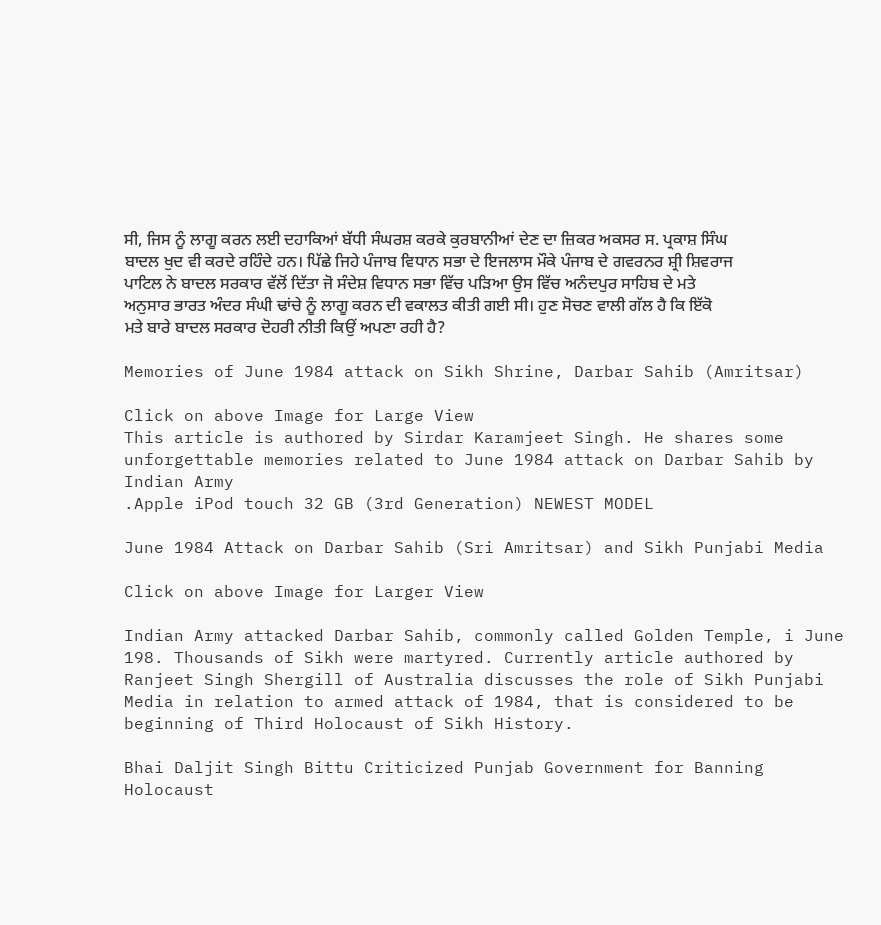ਸੀ, ਜਿਸ ਨੂੰ ਲਾਗੂ ਕਰਨ ਲਈ ਦਹਾਕਿਆਂ ਬੱਧੀ ਸੰਘਰਸ਼ ਕਰਕੇ ਕੁਰਬਾਨੀਆਂ ਦੇਣ ਦਾ ਜ਼ਿਕਰ ਅਕਸਰ ਸ. ਪ੍ਰਕਾਸ਼ ਸਿੰਘ ਬਾਦਲ ਖੁਦ ਵੀ ਕਰਦੇ ਰਹਿੰਦੇ ਹਨ। ਪਿੱਛੇ ਜਿਹੇ ਪੰਜਾਬ ਵਿਧਾਨ ਸਭਾ ਦੇ ਇਜਲਾਸ ਮੌਕੇ ਪੰਜਾਬ ਦੇ ਗਵਰਨਰ ਸ਼੍ਰੀ ਸ਼ਿਵਰਾਜ ਪਾਟਿਲ ਨੇ ਬਾਦਲ ਸਰਕਾਰ ਵੱਲੋਂ ਦਿੱਤਾ ਜੋ ਸੰਦੇਸ਼ ਵਿਧਾਨ ਸਭਾ ਵਿੱਚ ਪੜਿਆ ਉਸ ਵਿੱਚ ਅਨੰਦਪੁਰ ਸਾਹਿਬ ਦੇ ਮਤੇ ਅਨੁਸਾਰ ਭਾਰਤ ਅੰਦਰ ਸੰਘੀ ਢਾਂਚੇ ਨੂੰ ਲਾਗੂ ਕਰਨ ਦੀ ਵਕਾਲਤ ਕੀਤੀ ਗਈ ਸੀ। ਹੁਣ ਸੋਚਣ ਵਾਲੀ ਗੱਲ ਹੈ ਕਿ ਇੱਕੋ ਮਤੇ ਬਾਰੇ ਬਾਦਲ ਸਰਕਾਰ ਦੋਹਰੀ ਨੀਤੀ ਕਿਉਂ ਅਪਣਾ ਰਹੀ ਹੈ?

Memories of June 1984 attack on Sikh Shrine, Darbar Sahib (Amritsar)

Click on above Image for Large View
This article is authored by Sirdar Karamjeet Singh. He shares some unforgettable memories related to June 1984 attack on Darbar Sahib by Indian Army
.Apple iPod touch 32 GB (3rd Generation) NEWEST MODEL

June 1984 Attack on Darbar Sahib (Sri Amritsar) and Sikh Punjabi Media

Click on above Image for Larger View

Indian Army attacked Darbar Sahib, commonly called Golden Temple, i June 198. Thousands of Sikh were martyred. Currently article authored by Ranjeet Singh Shergill of Australia discusses the role of Sikh Punjabi Media in relation to armed attack of 1984, that is considered to be beginning of Third Holocaust of Sikh History.

Bhai Daljit Singh Bittu Criticized Punjab Government for Banning Holocaust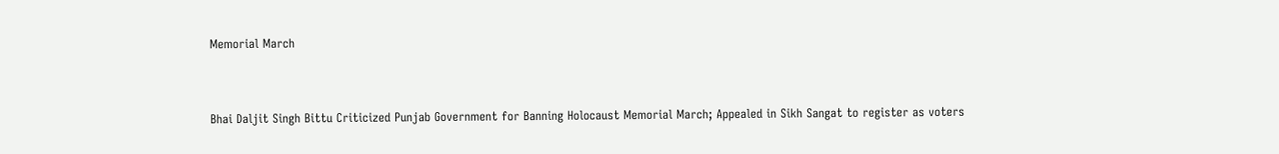Memorial March



Bhai Daljit Singh Bittu Criticized Punjab Government for Banning Holocaust Memorial March; Appealed in Sikh Sangat to register as voters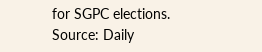for SGPC elections.
Source: Daily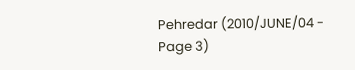Pehredar (2010/JUNE/04 - Page 3)